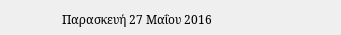Παρασκευή 27 Μαΐου 2016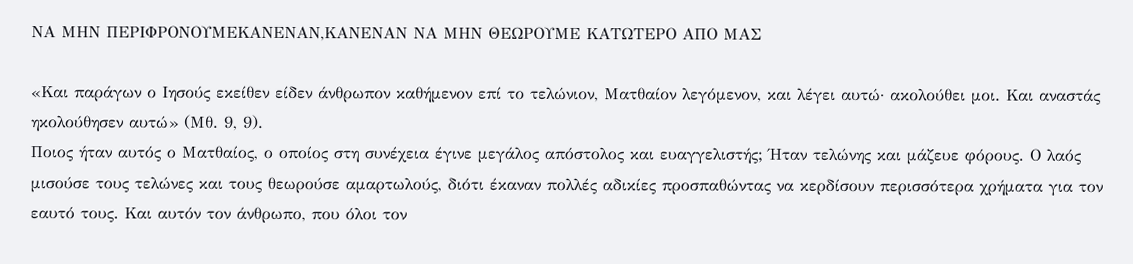ΝΑ ΜΗΝ ΠΕΡΙΦΡΟΝΟΥΜΕΚΑΝΕΝΑΝ,ΚΑΝΕΝΑΝ ΝΑ ΜΗΝ ΘΕΩΡΟΥΜΕ ΚΑΤΩΤΕΡΟ ΑΠΟ ΜΑΣ

«Και παράγων ο Ιησούς εκείθεν είδεν άνθρωπον καθήμενον επί το τελώνιον, Ματθαίον λεγόμενον, και λέγει αυτώ· ακολούθει μοι. Και αναστάς ηκολούθησεν αυτώ» (Μθ. 9, 9).
Ποιος ήταν αυτός ο Ματθαίος, ο οποίος στη συνέχεια έγινε μεγάλος απόστολος και ευαγγελιστής; Ήταν τελώνης και μάζευε φόρους. Ο λαός μισούσε τους τελώνες και τους θεωρούσε αμαρτωλούς, διότι έκαναν πολλές αδικίες προσπαθώντας να κερδίσουν περισσότερα χρήματα για τον εαυτό τους. Και αυτόν τον άνθρωπο, που όλοι τον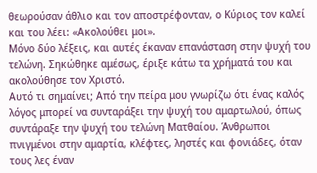θεωρούσαν άθλιο και τον αποστρέφονταν, ο Κύριος τον καλεί και του λέει: «Ακολούθει μοι».
Μόνο δύο λέξεις, και αυτές έκαναν επανάσταση στην ψυχή του τελώνη. Σηκώθηκε αμέσως, έριξε κάτω τα χρήματά του και ακολούθησε τον Χριστό.
Αυτό τι σημαίνει; Από την πείρα μου γνωρίζω ότι ένας καλός λόγος μπορεί να συνταράξει την ψυχή του αμαρτωλού, όπως συντάραξε την ψυχή του τελώνη Ματθαίου. Άνθρωποι πνιγμένοι στην αμαρτία, κλέφτες, ληστές και φονιάδες, όταν τους λες έναν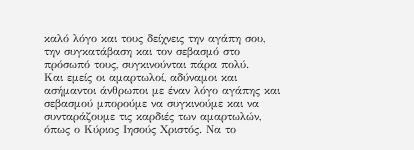καλό λόγο και τους δείχνεις την αγάπη σου, την συγκατάβαση και τον σεβασμό στο πρόσωπό τους, συγκινούνται πάρα πολύ.
Και εμείς οι αμαρτωλοί, αδύναμοι και ασήμαντοι άνθρωποι με έναν λόγο αγάπης και σεβασμού μπορούμε να συγκινούμε και να συνταράζουμε τις καρδιές των αμαρτωλών, όπως ο Κύριος Ιησούς Χριστός. Να το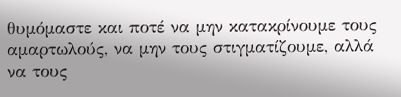θυμόμαστε και ποτέ να μην κατακρίνουμε τους αμαρτωλούς, να μην τους στιγματίζουμε, αλλά να τους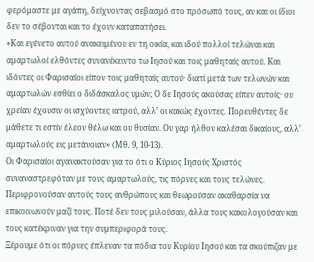φερόμαστε με αγάπη, δείχνοντας σεβασμό στο πρόσωπό τους, αν και οι ίδιοι δεν το σέβονται και το έχουν καταπατήσει.
«Και εγένετο αυτού ανακειμένου εν τη οικία, και ιδού πολλοί τελώναι και αμαρτωλοί ελθόντες συνανέκειντο τω Ιησού και τοις μαθηταίς αυτού. Και ιδόντες οι Φαρισαίοι είπον τοις μαθηταίς αυτού· διατί μετά των τελωνών και αμαρτωλών εσθίει ο διδάσκαλος υμών; Ο δε Ιησούς ακούσας είπεν αυτοίς· ου χρείαν έχουσιν οι ισχύοντες ιατρού, αλλ’ οι κακώς έχοντες. Πορευθέντες δε μάθετε τι εστίν έλεον θέλω και ου θυσίαν. Ου γαρ ήλθον καλέσαι δικαίους, αλλ’ αμαρτωλούς εις μετάνοιαν» (Μθ. 9, 10-13).
Οι Φαρισαίοι αγανακτούσαν για το ότι ο Κύριος Ιησούς Χριστός συναναστρεφόταν με τους αμαρτωλούς, τις πόρνες και τους τελώνες. Περιφρονούσαν αυτούς τους ανθρώπους και θεωρούσαν ακαθαρσία να επικοινωνούν μαζί τους. Ποτέ δεν τους μιλούσαν, άλλα τους κακολογούσαν και τους κατέκριναν για την συμπεριφορά τους.
Ξέρουμε ότι οι πόρνες έπλεναν τα πόδια του Κυρίου Ιησού και τα σκούπιζαν με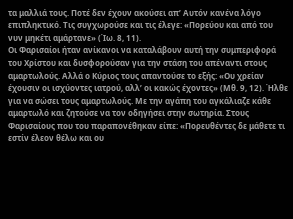τα μαλλιά τους. Ποτέ δεν έχουν ακούσει απ’ Αυτόν κανένα λόγο επιπληκτικό. Τις συγχωρούσε και τις έλεγε: «Πορεύου και από του νυν μηκέτι αμάρτανε» (Ίω. 8, 11).
Οι Φαρισαίοι ήταν ανίκανοι να καταλάβουν αυτή την συμπεριφορά του Χρίστου και δυσφορούσαν για την στάση του απέναντι στους αμαρτωλούς. Αλλά ο Κύριος τους απαντούσε το εξής: «Ου χρείαν έχουσιν οι ισχύοντες ιατρού, αλλ’ οι κακώς έχοντες» (Μθ. 9, 12). Ήλθε για να σώσει τους αμαρτωλούς. Με την αγάπη του αγκάλιαζε κάθε αμαρτωλό και ζητούσε να τον οδηγήσει στην σωτηρία. Στους Φαρισαίους που του παραπονέθηκαν είπε: «Πορευθέντες δε μάθετε τι εστίν έλεον θέλω και ου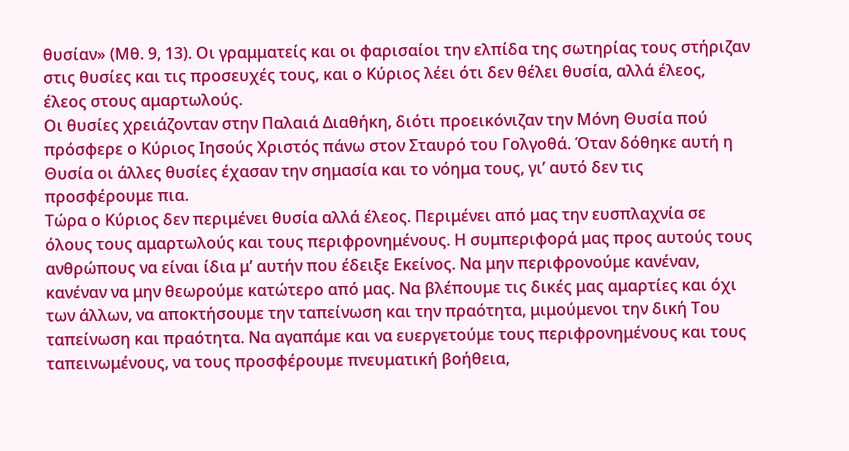θυσίαν» (Μθ. 9, 13). Οι γραμματείς και οι φαρισαίοι την ελπίδα της σωτηρίας τους στήριζαν στις θυσίες και τις προσευχές τους, και ο Κύριος λέει ότι δεν θέλει θυσία, αλλά έλεος, έλεος στους αμαρτωλούς.
Οι θυσίες χρειάζονταν στην Παλαιά Διαθήκη, διότι προεικόνιζαν την Μόνη Θυσία πού πρόσφερε ο Κύριος Ιησούς Χριστός πάνω στον Σταυρό του Γολγοθά. Όταν δόθηκε αυτή η Θυσία οι άλλες θυσίες έχασαν την σημασία και το νόημα τους, γι’ αυτό δεν τις προσφέρουμε πια.
Τώρα ο Κύριος δεν περιμένει θυσία αλλά έλεος. Περιμένει από μας την ευσπλαχνία σε όλους τους αμαρτωλούς και τους περιφρονημένους. Η συμπεριφορά μας προς αυτούς τους ανθρώπους να είναι ίδια μ’ αυτήν που έδειξε Εκείνος. Να μην περιφρονούμε κανέναν, κανέναν να μην θεωρούμε κατώτερο από μας. Να βλέπουμε τις δικές μας αμαρτίες και όχι των άλλων, να αποκτήσουμε την ταπείνωση και την πραότητα, μιμούμενοι την δική Του ταπείνωση και πραότητα. Να αγαπάμε και να ευεργετούμε τους περιφρονημένους και τους ταπεινωμένους, να τους προσφέρουμε πνευματική βοήθεια,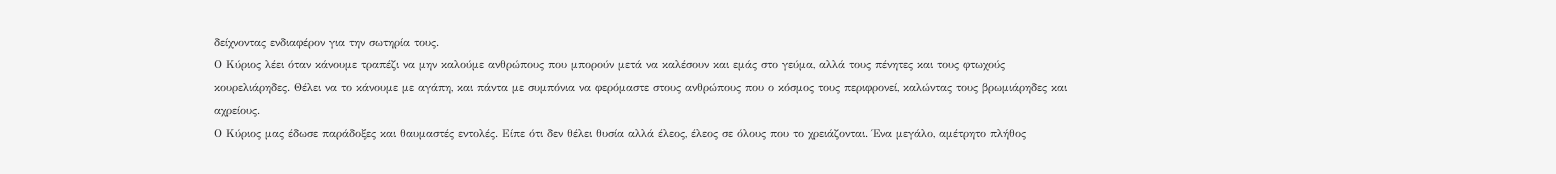δείχνοντας ενδιαφέρον για την σωτηρία τους.
Ο Κύριος λέει όταν κάνουμε τραπέζι να μην καλούμε ανθρώπους που μπορούν μετά να καλέσουν και εμάς στο γεύμα, αλλά τους πένητες και τους φτωχούς κουρελιάρηδες. Θέλει να το κάνουμε με αγάπη, και πάντα με συμπόνια να φερόμαστε στους ανθρώπους που ο κόσμος τους περιφρονεί, καλώντας τους βρωμιάρηδες και αχρείους.
Ο Κύριος μας έδωσε παράδοξες και θαυμαστές εντολές. Είπε ότι δεν θέλει θυσία αλλά έλεος, έλεος σε όλους που το χρειάζονται. Ένα μεγάλο, αμέτρητο πλήθος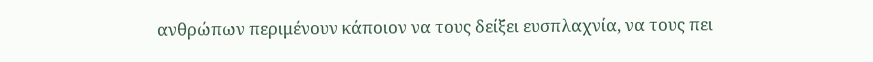ανθρώπων περιμένουν κάποιον να τους δείξει ευσπλαχνία, να τους πει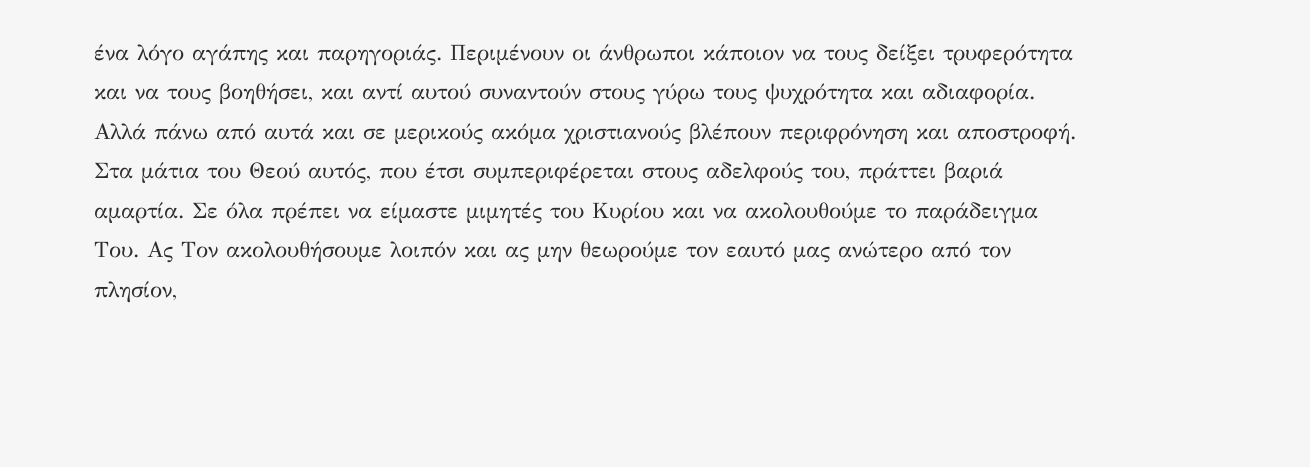ένα λόγο αγάπης και παρηγοριάς. Περιμένουν οι άνθρωποι κάποιον να τους δείξει τρυφερότητα και να τους βοηθήσει, και αντί αυτού συναντούν στους γύρω τους ψυχρότητα και αδιαφορία. Αλλά πάνω από αυτά και σε μερικούς ακόμα χριστιανούς βλέπουν περιφρόνηση και αποστροφή.
Στα μάτια του Θεού αυτός, που έτσι συμπεριφέρεται στους αδελφούς του, πράττει βαριά αμαρτία. Σε όλα πρέπει να είμαστε μιμητές του Κυρίου και να ακολουθούμε το παράδειγμα Του. Ας Τον ακολουθήσουμε λοιπόν και ας μην θεωρούμε τον εαυτό μας ανώτερο από τον πλησίον,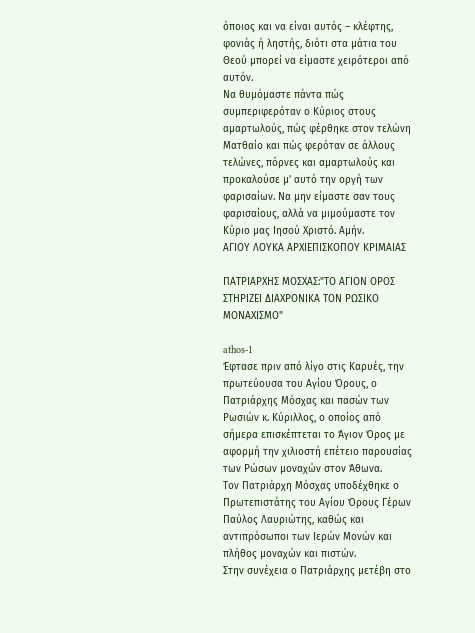όποιος και να είναι αυτός – κλέφτης, φονιάς ή ληστής, διότι στα μάτια του Θεού μπορεί να είμαστε χειρότεροι από αυτόν.
Να θυμόμαστε πάντα πώς συμπεριφερόταν ο Κύριος στους αμαρτωλούς, πώς φέρθηκε στον τελώνη Ματθαίο και πώς φερόταν σε άλλους τελώνες, πόρνες και αμαρτωλούς και προκαλούσε μ’ αυτό την οργή των φαρισαίων. Να μην είμαστε σαν τους φαρισαίους, αλλά να μιμούμαστε τον Κύριο μας Ιησού Χριστό. Αμήν.
ΑΓΙΟΥ ΛΟΥΚΑ ΑΡΧΙΕΠΙΣΚΟΠΟΥ ΚΡΙΜΑΙΑΣ

ΠΑΤΡΙΑΡΧΗΣ ΜΟΣΧΑΣ:"ΤΟ ΑΓΙΟΝ ΟΡΟΣ ΣΤΗΡΙΖΕΙ ΔΙΑΧΡΟΝΙΚΑ ΤΟΝ ΡΩΣΙΚΟ ΜΟΝΑΧΙΣΜΟ"

athos-1
Έφτασε πριν από λίγο στις Καρυές, την πρωτεύουσα του Αγίου Όρους, ο Πατριάρχης Μόσχας και πασών των Ρωσιών κ. Κύριλλος, ο οποίος από σήμερα επισκέπτεται το Άγιον Όρος με αφορμή την χιλιοστή επέτειο παρουσίας των Ρώσων μοναχών στον Άθωνα.
Τον Πατριάρχη Μόσχας υποδέχθηκε ο Πρωτεπιστάτης του Αγίου Όρους Γέρων Παύλος Λαυριώτης, καθώς και αντιπρόσωποι των Ιερών Μονών και πλήθος μοναχών και πιστών.
Στην συνέχεια ο Πατριάρχης μετέβη στο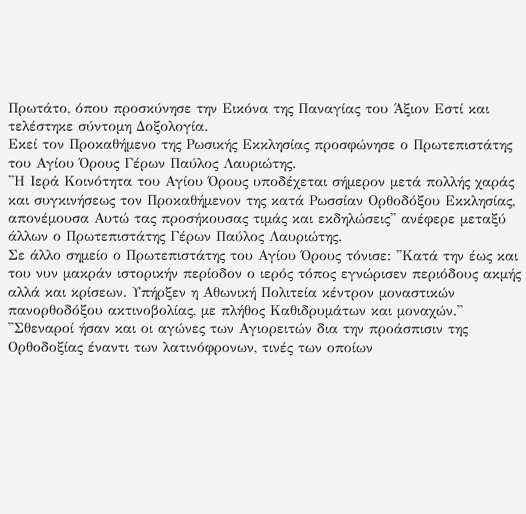Πρωτάτο, όπου προσκύνησε την Εικόνα της Παναγίας του Άξιον Εστί και τελέστηκε σύντομη Δοξολογία.
Εκεί τον Προκαθήμενο της Ρωσικής Εκκλησίας προσφώνησε ο Πρωτεπιστάτης του Αγίου Όρους Γέρων Παύλος Λαυριώτης.
''Η Ιερά Κοινότητα του Αγίου Όρους υποδέχεται σήμερον μετά πολλής χαράς και συγκινήσεως τον Προκαθήμενον της κατά Ρωσσίαν Ορθοδόξου Εκκλησίας, απονέμουσα Αυτώ τας προσήκουσας τιμάς και εκδηλώσεις'' ανέφερε μεταξύ άλλων ο Πρωτεπιστάτης Γέρων Παύλος Λαυριώτης.
Σε άλλο σημείο ο Πρωτεπιστάτης του Αγίου Όρους τόνισε: ''Κατά την έως και του νυν μακράν ιστορικήν περίοδον ο ιερός τόπος εγνώρισεν περιόδους ακμής αλλά και κρίσεων. Υπήρξεν η Αθωνική Πολιτεία κέντρον μοναστικών πανορθοδόξου ακτινοβολίας, με πλήθος Καθιδρυμάτων και μοναχών.''
''Σθεναροί ήσαν και οι αγώνες των Αγιορειτών δια την προάσπισιν της Ορθοδοξίας έναντι των λατινόφρονων, τινές των οποίων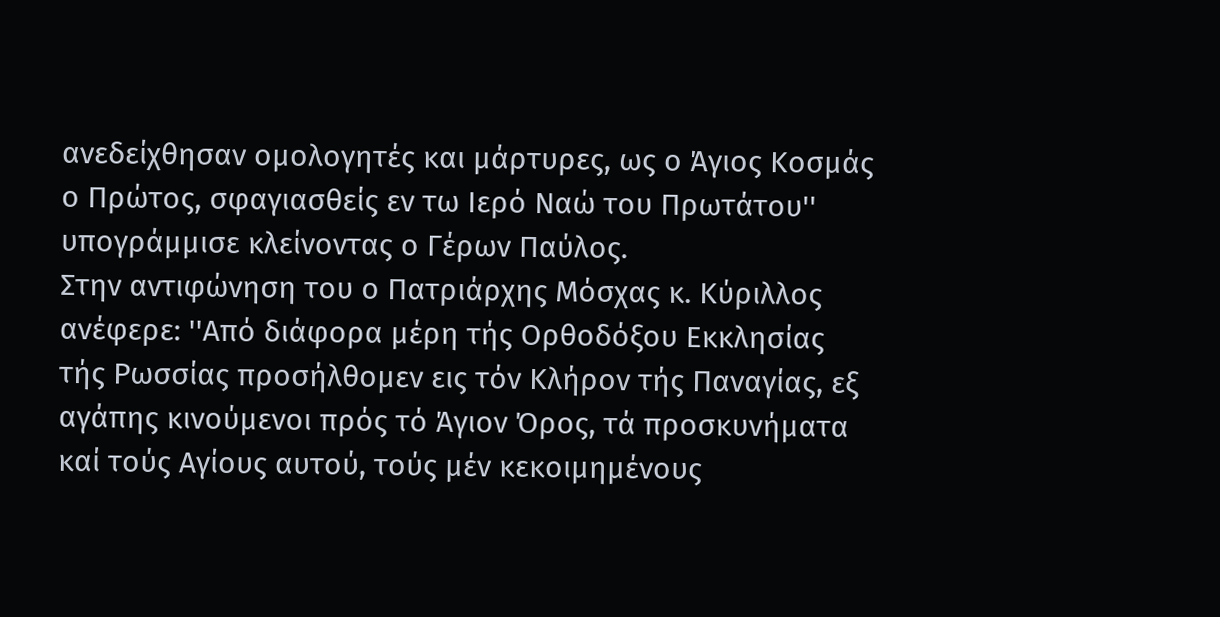ανεδείχθησαν ομολογητές και μάρτυρες, ως ο Άγιος Κοσμάς ο Πρώτος, σφαγιασθείς εν τω Ιερό Ναώ του Πρωτάτου'' υπογράμμισε κλείνοντας ο Γέρων Παύλος.
Στην αντιφώνηση του ο Πατριάρχης Μόσχας κ. Κύριλλος ανέφερε: ''Από διάφορα μέρη τής Ορθοδόξου Εκκλησίας τής Ρωσσίας προσήλθομεν εις τόν Κλήρον τής Παναγίας, εξ αγάπης κινούμενοι πρός τό Άγιον Όρος, τά προσκυνήματα καί τούς Αγίους αυτού, τούς μέν κεκοιμημένους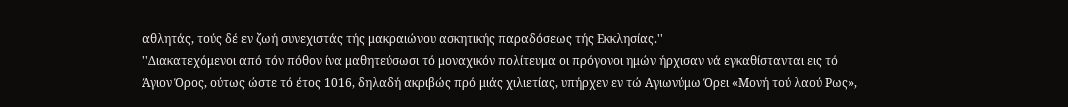αθλητάς, τούς δέ εν ζωή συνεχιστάς τής μακραιώνου ασκητικής παραδόσεως τής Εκκλησίας.''
''Διακατεχόμενοι από τόν πόθον ίνα μαθητεύσωσι τό μοναχικόν πολίτευμα οι πρόγονοι ημών ήρχισαν νά εγκαθίστανται εις τό Άγιον Όρος, ούτως ώστε τό έτος 1016, δηλαδή ακριβώς πρό μιάς χιλιετίας, υπήρχεν εν τώ Αγιωνύμω Όρει «Μονή τού λαού Ρως»,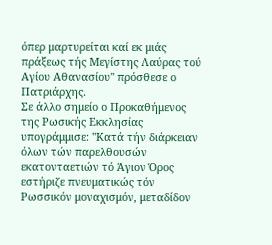όπερ μαρτυρείται καί εκ μιάς πράξεως τής Μεγίστης Λαύρας τού Αγίου Αθανασίου'' πρόσθεσε ο Πατριάρχης.
Σε άλλο σημείο ο Προκαθήμενος της Ρωσικής Εκκλησίας υπογράμμισε: ''Κατά τήν διάρκειαν όλων τών παρελθουσών εκατονταετιών τό Άγιον Όρος εστήριζε πνευματικώς τόν Ρωσσικόν μοναχισμόν, μεταδίδον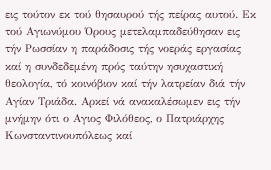εις τούτον εκ τού θησαυρού τής πείρας αυτού. Εκ τού Αγιωνύμου Όρους μετελαμπαδεύθησαν εις τήν Ρωσσίαν η παράδοσις τής νοεράς εργασίας καί η συνδεδεμένη πρός ταύτην ησυχαστική θεολογία, τό κοινόβιον καί τήν λατρείαν διά τήν Αγίαν Τριάδα. Αρκεί νά ανακαλέσωμεν εις τήν μνήμην ότι ο Αγιος Φιλόθεος, ο Πατριάρχης Κωνσταντινουπόλεως καί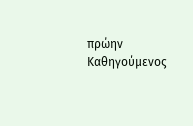πρώην Καθηγούμενος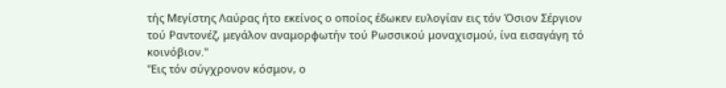τής Μεγίστης Λαύρας ήτο εκείνος ο οποίος έδωκεν ευλογίαν εις τόν Όσιον Σέργιον τού Ραντονέζ, μεγάλον αναμορφωτήν τού Ρωσσικού μοναχισμού, ίνα εισαγάγη τό κοινόβιον.''
''Εις τόν σύγχρονον κόσμον, ο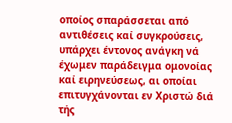οποίος σπαράσσεται από αντιθέσεις καί συγκρούσεις, υπάρχει έντονος ανάγκη νά έχωμεν παράδειγμα ομονοίας καί ειρηνεύσεως, αι οποίαι επιτυγχάνονται εν Χριστώ διά τής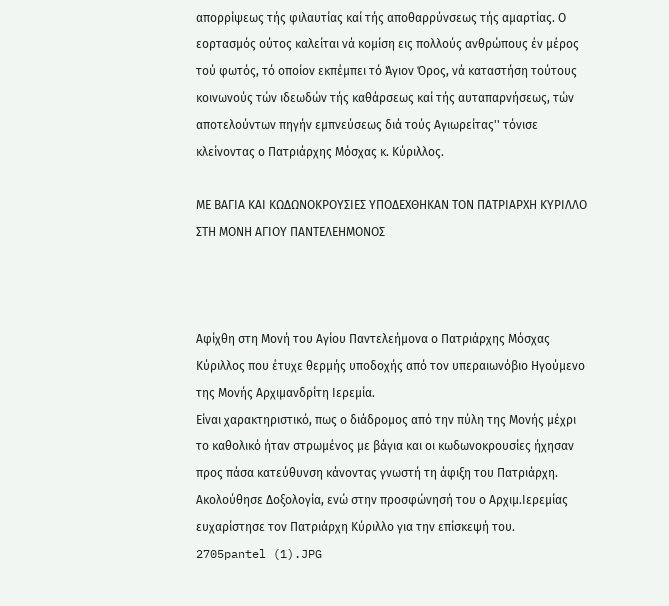απορρίψεως τής φιλαυτίας καί τής αποθαρρύνσεως τής αμαρτίας. Ο εορτασμός ούτος καλείται νά κομίση εις πολλούς ανθρώπους έν μέρος τού φωτός, τό οποίον εκπέμπει τό Άγιον Όρος, νά καταστήση τούτους κοινωνούς τών ιδεωδών τής καθάρσεως καί τής αυταπαρνήσεως, τών αποτελούντων πηγήν εμπνεύσεως διά τούς Αγιωρείτας'' τόνισε κλείνοντας ο Πατριάρχης Μόσχας κ. Κύριλλος.

ΜΕ ΒΑΓΙΑ ΚΑΙ ΚΩΔΩΝΟΚΡΟΥΣΙΕΣ ΥΠΟΔΕΧΘΗΚΑΝ ΤΟΝ ΠΑΤΡΙΑΡΧΗ ΚΥΡΙΛΛΟ ΣΤΗ ΜΟΝΗ ΑΓΙΟΥ ΠΑΝΤΕΛΕΗΜΟΝΟΣ



Αφίχθη στη Μονή του Αγίου Παντελεήμονα ο Πατριάρχης Μόσχας Κύριλλος που έτυχε θερμής υποδοχής από τον υπεραιωνόβιο Ηγούμενο της Μονής Αρχιμανδρίτη Ιερεμία.
Είναι χαρακτηριστικό, πως ο διάδρομος από την πύλη της Μονής μέχρι το καθολικό ήταν στρωμένος με βάγια και οι κωδωνοκρουσίες ήχησαν προς πάσα κατεύθυνση κάνοντας γνωστή τη άφιξη του Πατριάρχη.
Ακολούθησε Δοξολογία, ενώ στην προσφώνησή του ο Αρχιμ.Ιερεμίας ευχαρίστησε τον Πατριάρχη Κύριλλο για την επίσκεψή του.
2705pantel (1).JPG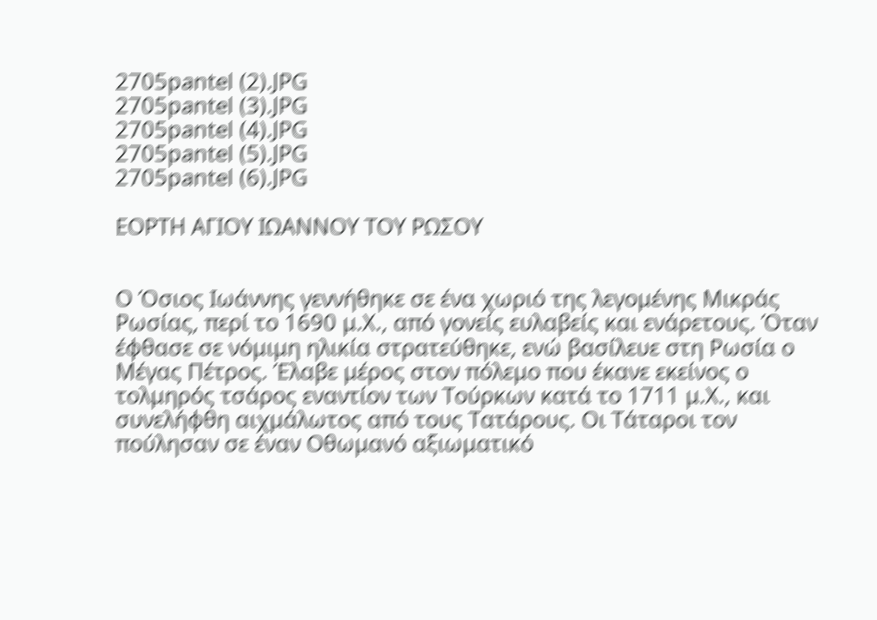2705pantel (2).JPG
2705pantel (3).JPG
2705pantel (4).JPG
2705pantel (5).JPG
2705pantel (6).JPG

ΕΟΡΤΗ ΑΓΙΟΥ ΙΩΑΝΝΟΥ ΤΟΥ ΡΩΣΟΥ


Ο Όσιος Ιωάννης γεννήθηκε σε ένα χωριό της λεγομένης Μικράς Ρωσίας, περί το 1690 μ.Χ., από γονείς ευλαβείς και ενάρετους. Όταν έφθασε σε νόμιμη ηλικία στρατεύθηκε, ενώ βασίλευε στη Ρωσία ο Μέγας Πέτρος. Έλαβε μέρος στον πόλεμο που έκανε εκείνος ο τολμηρός τσάρος εναντίον των Τούρκων κατά το 1711 μ.Χ., και συνελήφθη αιχμάλωτος από τους Τατάρους. Οι Τάταροι τον πούλησαν σε έναν Οθωμανό αξιωματικό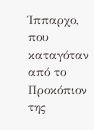Ίππαρχο, που καταγόταν από το Προκόπιον της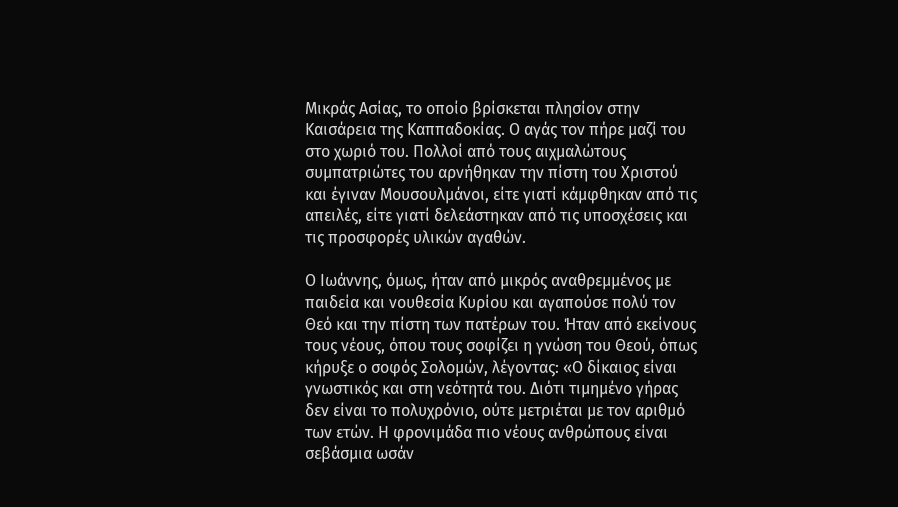Μικράς Ασίας, το οποίο βρίσκεται πλησίον στην Καισάρεια της Καππαδοκίας. Ο αγάς τον πήρε μαζί του στο χωριό του. Πολλοί από τους αιχμαλώτους συμπατριώτες του αρνήθηκαν την πίστη του Χριστού και έγιναν Μουσουλμάνοι, είτε γιατί κάμφθηκαν από τις απειλές, είτε γιατί δελεάστηκαν από τις υποσχέσεις και τις προσφορές υλικών αγαθών.

Ο Ιωάννης, όμως, ήταν από μικρός αναθρεμμένος με παιδεία και νουθεσία Κυρίου και αγαπούσε πολύ τον Θεό και την πίστη των πατέρων του. Ήταν από εκείνους τους νέους, όπου τους σοφίζει η γνώση του Θεού, όπως κήρυξε ο σοφός Σολομών, λέγοντας: «Ο δίκαιος είναι γνωστικός και στη νεότητά του. Διότι τιμημένο γήρας δεν είναι το πολυχρόνιο, ούτε μετριέται με τον αριθμό των ετών. Η φρονιμάδα πιο νέους ανθρώπους είναι σεβάσμια ωσάν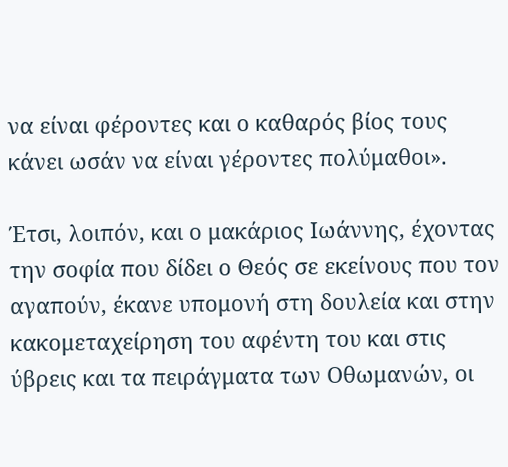να είναι φέροντες και ο καθαρός βίος τους κάνει ωσάν να είναι γέροντες πολύμαθοι».

Έτσι, λοιπόν, και ο μακάριος Ιωάννης, έχοντας την σοφία που δίδει ο Θεός σε εκείνους που τον αγαπούν, έκανε υπομονή στη δουλεία και στην κακομεταχείρηση του αφέντη του και στις ύβρεις και τα πειράγματα των Οθωμανών, οι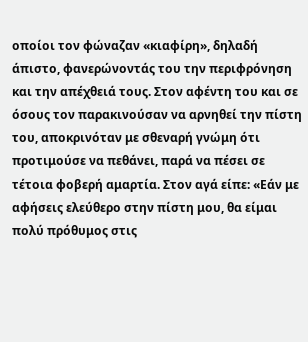οποίοι τον φώναζαν «κιαφίρη», δηλαδή άπιστο, φανερώνοντάς του την περιφρόνηση και την απέχθειά τους. Στον αφέντη του και σε όσους τον παρακινούσαν να αρνηθεί την πίστη του, αποκρινόταν με σθεναρή γνώμη ότι προτιμούσε να πεθάνει, παρά να πέσει σε τέτοια φοβερή αμαρτία. Στον αγά είπε: «Εάν με αφήσεις ελεύθερο στην πίστη μου, θα είμαι πολύ πρόθυμος στις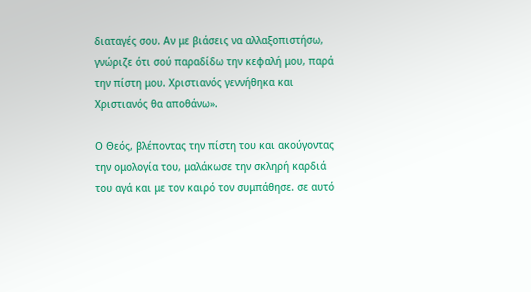διαταγές σου. Αν με βιάσεις να αλλαξοπιστήσω, γνώριζε ότι σού παραδίδω την κεφαλή μου, παρά την πίστη μου. Χριστιανός γεννήθηκα και Χριστιανός θα αποθάνω».

Ο Θεός, βλέποντας την πίστη του και ακούγοντας την ομολογία του, μαλάκωσε την σκληρή καρδιά του αγά και με τον καιρό τον συμπάθησε. σε αυτό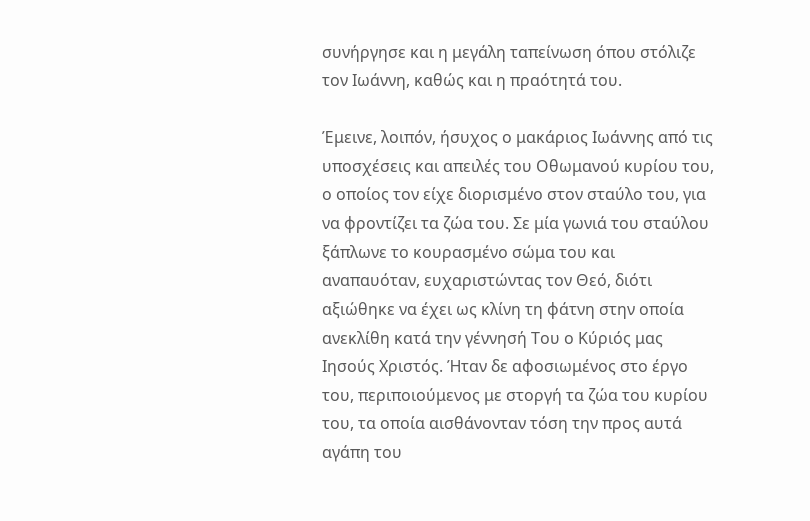συνήργησε και η μεγάλη ταπείνωση όπου στόλιζε τον Ιωάννη, καθώς και η πραότητά του.

Έμεινε, λοιπόν, ήσυχος ο μακάριος Ιωάννης από τις υποσχέσεις και απειλές του Οθωμανού κυρίου του, ο οποίος τον είχε διορισμένο στον σταύλο του, για να φροντίζει τα ζώα του. Σε μία γωνιά του σταύλου ξάπλωνε το κουρασμένο σώμα του και αναπαυόταν, ευχαριστώντας τον Θεό, διότι αξιώθηκε να έχει ως κλίνη τη φάτνη στην οποία ανεκλίθη κατά την γέννησή Του ο Κύριός μας Ιησούς Χριστός. Ήταν δε αφοσιωμένος στο έργο του, περιποιούμενος με στοργή τα ζώα του κυρίου του, τα οποία αισθάνονταν τόση την προς αυτά αγάπη του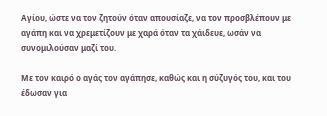Αγίου, ώστε να τον ζητούν όταν απουσίαζε, να τον προσβλέπουν με αγάπη και να χρεμετίζουν με χαρά όταν τα χάιδευε, ωσάν να συνομιλούσαν μαζί του.

Με τον καιρό ο αγάς τον αγάπησε, καθώς και η σύζυγός του, και του έδωσαν για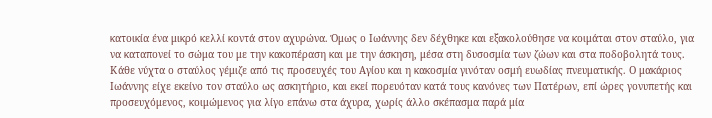κατοικία ένα μικρό κελλί κοντά στον αχυρώνα. Όμως ο Ιωάννης δεν δέχθηκε και εξακολούθησε να κοιμάται στον σταύλο, για να καταπονεί το σώμα του με την κακοπέραση και με την άσκηση, μέσα στη δυσοσμία των ζώων και στα ποδοβολητά τους. Κάθε νύχτα ο σταύλος γέμιζε από τις προσευχές του Αγίου και η κακοσμία γινόταν οσμή ευωδίας πνευματικής. Ο μακάριος Ιωάννης είχε εκείνο τον σταύλο ως ασκητήριο, και εκεί πορευόταν κατά τους κανόνες των Πατέρων, επί ώρες γονυπετής και προσευχόμενος, κοιμώμενος για λίγο επάνω στα άχυρα, χωρίς άλλο σκέπασμα παρά μία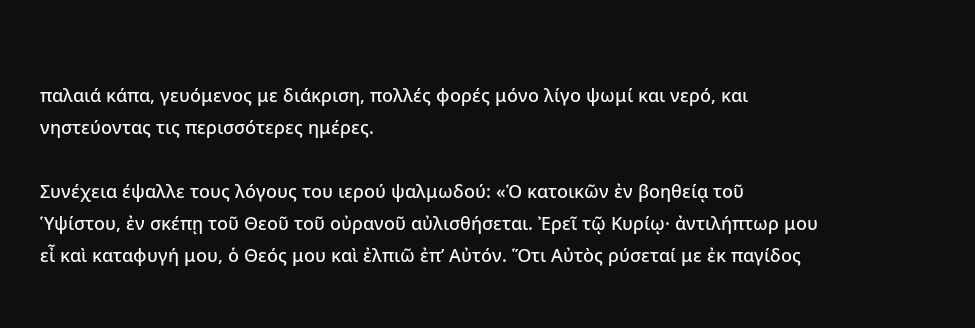παλαιά κάπα, γευόμενος με διάκριση, πολλές φορές μόνο λίγο ψωμί και νερό, και νηστεύοντας τις περισσότερες ημέρες.

Συνέχεια έψαλλε τους λόγους του ιερού ψαλμωδού: «Ὁ κατοικῶν ἐν βοηθείᾳ τοῦ Ὑψίστου, ἐν σκέπῃ τοῦ Θεοῦ τοῦ οὐρανοῦ αὐλισθήσεται. Ἐρεῖ τῷ Κυρίῳ· ἀντιλήπτωρ μου εἶ καὶ καταφυγή μου, ὁ Θεός μου καὶ ἐλπιῶ ἐπ’ Αὐτόν. Ὅτι Αὐτὸς ρύσεταί με ἐκ παγίδος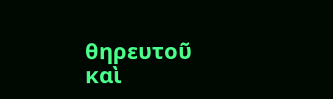θηρευτοῦ καὶ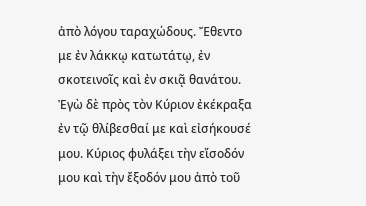ἀπὸ λόγου ταραχώδους. Ἔθεντο με ἐν λάκκῳ κατωτάτῳ, ἐν σκοτεινοῖς καὶ ἐν σκιᾷ θανάτου. Ἐγὼ δὲ πρὸς τὸν Κύριον ἐκέκραξα ἐν τῷ θλίβεσθαί με καὶ εἰσήκουσέ μου. Κύριος φυλάξει τὴν εἴσοδόν μου καὶ τὴν ἔξοδόν μου ἀπὸ τοῦ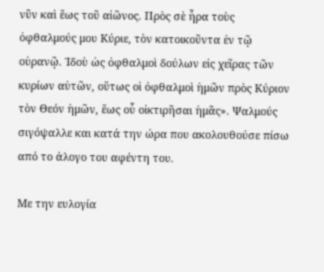νῦν καὶ ἕως τοῦ αἰῶνος. Πρὸς σὲ ἦρα τοὺς ὀφθαλμούς μου Κύριε, τὸν κατοικοῦντα ἐν τῷ οὐρανῷ. Ἰδοὺ ὡς ὀφθαλμοὶ δούλων εἰς χεῖρας τῶν κυρίων αὐτῶν, οὕτως οἱ ὀφθαλμοὶ ἡμῶν πρὸς Κύριον τὸν Θεόν ἡμῶν, ἕως οὗ οἰκτιρῆσαι ἡμᾶς». Ψαλμούς σιγόψαλλε και κατά την ώρα που ακολουθούσε πίσω από το άλογο του αφέντη του.

Με την ευλογία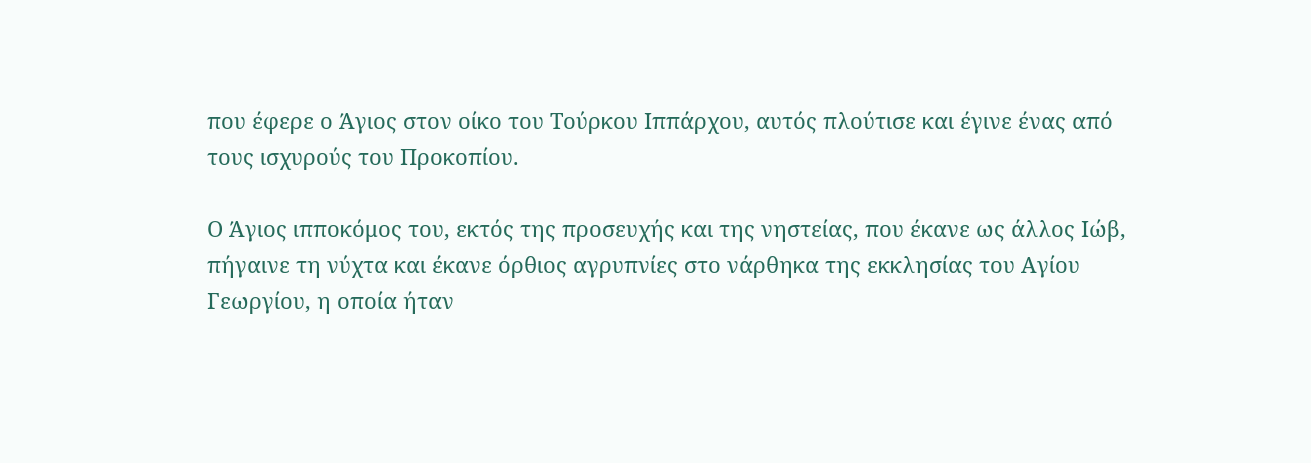που έφερε ο Άγιος στον οίκο του Τούρκου Ιππάρχου, αυτός πλούτισε και έγινε ένας από τους ισχυρούς του Προκοπίου.

Ο Άγιος ιπποκόμος του, εκτός της προσευχής και της νηστείας, που έκανε ως άλλος Ιώβ, πήγαινε τη νύχτα και έκανε όρθιος αγρυπνίες στο νάρθηκα της εκκλησίας του Αγίου Γεωργίου, η οποία ήταν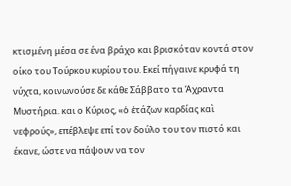κτισμένη μέσα σε ένα βράχο και βρισκόταν κοντά στον οίκο του Τούρκου κυρίου του. Εκεί πήγαινε κρυφά τη νύχτα, κοινωνούσε δε κάθε Σάββατο τα Άχραντα Μυστήρια. και ο Κύριος, «ὁ ἐτάζων καρδίας καὶ νεφρούς», επέβλεψε επί τον δούλο του τον πιστό και έκανε, ώστε να πάψουν να τον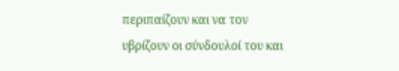περιπαίζουν και να τον υβρίζουν οι σύνδουλοί του και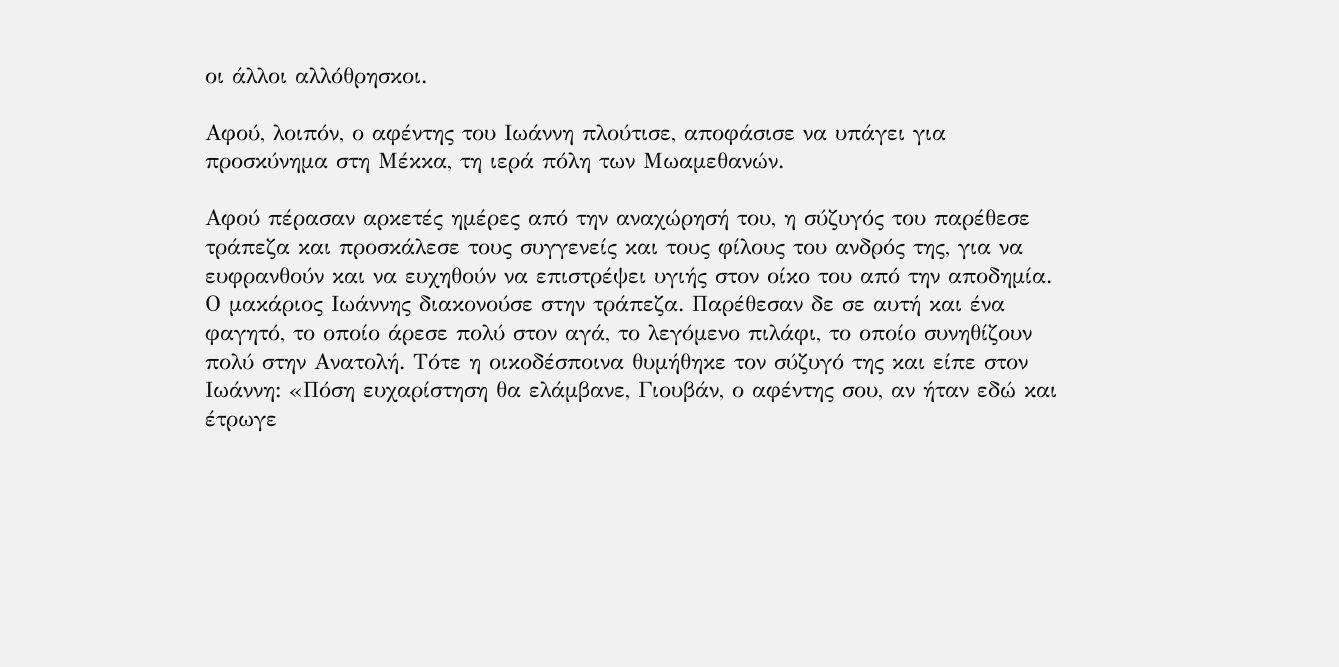οι άλλοι αλλόθρησκοι.

Αφού, λοιπόν, ο αφέντης του Ιωάννη πλούτισε, αποφάσισε να υπάγει για προσκύνημα στη Μέκκα, τη ιερά πόλη των Μωαμεθανών.

Αφού πέρασαν αρκετές ημέρες από την αναχώρησή του, η σύζυγός του παρέθεσε τράπεζα και προσκάλεσε τους συγγενείς και τους φίλους του ανδρός της, για να ευφρανθούν και να ευχηθούν να επιστρέψει υγιής στον οίκο του από την αποδημία. Ο μακάριος Ιωάννης διακονούσε στην τράπεζα. Παρέθεσαν δε σε αυτή και ένα φαγητό, το οποίο άρεσε πολύ στον αγά, το λεγόμενο πιλάφι, το οποίο συνηθίζουν πολύ στην Ανατολή. Τότε η οικοδέσποινα θυμήθηκε τον σύζυγό της και είπε στον Ιωάννη: «Πόση ευχαρίστηση θα ελάμβανε, Γιουβάν, ο αφέντης σου, αν ήταν εδώ και έτρωγε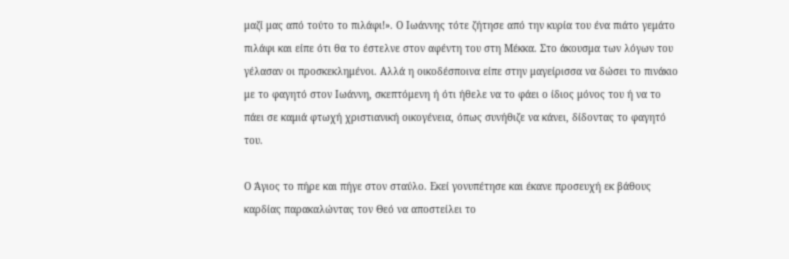μαζί μας από τούτο το πιλάφι!». Ο Ιωάννης τότε ζήτησε από την κυρία του ένα πιάτο γεμάτο πιλάφι και είπε ότι θα το έστελνε στον αφέντη του στη Μέκκα. Στο άκουσμα των λόγων του γέλασαν οι προσκεκλημένοι. Αλλά η οικοδέσποινα είπε στην μαγείρισσα να δώσει το πινάκιο με το φαγητό στον Ιωάννη, σκεπτόμενη ή ότι ήθελε να το φάει ο ίδιος μόνος του ή να το πάει σε καμιά φτωχή χριστιανική οικογένεια, όπως συνήθιζε να κάνει, δίδοντας το φαγητό του.

Ο Άγιος το πήρε και πήγε στον σταύλο. Εκεί γονυπέτησε και έκανε προσευχή εκ βάθους καρδίας παρακαλώντας τον Θεό να αποστείλει το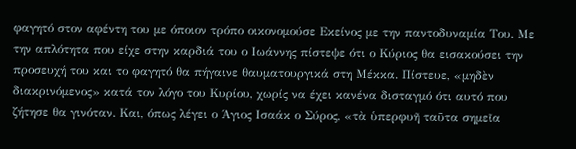φαγητό στον αφέντη του με όποιον τρόπο οικονομούσε Εκείνος με την παντοδυναμία Του. Με την απλότητα που είχε στην καρδιά του ο Ιωάννης πίστεψε ότι ο Κύριος θα εισακούσει την προσευχή του και το φαγητό θα πήγαινε θαυματουργικά στη Μέκκα. Πίστευε, «μηδὲν διακρινόμενος» κατά τον λόγο του Κυρίου, χωρίς να έχει κανένα δισταγμό ότι αυτό που ζήτησε θα γινόταν. Και, όπως λέγει ο Άγιος Ισαάκ ο Σύρος, «τὰ ὑπερφυῆ ταῦτα σημεῖα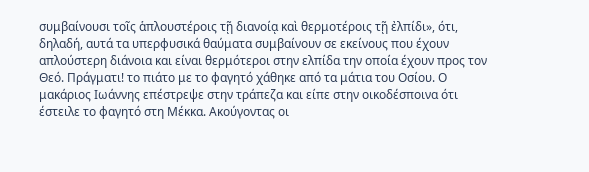συμβαίνουσι τοῖς ἁπλουστέροις τῇ διανοίᾳ καὶ θερμοτέροις τῇ ἐλπίδι», ότι, δηλαδή, αυτά τα υπερφυσικά θαύματα συμβαίνουν σε εκείνους που έχουν απλούστερη διάνοια και είναι θερμότεροι στην ελπίδα την οποία έχουν προς τον Θεό. Πράγματι! το πιάτο με το φαγητό χάθηκε από τα μάτια του Οσίου. Ο μακάριος Ιωάννης επέστρεψε στην τράπεζα και είπε στην οικοδέσποινα ότι έστειλε το φαγητό στη Μέκκα. Ακούγοντας οι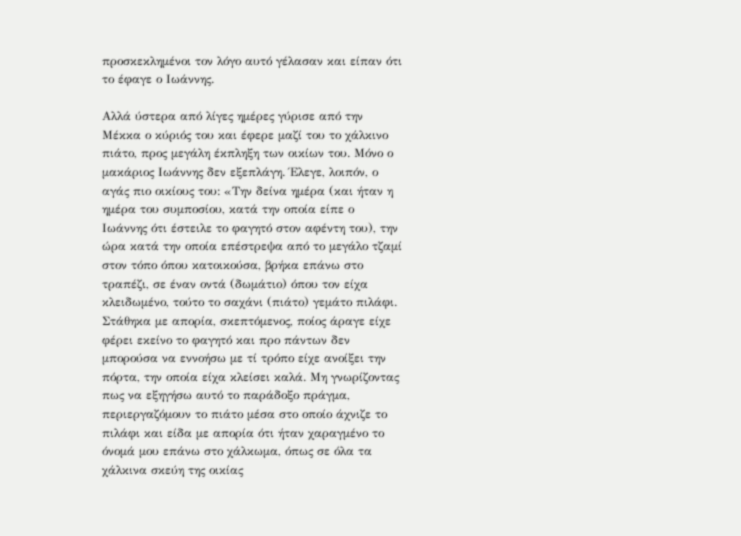προσκεκλημένοι τον λόγο αυτό γέλασαν και είπαν ότι το έφαγε ο Ιωάννης.

Αλλά ύστερα από λίγες ημέρες γύρισε από την Μέκκα ο κύριός του και έφερε μαζί του το χάλκινο πιάτο, προς μεγάλη έκπληξη των οικίων του. Μόνο ο μακάριος Ιωάννης δεν εξεπλάγη. Έλεγε, λοιπόν, ο αγάς πιο οικίους του: «Την δείνα ημέρα (και ήταν η ημέρα του συμποσίου, κατά την οποία είπε ο Ιωάννης ότι έστειλε το φαγητό στον αφέντη του), την ώρα κατά την οποία επέστρεψα από το μεγάλο τζαμί στον τόπο όπου κατοικούσα, βρήκα επάνω στο τραπέζι, σε έναν οντά (δωμάτιο) όπου τον είχα κλειδωμένο, τούτο το σαχάνι (πιάτο) γεμάτο πιλάφι. Στάθηκα με απορία, σκεπτόμενος, ποίος άραγε είχε φέρει εκείνο το φαγητό και προ πάντων δεν μπορούσα να εννοήσω με τί τρόπο είχε ανοίξει την πόρτα, την οποία είχα κλείσει καλά. Μη γνωρίζοντας πως να εξηγήσω αυτό το παράδοξο πράγμα, περιεργαζόμουν το πιάτο μέσα στο οποίο άχνιζε το πιλάφι και είδα με απορία ότι ήταν χαραγμένο το όνομά μου επάνω στο χάλκωμα, όπως σε όλα τα χάλκινα σκεύη της οικίας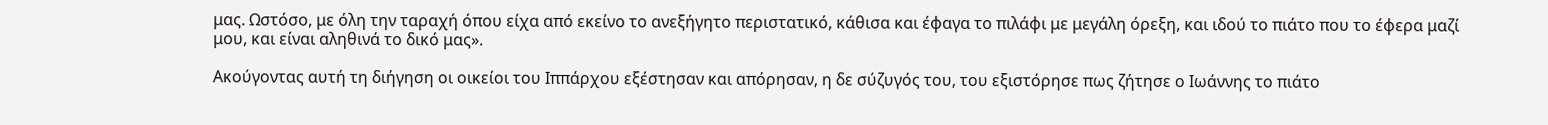μας. Ωστόσο, με όλη την ταραχή όπου είχα από εκείνο το ανεξήγητο περιστατικό, κάθισα και έφαγα το πιλάφι με μεγάλη όρεξη, και ιδού το πιάτο που το έφερα μαζί μου, και είναι αληθινά το δικό μας».

Ακούγοντας αυτή τη διήγηση οι οικείοι του Ιππάρχου εξέστησαν και απόρησαν, η δε σύζυγός του, του εξιστόρησε πως ζήτησε ο Ιωάννης το πιάτο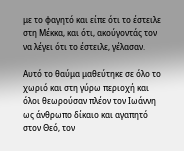με το φαγητό και είπε ότι το έστειλε στη Μέκκα, και ότι, ακούγοντάς τον να λέγει ότι το έστειλε, γέλασαν.

Αυτό το θαύμα μαθεύτηκε σε όλο το χωριό και στη γύρω περιοχή και όλοι θεωρούσαν πλέον τον Ιωάννη ως άνθρωπο δίκαιο και αγαπητό στον Θεό, τον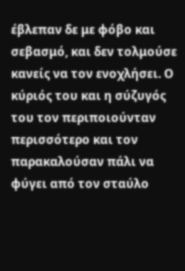έβλεπαν δε με φόβο και σεβασμό, και δεν τολμούσε κανείς να τον ενοχλήσει. Ο κύριός του και η σύζυγός του τον περιποιούνταν περισσότερο και τον παρακαλούσαν πάλι να φύγει από τον σταύλο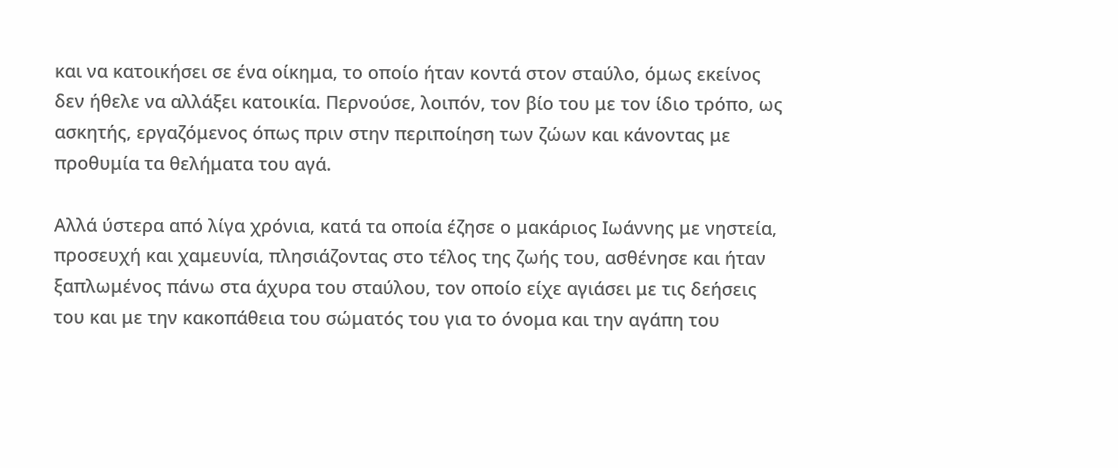και να κατοικήσει σε ένα οίκημα, το οποίο ήταν κοντά στον σταύλο, όμως εκείνος δεν ήθελε να αλλάξει κατοικία. Περνούσε, λοιπόν, τον βίο του με τον ίδιο τρόπο, ως ασκητής, εργαζόμενος όπως πριν στην περιποίηση των ζώων και κάνοντας με προθυμία τα θελήματα του αγά.

Αλλά ύστερα από λίγα χρόνια, κατά τα οποία έζησε ο μακάριος Ιωάννης με νηστεία, προσευχή και χαμευνία, πλησιάζοντας στο τέλος της ζωής του, ασθένησε και ήταν ξαπλωμένος πάνω στα άχυρα του σταύλου, τον οποίο είχε αγιάσει με τις δεήσεις του και με την κακοπάθεια του σώματός του για το όνομα και την αγάπη του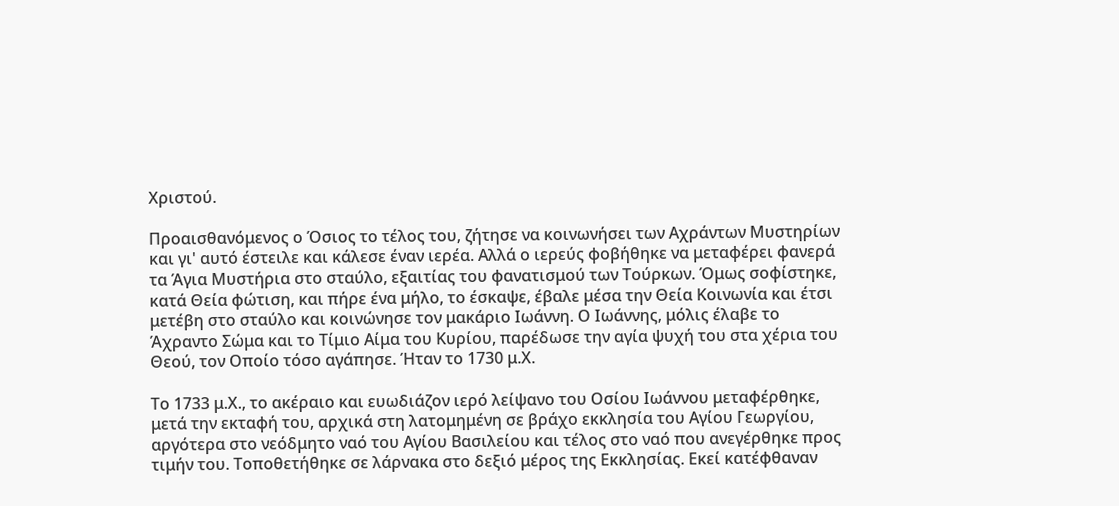Χριστού.

Προαισθανόμενος ο Όσιος το τέλος του, ζήτησε να κοινωνήσει των Αχράντων Μυστηρίων και γι' αυτό έστειλε και κάλεσε έναν ιερέα. Αλλά ο ιερεύς φοβήθηκε να μεταφέρει φανερά τα Άγια Μυστήρια στο σταύλο, εξαιτίας του φανατισμού των Τούρκων. Όμως σοφίστηκε, κατά Θεία φώτιση, και πήρε ένα μήλο, το έσκαψε, έβαλε μέσα την Θεία Κοινωνία και έτσι μετέβη στο σταύλο και κοινώνησε τον μακάριο Ιωάννη. Ο Ιωάννης, μόλις έλαβε το Άχραντο Σώμα και το Τίμιο Αίμα του Κυρίου, παρέδωσε την αγία ψυχή του στα χέρια του Θεού, τον Οποίο τόσο αγάπησε. Ήταν το 1730 μ.Χ.

Το 1733 μ.Χ., το ακέραιο και ευωδιάζον ιερό λείψανο του Οσίου Ιωάννου μεταφέρθηκε, μετά την εκταφή του, αρχικά στη λατομημένη σε βράχο εκκλησία του Αγίου Γεωργίου, αργότερα στο νεόδμητο ναό του Αγίου Βασιλείου και τέλος στο ναό που ανεγέρθηκε προς τιμήν του. Τοποθετήθηκε σε λάρνακα στο δεξιό μέρος της Εκκλησίας. Εκεί κατέφθαναν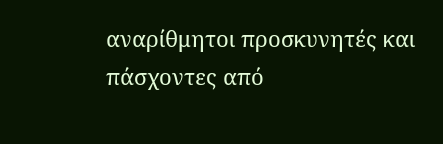αναρίθμητοι προσκυνητές και πάσχοντες από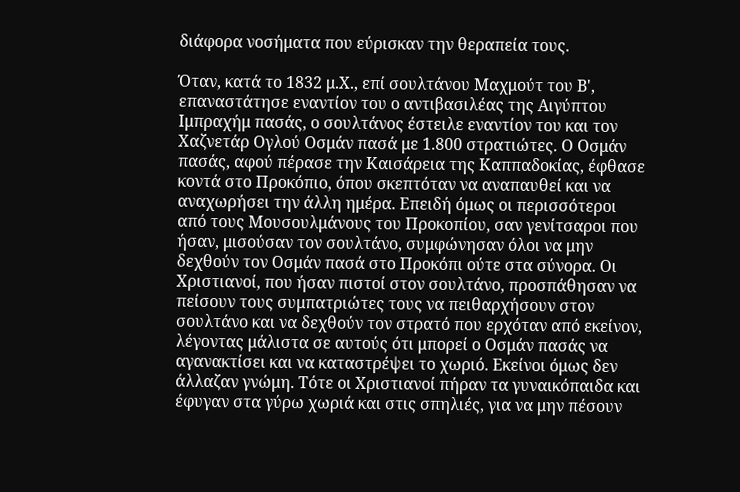διάφορα νοσήματα που εύρισκαν την θεραπεία τους.

Όταν, κατά το 1832 μ.Χ., επί σουλτάνου Μαχμούτ του Β', επαναστάτησε εναντίον του ο αντιβασιλέας της Αιγύπτου Ιμπραχήμ πασάς, ο σουλτάνος έστειλε εναντίον του και τον Χαζνετάρ Ογλού Οσμάν πασά με 1.800 στρατιώτες. Ο Οσμάν πασάς, αφού πέρασε την Καισάρεια της Καππαδοκίας, έφθασε κοντά στο Προκόπιο, όπου σκεπτόταν να αναπαυθεί και να αναχωρήσει την άλλη ημέρα. Επειδή όμως οι περισσότεροι από τους Μουσουλμάνους του Προκοπίου, σαν γενίτσαροι που ήσαν, μισούσαν τον σουλτάνο, συμφώνησαν όλοι να μην δεχθούν τον Οσμάν πασά στο Προκόπι ούτε στα σύνορα. Οι Χριστιανοί, που ήσαν πιστοί στον σουλτάνο, προσπάθησαν να πείσουν τους συμπατριώτες τους να πειθαρχήσουν στον σουλτάνο και να δεχθούν τον στρατό που ερχόταν από εκείνον, λέγοντας μάλιστα σε αυτούς ότι μπορεί ο Οσμάν πασάς να αγανακτίσει και να καταστρέψει το χωριό. Εκείνοι όμως δεν άλλαζαν γνώμη. Τότε οι Χριστιανοί πήραν τα γυναικόπαιδα και έφυγαν στα γύρω χωριά και στις σπηλιές, για να μην πέσουν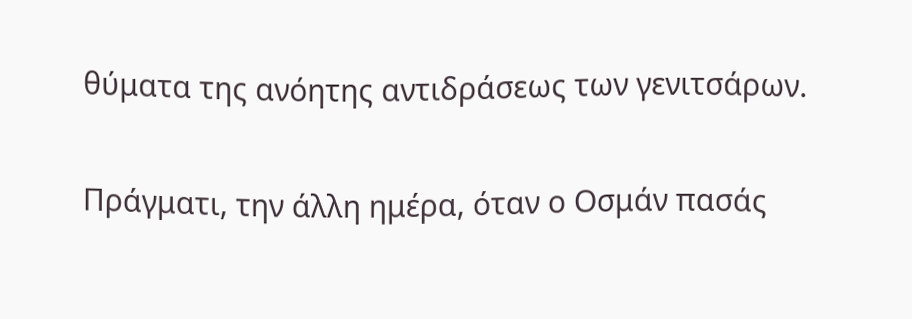θύματα της ανόητης αντιδράσεως των γενιτσάρων.

Πράγματι, την άλλη ημέρα, όταν ο Οσμάν πασάς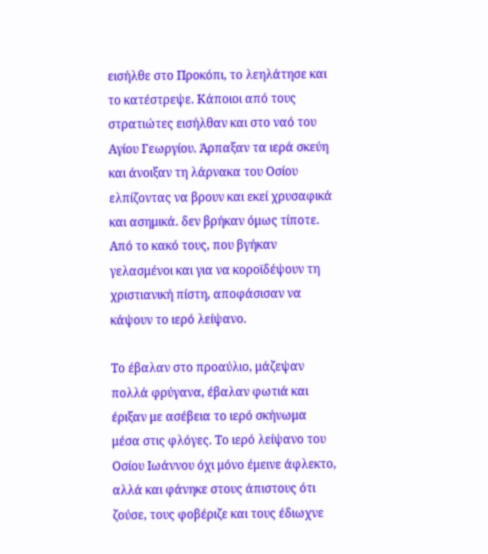εισήλθε στο Προκόπι, το λεηλάτησε και το κατέστρεψε. Κάποιοι από τους στρατιώτες εισήλθαν και στο ναό του Αγίου Γεωργίου. Άρπαξαν τα ιερά σκεύη και άνοιξαν τη λάρνακα του Οσίου ελπίζοντας να βρουν και εκεί χρυσαφικά και ασημικά. δεν βρήκαν όμως τίποτε. Από το κακό τους, που βγήκαν γελασμένοι και για να κοροϊδέψουν τη χριστιανική πίστη, αποφάσισαν να κάψουν το ιερό λείψανο.

Το έβαλαν στο προαύλιο, μάζεψαν πολλά φρύγανα, έβαλαν φωτιά και έριξαν με ασέβεια το ιερό σκήνωμα μέσα στις φλόγες. Το ιερό λείψανο του Οσίου Ιωάννου όχι μόνο έμεινε άφλεκτο, αλλά και φάνηκε στους άπιστους ότι ζούσε, τους φοβέριζε και τους έδιωχνε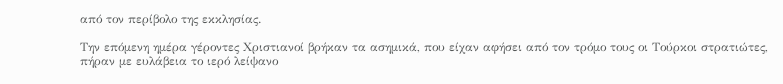από τον περίβολο της εκκλησίας.

Την επόμενη ημέρα γέροντες Χριστιανοί βρήκαν τα ασημικά, που είχαν αφήσει από τον τρόμο τους οι Τούρκοι στρατιώτες, πήραν με ευλάβεια το ιερό λείψανο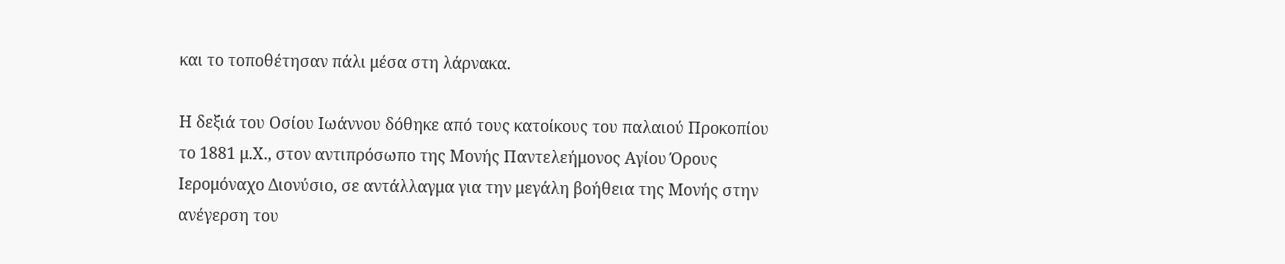και το τοποθέτησαν πάλι μέσα στη λάρνακα.

Η δεξιά του Οσίου Ιωάννου δόθηκε από τους κατοίκους του παλαιού Προκοπίου το 1881 μ.Χ., στον αντιπρόσωπο της Μονής Παντελεήμονος Αγίου Όρους Ιερομόναχο Διονύσιο, σε αντάλλαγμα για την μεγάλη βοήθεια της Μονής στην ανέγερση του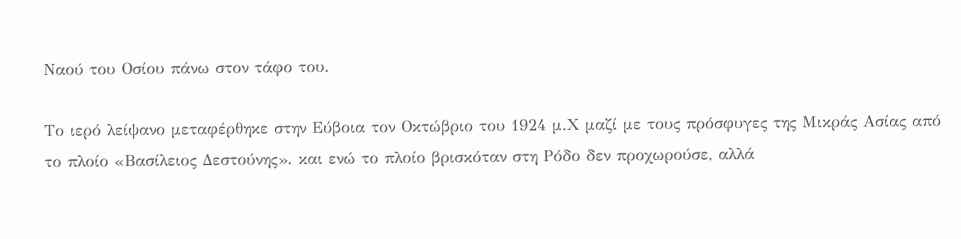Ναού του Οσίου πάνω στον τάφο του.

Το ιερό λείψανο μεταφέρθηκε στην Εύβοια τον Οκτώβριο του 1924 μ.Χ μαζί με τους πρόσφυγες της Μικράς Ασίας από το πλοίο «Βασίλειος Δεστούνης». και ενώ το πλοίο βρισκόταν στη Ρόδο δεν προχωρούσε, αλλά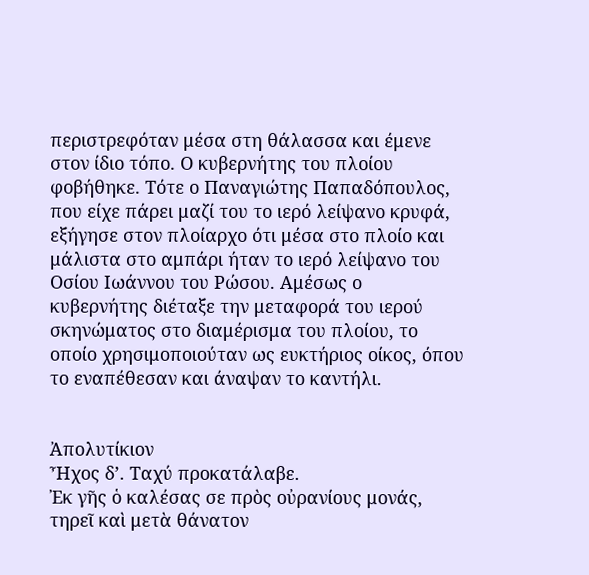περιστρεφόταν μέσα στη θάλασσα και έμενε στον ίδιο τόπο. Ο κυβερνήτης του πλοίου φοβήθηκε. Τότε ο Παναγιώτης Παπαδόπουλος, που είχε πάρει μαζί του το ιερό λείψανο κρυφά, εξήγησε στον πλοίαρχο ότι μέσα στο πλοίο και μάλιστα στο αμπάρι ήταν το ιερό λείψανο του Οσίου Ιωάννου του Ρώσου. Αμέσως ο κυβερνήτης διέταξε την μεταφορά του ιερού σκηνώματος στο διαμέρισμα του πλοίου, το οποίο χρησιμοποιούταν ως ευκτήριος οίκος, όπου το εναπέθεσαν και άναψαν το καντήλι.


Ἀπολυτίκιον
Ἦχος δ’. Ταχύ προκατάλαβε.
Ἐκ γῆς ὁ καλέσας σε πρὸς οὐρανίους μονάς, τηρεῖ καὶ μετὰ θάνατον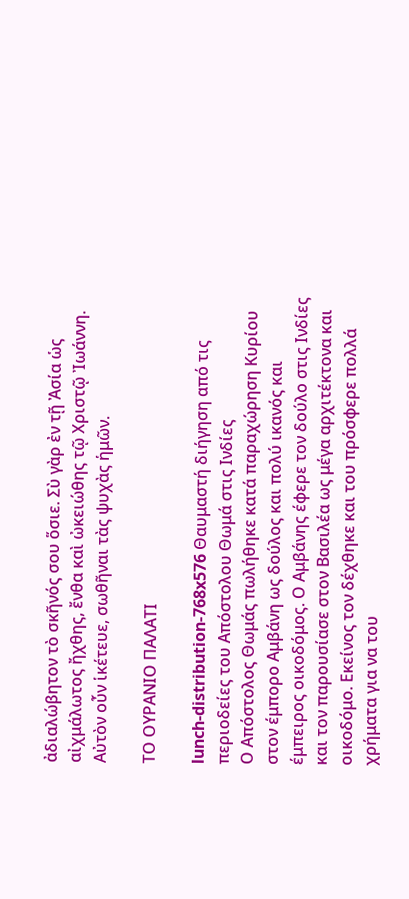ἀδιαλώβητον τὸ σκῆνός σου ὅσιε. Σὺ γὰρ ἐν τῇ Ἀσία ὡς αἰχμάλωτος ἤχθης, ἔνθα καὶ ὠκειώθης τῷ Χριστῷ Ἰωάννη. Αὐτὸν οὖν ἱκέτευε, σωθῆναι τὰς ψυχὰς ἡμῶν.

ΤΟ ΟΥΡΑΝΙΟ ΠΑΛΑΤΙ

lunch-distribution-768x576 Θαυμαστή διήγηση από τις περιοδείες του Απόστολου Θωμά στις Ινδίες
Ο Απόστολος Θωμάς πωλήθηκε κατά παραχώρηση Κυρίου στον έμπορο Αμβάνη ως δούλος και πολύ ικανός και έμπειρος οικοδόμος. Ο Αμβάνης έφερε τον δούλο στις Ινδίες και τον παρουσίασε στον Βασιλέα ως μέγα αρχιτέκτονα και οικοδόμο. Εκείνος τον δέχθηκε και του πρόσφερε πολλά χρήματα για να του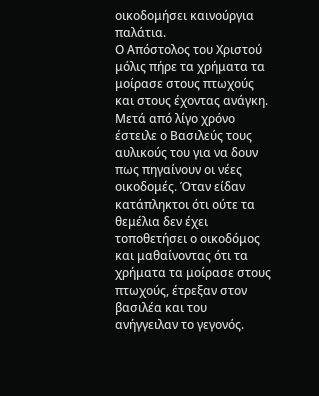οικοδομήσει καινούργια παλάτια.
Ο Απόστολος του Χριστού μόλις πήρε τα χρήματα τα μοίρασε στους πτωχούς και στους έχοντας ανάγκη.
Μετά από λίγο χρόνο έστειλε ο Βασιλεύς τους αυλικούς του για να δουν πως πηγαίνουν οι νέες οικοδομές. Όταν είδαν κατάπληκτοι ότι ούτε τα θεμέλια δεν έχει τοποθετήσει ο οικοδόμος και μαθαίνοντας ότι τα χρήματα τα μοίρασε στους πτωχούς, έτρεξαν στον βασιλέα και του ανήγγειλαν το γεγονός.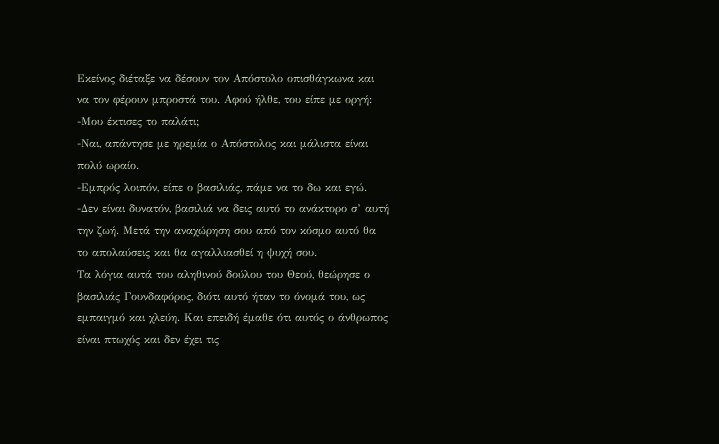Εκείνος διέταξε να δέσουν τον Απόστολο οπισθάγκωνα και να τον φέρουν μπροστά του. Αφού ήλθε, του είπε με οργή:
-Μου έκτισες το παλάτι;
-Ναι, απάντησε με ηρεμία ο Απόστολος και μάλιστα είναι πολύ ωραίο.
-Εμπρός λοιπόν, είπε ο βασιλιάς, πάμε να το δω και εγώ.
-Δεν είναι δυνατόν, βασιλιά να δεις αυτό το ανάκτορο σ’ αυτή την ζωή. Μετά την αναχώρηση σου από τον κόσμο αυτό θα το απολαύσεις και θα αγαλλιασθεί η ψυχή σου.
Τα λόγια αυτά του αληθινού δούλου του Θεού, θεώρησε ο βασιλιάς Γουνδαφόρος, διότι αυτό ήταν το όνομά του, ως εμπαιγμό και χλεύη. Και επειδή έμαθε ότι αυτός ο άνθρωπος είναι πτωχός και δεν έχει τις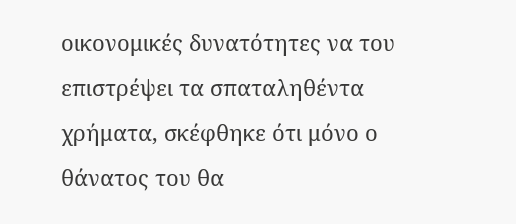οικονομικές δυνατότητες να του επιστρέψει τα σπαταληθέντα χρήματα, σκέφθηκε ότι μόνο ο θάνατος του θα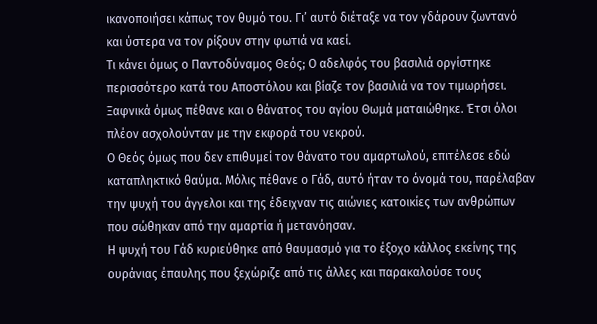ικανοποιήσει κάπως τον θυμό του. Γι’ αυτό διέταξε να τον γδάρουν ζωντανό και ύστερα να τον ρίξουν στην φωτιά να καεί.
Τι κάνει όμως ο Παντοδύναμος Θεός; Ο αδελφός του βασιλιά οργίστηκε περισσότερο κατά του Αποστόλου και βίαζε τον βασιλιά να τον τιμωρήσει. Ξαφνικά όμως πέθανε και ο θάνατος του αγίου Θωμά ματαιώθηκε. Έτσι όλοι πλέον ασχολούνταν με την εκφορά του νεκρού.
Ο Θεός όμως που δεν επιθυμεί τον θάνατο του αμαρτωλού, επιτέλεσε εδώ καταπληκτικό θαύμα. Μόλις πέθανε ο Γάδ, αυτό ήταν το όνομά του, παρέλαβαν την ψυχή του άγγελοι και της έδειχναν τις αιώνιες κατοικίες των ανθρώπων που σώθηκαν από την αμαρτία ή μετανόησαν.
Η ψυχή του Γάδ κυριεύθηκε από θαυμασμό για το έξοχο κάλλος εκείνης της ουράνιας έπαυλης που ξεχώριζε από τις άλλες και παρακαλούσε τους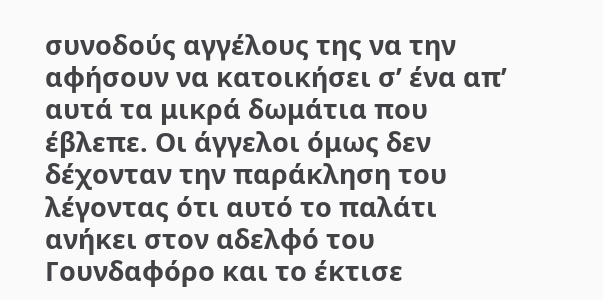συνοδούς αγγέλους της να την αφήσουν να κατοικήσει σ’ ένα απ’ αυτά τα μικρά δωμάτια που έβλεπε. Οι άγγελοι όμως δεν δέχονταν την παράκληση του λέγοντας ότι αυτό το παλάτι ανήκει στον αδελφό του Γουνδαφόρο και το έκτισε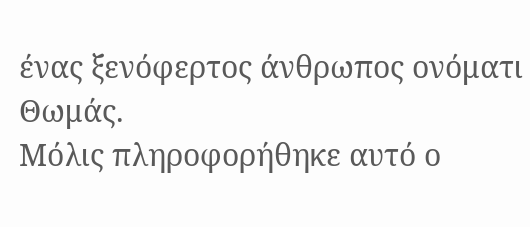ένας ξενόφερτος άνθρωπος ονόματι Θωμάς.
Μόλις πληροφορήθηκε αυτό ο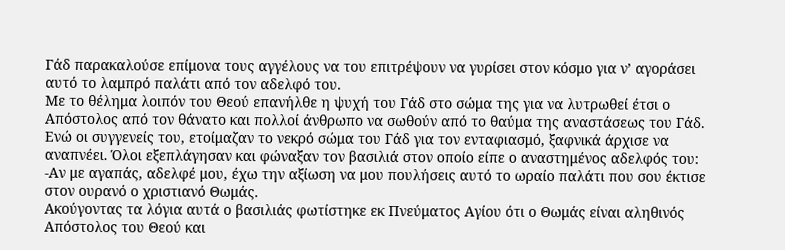Γάδ παρακαλούσε επίμονα τους αγγέλους να του επιτρέψουν να γυρίσει στον κόσμο για ν’ αγοράσει αυτό το λαμπρό παλάτι από τον αδελφό του.
Με το θέλημα λοιπόν του Θεού επανήλθε η ψυχή του Γάδ στο σώμα της για να λυτρωθεί έτσι ο Απόστολος από τον θάνατο και πολλοί άνθρωπο να σωθούν από το θαύμα της αναστάσεως του Γάδ.
Ενώ οι συγγενείς του, ετοίμαζαν το νεκρό σώμα του Γάδ για τον ενταφιασμό, ξαφνικά άρχισε να αναπνέει. Όλοι εξεπλάγησαν και φώναξαν τον βασιλιά στον οποίο είπε ο αναστημένος αδελφός του:
-Αν με αγαπάς, αδελφέ μου, έχω την αξίωση να μου πουλήσεις αυτό το ωραίο παλάτι που σου έκτισε στον ουρανό ο χριστιανό Θωμάς.
Ακούγοντας τα λόγια αυτά ο βασιλιάς φωτίστηκε εκ Πνεύματος Αγίου ότι ο Θωμάς είναι αληθινός Απόστολος του Θεού και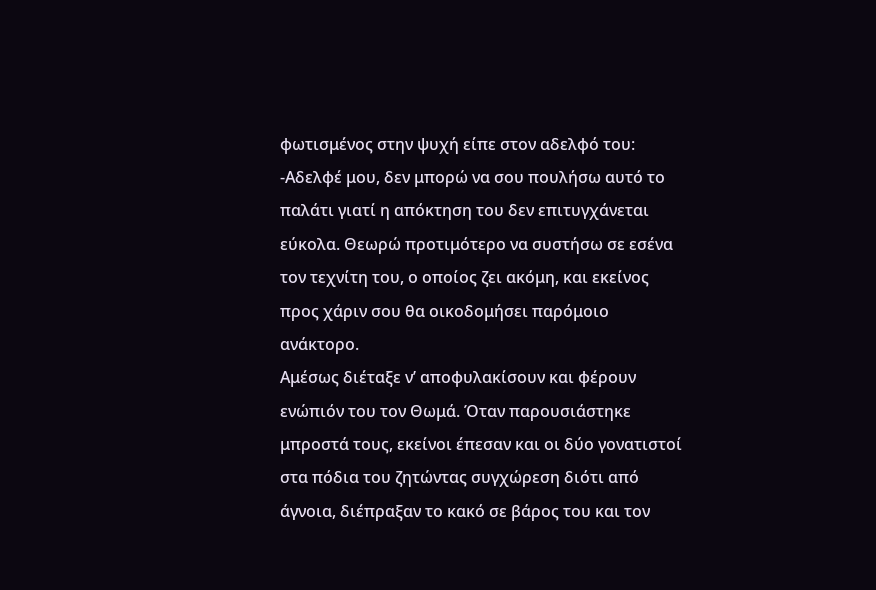φωτισμένος στην ψυχή είπε στον αδελφό του:
-Αδελφέ μου, δεν μπορώ να σου πουλήσω αυτό το παλάτι γιατί η απόκτηση του δεν επιτυγχάνεται εύκολα. Θεωρώ προτιμότερο να συστήσω σε εσένα τον τεχνίτη του, ο οποίος ζει ακόμη, και εκείνος προς χάριν σου θα οικοδομήσει παρόμοιο ανάκτορο.
Αμέσως διέταξε ν’ αποφυλακίσουν και φέρουν ενώπιόν του τον Θωμά. Όταν παρουσιάστηκε μπροστά τους, εκείνοι έπεσαν και οι δύο γονατιστοί στα πόδια του ζητώντας συγχώρεση διότι από άγνοια, διέπραξαν το κακό σε βάρος του και τον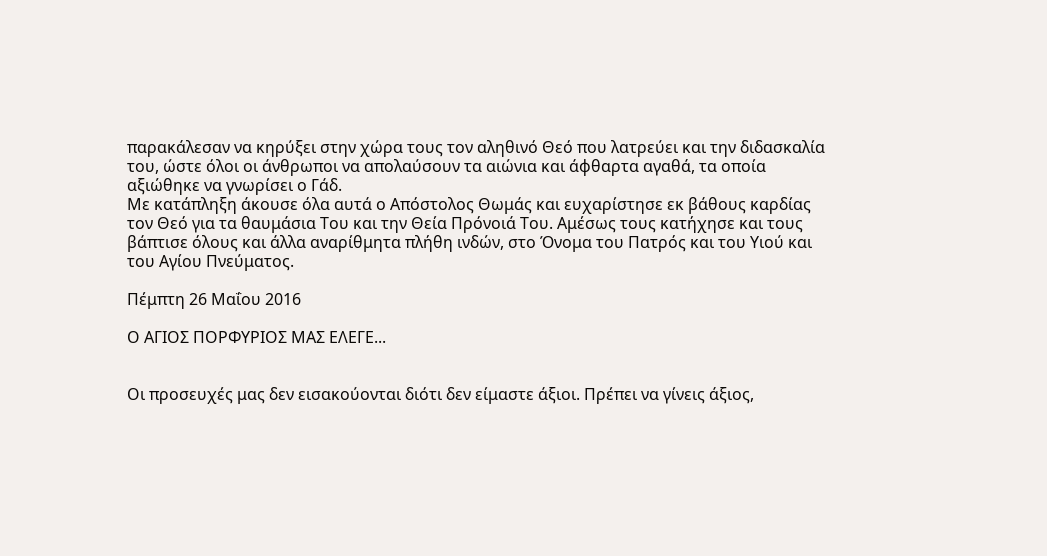παρακάλεσαν να κηρύξει στην χώρα τους τον αληθινό Θεό που λατρεύει και την διδασκαλία του, ώστε όλοι οι άνθρωποι να απολαύσουν τα αιώνια και άφθαρτα αγαθά, τα οποία αξιώθηκε να γνωρίσει ο Γάδ.
Με κατάπληξη άκουσε όλα αυτά ο Απόστολος Θωμάς και ευχαρίστησε εκ βάθους καρδίας τον Θεό για τα θαυμάσια Του και την Θεία Πρόνοιά Του. Αμέσως τους κατήχησε και τους βάπτισε όλους και άλλα αναρίθμητα πλήθη ινδών, στο Όνομα του Πατρός και του Υιού και του Αγίου Πνεύματος.

Πέμπτη 26 Μαΐου 2016

Ο ΑΓΙΟΣ ΠΟΡΦΥΡΙΟΣ ΜΑΣ ΕΛΕΓΕ...


Οι προσευχές μας δεν εισακούονται διότι δεν είμαστε άξιοι. Πρέπει να γίνεις άξιος,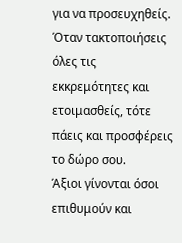για να προσευχηθείς.
Όταν τακτοποιήσεις όλες τις εκκρεμότητες και ετοιμασθείς, τότε πάεις και προσφέρεις το δώρο σου.
Άξιοι γίνονται όσοι επιθυμούν και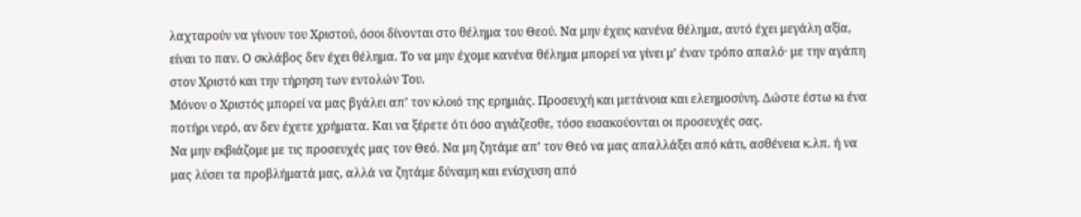λαχταρούν να γίνουν του Χριστού, όσοι δίνονται στο θέλημα του Θεού. Να μην έχεις κανένα θέλημα, αυτό έχει μεγάλη αξία, είναι το παν. Ο σκλάβος δεν έχει θέλημα. Το να μην έχομε κανένα θέλημα μπορεί να γίνει μ’ έναν τρόπο απαλό· με την αγάπη στον Χριστό και την τήρηση των εντολών Του.
Μόνον ο Χριστός μπορεί να μας βγάλει απ’ τον κλοιό της ερημιάς. Προσευχή και μετάνοια και ελεημοσύνη. Δώστε έστω κι ένα ποτήρι νερό, αν δεν έχετε χρήματα. Και να ξέρετε ότι όσο αγιάζεσθε, τόσο εισακούονται οι προσευχές σας.
Να μην εκβιάζομε με τις προσευχές μας τον Θεό. Να μη ζητάμε απ’ τον Θεό να μας απαλλάξει από κάτι, ασθένεια κ.λπ. ή να μας λύσει τα προβλήματά μας, αλλά να ζητάμε δύναμη και ενίσχυση από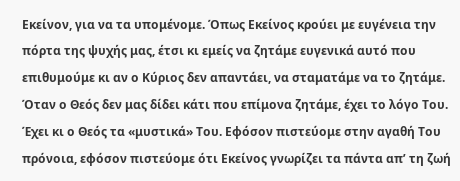Εκείνον, για να τα υπομένομε. Όπως Εκείνος κρούει με ευγένεια την πόρτα της ψυχής μας, έτσι κι εμείς να ζητάμε ευγενικά αυτό που επιθυμούμε κι αν ο Κύριος δεν απαντάει, να σταματάμε να το ζητάμε. Όταν ο Θεός δεν μας δίδει κάτι που επίμονα ζητάμε, έχει το λόγο Του. Έχει κι ο Θεός τα «μυστικά» Του. Εφόσον πιστεύομε στην αγαθή Του πρόνοια, εφόσον πιστεύομε ότι Εκείνος γνωρίζει τα πάντα απ’ τη ζωή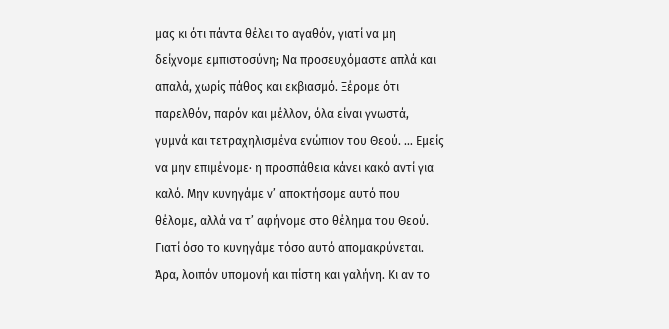μας κι ότι πάντα θέλει το αγαθόν, γιατί να μη δείχνομε εμπιστοσύνη; Να προσευχόμαστε απλά και απαλά, χωρίς πάθος και εκβιασμό. Ξέρομε ότι παρελθόν, παρόν και μέλλον, όλα είναι γνωστά, γυμνά και τετραχηλισμένα ενώπιον του Θεού. … Εμείς να μην επιμένομε· η προσπάθεια κάνει κακό αντί για καλό. Μην κυνηγάμε ν’ αποκτήσομε αυτό που θέλομε, αλλά να τ’ αφήνομε στο θέλημα του Θεού. Γιατί όσο το κυνηγάμε τόσο αυτό απομακρύνεται.
Άρα, λοιπόν υπομονή και πίστη και γαλήνη. Κι αν το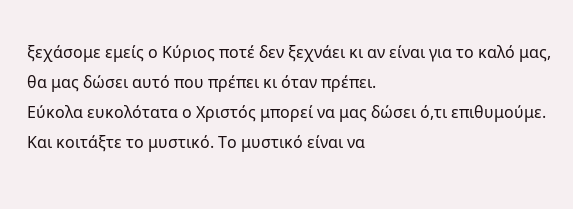ξεχάσομε εμείς ο Κύριος ποτέ δεν ξεχνάει κι αν είναι για το καλό μας, θα μας δώσει αυτό που πρέπει κι όταν πρέπει.
Εύκολα ευκολότατα ο Χριστός μπορεί να μας δώσει ό,τι επιθυμούμε. Και κοιτάξτε το μυστικό. Το μυστικό είναι να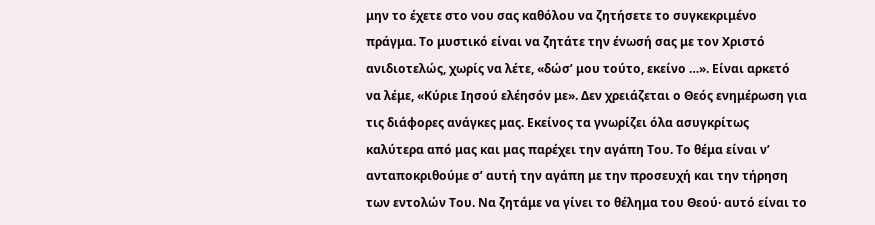μην το έχετε στο νου σας καθόλου να ζητήσετε το συγκεκριμένο πράγμα. Το μυστικό είναι να ζητάτε την ένωσή σας με τον Χριστό ανιδιοτελώς, χωρίς να λέτε, «δώσ’ μου τούτο, εκείνο …». Είναι αρκετό να λέμε, «Κύριε Ιησού ελέησόν με». Δεν χρειάζεται ο Θεός ενημέρωση για τις διάφορες ανάγκες μας. Εκείνος τα γνωρίζει όλα ασυγκρίτως καλύτερα από μας και μας παρέχει την αγάπη Του. Το θέμα είναι ν’ ανταποκριθούμε σ’ αυτή την αγάπη με την προσευχή και την τήρηση των εντολών Του. Να ζητάμε να γίνει το θέλημα του Θεού· αυτό είναι το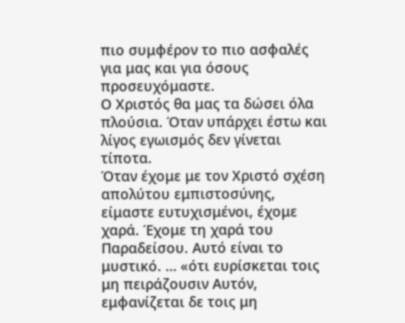πιο συμφέρον το πιο ασφαλές για μας και για όσους προσευχόμαστε.
Ο Χριστός θα μας τα δώσει όλα πλούσια. Όταν υπάρχει έστω και λίγος εγωισμός δεν γίνεται τίποτα.
Όταν έχομε με τον Χριστό σχέση απολύτου εμπιστοσύνης, είμαστε ευτυχισμένοι, έχομε χαρά. Έχομε τη χαρά του Παραδείσου. Αυτό είναι το μυστικό. … «ότι ευρίσκεται τοις μη πειράζουσιν Αυτόν, εμφανίζεται δε τοις μη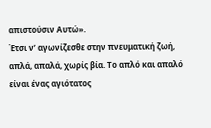απιστούσιν Αυτώ».
Έτσι ν’ αγωνίζεσθε στην πνευματική ζωή, απλά, απαλά, χωρίς βία. Το απλό και απαλό είναι ένας αγιότατος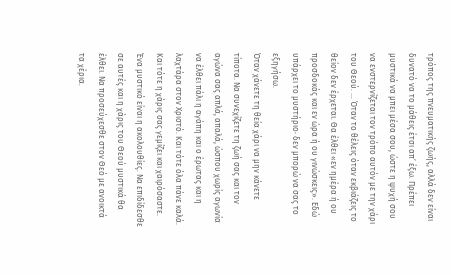τρόπος της πνευματικής ζωής, αλλά δεν είναι δυνατό να το μάθεις έτσι απ’ έξω. Πρέπει μυστικά να μπει μέσα σου, ώστε η ψυχή σου να ενστερνίζεται τον τρόπο αυτόν με την χάρι του Θεού. … Όταν το θέλεις όταν εκβιάζεις το θείον δεν έρχεται. Θα έλθει «εν ημέρα ή ου προσδοκάς και εν ώρα ή ου γινώσκεις». Εδώ υπάρχει το μυστήριο· δεν μπορώ να σας το εξηγήσω.
Όταν χάνετε τη θεία χάρι να μην κάνετε τίποτα. Να συνεχίζετε τη ζωή σας και τον αγώνα σας απλά, απαλά, ώσπου χωρίς αγωνία να έλθει πάλι η αγάπη και ο έρωτας και η λαχτάρα στον Χριστό. Και τότε όλα πάνε καλά. Και τότε η χάρις σας γεμίζει και χαιρόσαστε.
Ένα μυστικό είναι η ακολουθίες. Να επιδίδεσθε σε αυτές και η χάρις του Θεού μυστικά θα έλθει. Να προσεύχεσθε στον Θεό με ανοικτά τα χέρια.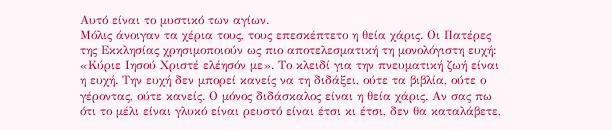Αυτό είναι το μυστικό των αγίων.
Μόλις άνοιγαν τα χέρια τους, τους επεσκέπτετο η θεία χάρις. Οι Πατέρες της Εκκλησίας χρησιμοποιούν ως πιο αποτελεσματική τη μονολόγιστη ευχή: «Κύριε Ιησού Χριστέ ελέησόν με». Το κλειδί για την πνευματική ζωή είναι η ευχή. Την ευχή δεν μπορεί κανείς να τη διδάξει, ούτε τα βιβλία, ούτε ο γέροντας, ούτε κανείς. Ο μόνος διδάσκαλος είναι η θεία χάρις. Αν σας πω ότι το μέλι είναι γλυκό είναι ρευστό είναι έτσι κι έτσι, δεν θα καταλάβετε,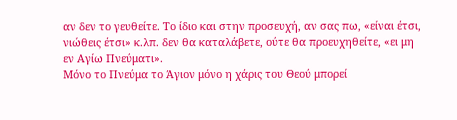αν δεν το γευθείτε. Το ίδιο και στην προσευχή, αν σας πω, «είναι έτσι, νιώθεις έτσι» κ.λπ. δεν θα καταλάβετε, ούτε θα προευχηθείτε, «ει μη εν Αγίω Πνεύματι».
Μόνο το Πνεύμα το Άγιον μόνο η χάρις του Θεού μπορεί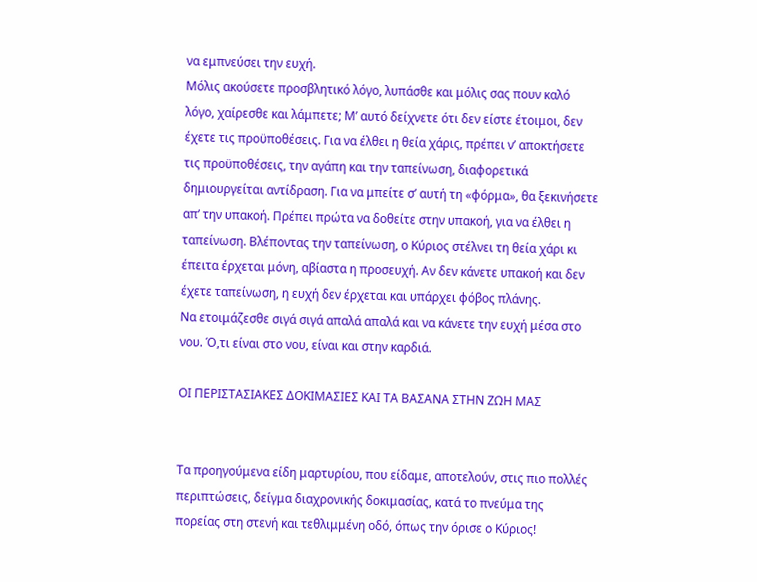να εμπνεύσει την ευχή.
Μόλις ακούσετε προσβλητικό λόγο, λυπάσθε και μόλις σας πουν καλό λόγο, χαίρεσθε και λάμπετε; Μ’ αυτό δείχνετε ότι δεν είστε έτοιμοι, δεν έχετε τις προϋποθέσεις. Για να έλθει η θεία χάρις, πρέπει ν’ αποκτήσετε τις προϋποθέσεις, την αγάπη και την ταπείνωση, διαφορετικά δημιουργείται αντίδραση. Για να μπείτε σ’ αυτή τη «φόρμα», θα ξεκινήσετε απ’ την υπακοή. Πρέπει πρώτα να δοθείτε στην υπακοή, για να έλθει η ταπείνωση. Βλέποντας την ταπείνωση, ο Κύριος στέλνει τη θεία χάρι κι έπειτα έρχεται μόνη, αβίαστα η προσευχή. Αν δεν κάνετε υπακοή και δεν έχετε ταπείνωση, η ευχή δεν έρχεται και υπάρχει φόβος πλάνης.
Να ετοιμάζεσθε σιγά σιγά απαλά απαλά και να κάνετε την ευχή μέσα στο νου. Ό,τι είναι στο νου, είναι και στην καρδιά.

ΟΙ ΠΕΡΙΣΤΑΣΙΑΚΕΣ ΔΟΚΙΜΑΣΙΕΣ ΚΑΙ ΤΑ ΒΑΣΑΝΑ ΣΤΗΝ ΖΩΗ ΜΑΣ


Τα προηγούμενα είδη μαρτυρίου, που είδαμε, αποτελούν, στις πιο πολλές περιπτώσεις, δείγμα διαχρονικής δοκιμασίας, κατά το πνεύμα της πορείας στη στενή και τεθλιμμένη οδό, όπως την όρισε ο Κύριος!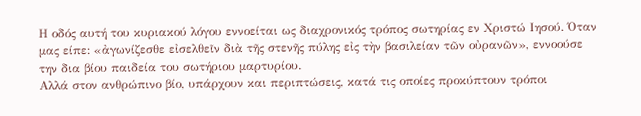Η οδός αυτή του κυριακού λόγου εννοείται ως διαχρονικός τρόπος σωτηρίας εν Χριστώ Ιησού. Όταν μας είπε: «ἀγωνίζεσθε εἰσελθεῖν διὰ τῆς στενῆς πύλης εἰς τὴν βασιλείαν τῶν οὐρανῶν», εννοούσε την δια βίου παιδεία του σωτήριου μαρτυρίου.
Αλλά στον ανθρώπινο βίο, υπάρχουν και περιπτώσεις, κατά τις οποίες προκύπτουν τρόποι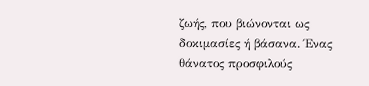ζωής, που βιώνονται ως δοκιμασίες ή βάσανα. Ένας θάνατος προσφιλούς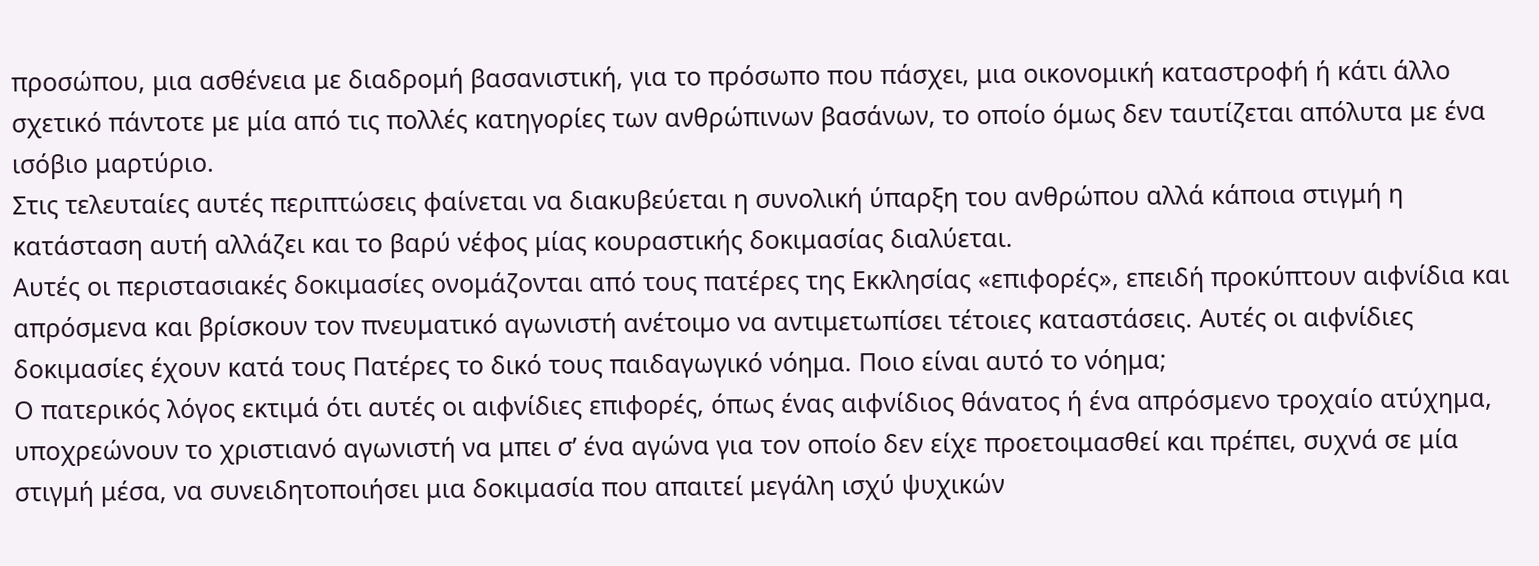προσώπου, μια ασθένεια με διαδρομή βασανιστική, για το πρόσωπο που πάσχει, μια οικονομική καταστροφή ή κάτι άλλο σχετικό πάντοτε με μία από τις πολλές κατηγορίες των ανθρώπινων βασάνων, το οποίο όμως δεν ταυτίζεται απόλυτα με ένα ισόβιο μαρτύριο.
Στις τελευταίες αυτές περιπτώσεις φαίνεται να διακυβεύεται η συνολική ύπαρξη του ανθρώπου αλλά κάποια στιγμή η κατάσταση αυτή αλλάζει και το βαρύ νέφος μίας κουραστικής δοκιμασίας διαλύεται.
Αυτές οι περιστασιακές δοκιμασίες ονομάζονται από τους πατέρες της Εκκλησίας «επιφορές», επειδή προκύπτουν αιφνίδια και απρόσμενα και βρίσκουν τον πνευματικό αγωνιστή ανέτοιμο να αντιμετωπίσει τέτοιες καταστάσεις. Αυτές οι αιφνίδιες δοκιμασίες έχουν κατά τους Πατέρες το δικό τους παιδαγωγικό νόημα. Ποιο είναι αυτό το νόημα;
Ο πατερικός λόγος εκτιμά ότι αυτές οι αιφνίδιες επιφορές, όπως ένας αιφνίδιος θάνατος ή ένα απρόσμενο τροχαίο ατύχημα, υποχρεώνουν το χριστιανό αγωνιστή να μπει σ’ ένα αγώνα για τον οποίο δεν είχε προετοιμασθεί και πρέπει, συχνά σε μία στιγμή μέσα, να συνειδητοποιήσει μια δοκιμασία που απαιτεί μεγάλη ισχύ ψυχικών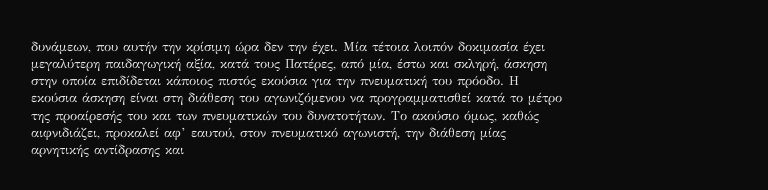δυνάμεων, που αυτήν την κρίσιμη ώρα δεν την έχει. Μία τέτοια λοιπόν δοκιμασία έχει μεγαλύτερη παιδαγωγική αξία, κατά τους Πατέρες, από μία, έστω και σκληρή, άσκηση στην οποία επιδίδεται κάποιος πιστός εκούσια για την πνευματική του πρόοδο. Η εκούσια άσκηση είναι στη διάθεση του αγωνιζόμενου να προγραμματισθεί κατά το μέτρο της προαίρεσής του και των πνευματικών του δυνατοτήτων. Το ακούσιο όμως, καθώς αιφνιδιάζει, προκαλεί αφ’ εαυτού, στον πνευματικό αγωνιστή, την διάθεση μίας αρνητικής αντίδρασης και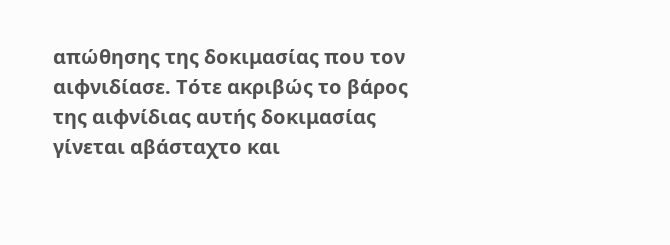απώθησης της δοκιμασίας που τον αιφνιδίασε. Τότε ακριβώς το βάρος της αιφνίδιας αυτής δοκιμασίας γίνεται αβάσταχτο και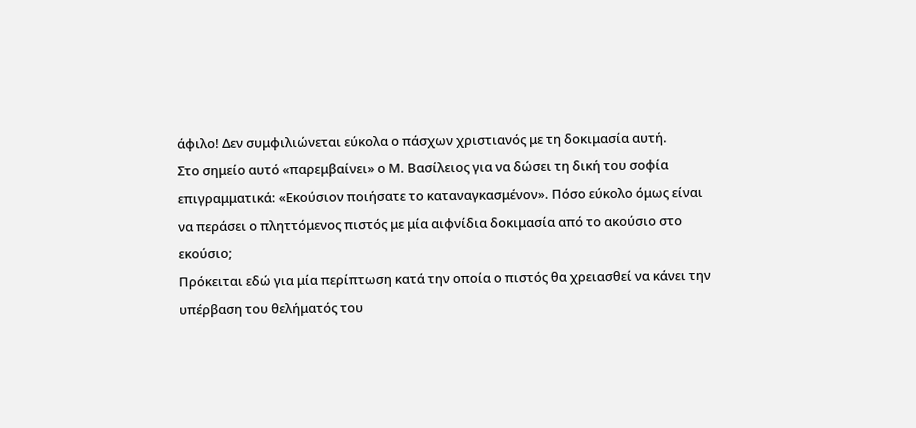άφιλο! Δεν συμφιλιώνεται εύκολα ο πάσχων χριστιανός με τη δοκιμασία αυτή.
Στο σημείο αυτό «παρεμβαίνει» ο Μ. Βασίλειος για να δώσει τη δική του σοφία επιγραμματικά: «Εκούσιον ποιήσατε το καταναγκασμένον». Πόσο εύκολο όμως είναι να περάσει ο πληττόμενος πιστός με μία αιφνίδια δοκιμασία από το ακούσιο στο εκούσιο;
Πρόκειται εδώ για μία περίπτωση κατά την οποία ο πιστός θα χρειασθεί να κάνει την υπέρβαση του θελήματός του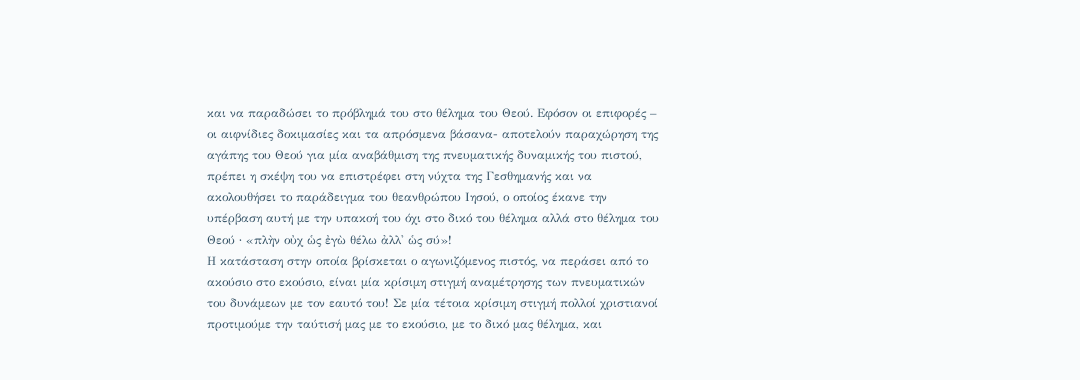και να παραδώσει το πρόβλημά του στο θέλημα του Θεού. Εφόσον οι επιφορές – οι αιφνίδιες δοκιμασίες και τα απρόσμενα βάσανα- αποτελούν παραχώρηση της αγάπης του Θεού για μία αναβάθμιση της πνευματικής δυναμικής του πιστού, πρέπει η σκέψη του να επιστρέφει στη νύχτα της Γεσθημανής και να ακολουθήσει το παράδειγμα του θεανθρώπου Ιησού, ο οποίος έκανε την υπέρβαση αυτή με την υπακοή του όχι στο δικό του θέλημα αλλά στο θέλημα του Θεού ∙ «πλὴν οὐχ ὡς ἐγὼ θέλω ἀλλ' ὡς σύ»!
Η κατάσταση στην οποία βρίσκεται ο αγωνιζόμενος πιστός, να περάσει από το ακούσιο στο εκούσιο, είναι μία κρίσιμη στιγμή αναμέτρησης των πνευματικών του δυνάμεων με τον εαυτό του! Σε μία τέτοια κρίσιμη στιγμή πολλοί χριστιανοί προτιμούμε την ταύτισή μας με το εκούσιο, με το δικό μας θέλημα, και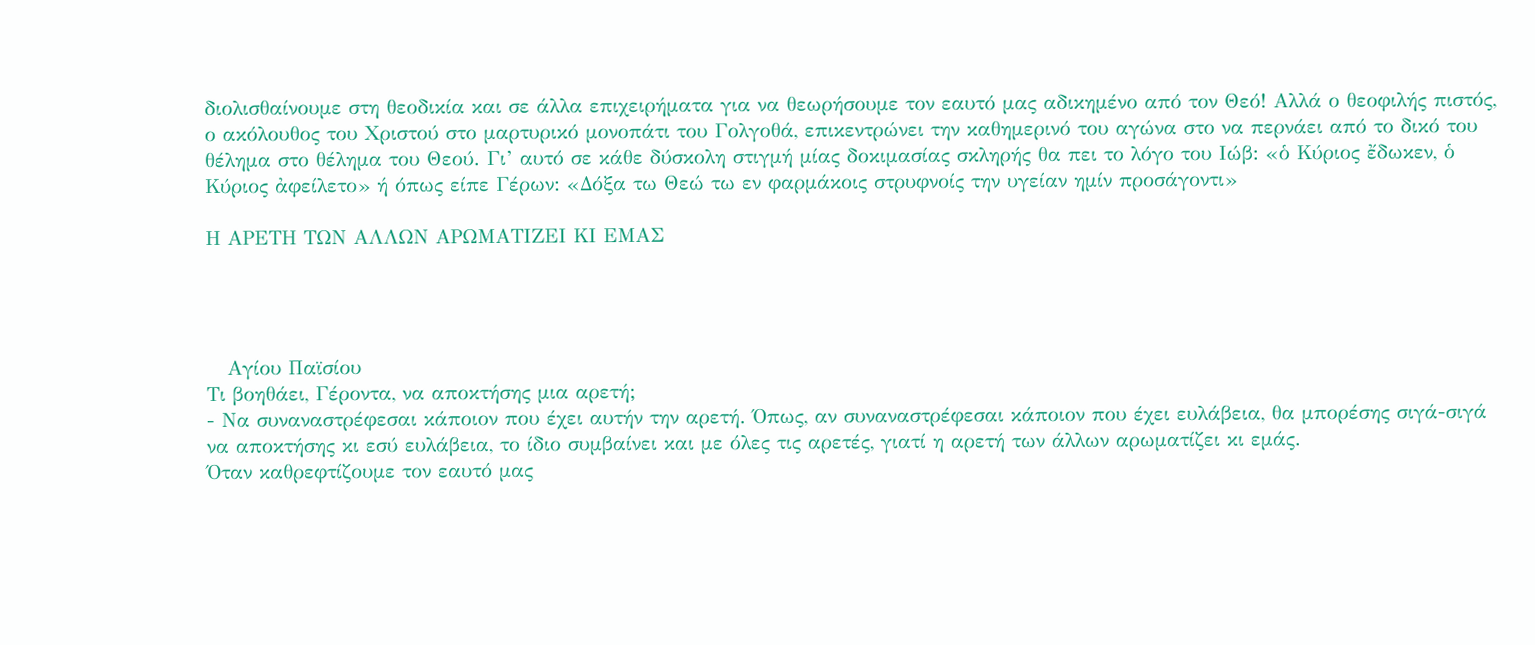διολισθαίνουμε στη θεοδικία και σε άλλα επιχειρήματα για να θεωρήσουμε τον εαυτό μας αδικημένο από τον Θεό! Αλλά ο θεοφιλής πιστός, ο ακόλουθος του Χριστού στο μαρτυρικό μονοπάτι του Γολγοθά, επικεντρώνει την καθημερινό του αγώνα στο να περνάει από το δικό του θέλημα στο θέλημα του Θεού. Γι’ αυτό σε κάθε δύσκολη στιγμή μίας δοκιμασίας σκληρής θα πει το λόγο του Ιώβ: «ὁ Κύριος ἔδωκεν, ὁ Κύριος ἀφείλετο» ή όπως είπε Γέρων: «Δόξα τω Θεώ τω εν φαρμάκοις στρυφνοίς την υγείαν ημίν προσάγοντι»

Η ΑΡΕΤΗ ΤΩΝ ΑΛΛΩΝ ΑΡΩΜΑΤΙΖΕΙ ΚΙ ΕΜΑΣ




   Αγίου Παϊσίου
Τι βοηθάει, Γέροντα, να αποκτήσης μια αρετή;
- Να συναναστρέφεσαι κάποιον που έχει αυτήν την αρετή. Όπως, αν συναναστρέφεσαι κάποιον που έχει ευλάβεια, θα μπορέσης σιγά-σιγά να αποκτήσης κι εσύ ευλάβεια, το ίδιο συμβαίνει και με όλες τις αρετές, γιατί η αρετή των άλλων αρωματίζει κι εμάς.
Όταν καθρεφτίζουμε τον εαυτό μας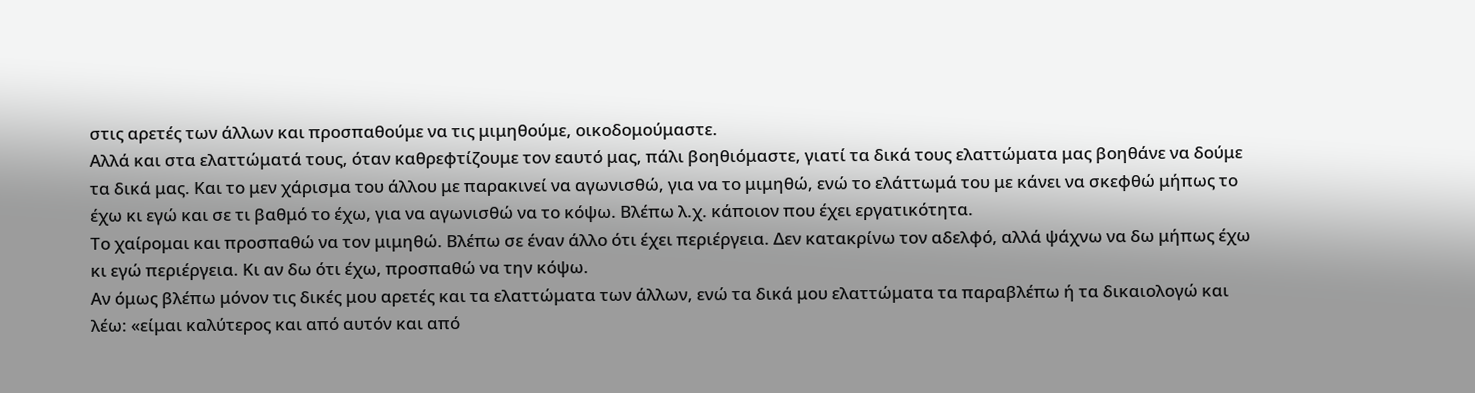στις αρετές των άλλων και προσπαθούμε να τις μιμηθούμε, οικοδομούμαστε.
Αλλά και στα ελαττώματά τους, όταν καθρεφτίζουμε τον εαυτό μας, πάλι βοηθιόμαστε, γιατί τα δικά τους ελαττώματα μας βοηθάνε να δούμε τα δικά μας. Και το μεν χάρισμα του άλλου με παρακινεί να αγωνισθώ, για να το μιμηθώ, ενώ το ελάττωμά του με κάνει να σκεφθώ μήπως το έχω κι εγώ και σε τι βαθμό το έχω, για να αγωνισθώ να το κόψω. Βλέπω λ.χ. κάποιον που έχει εργατικότητα.
Το χαίρομαι και προσπαθώ να τον μιμηθώ. Βλέπω σε έναν άλλο ότι έχει περιέργεια. Δεν κατακρίνω τον αδελφό, αλλά ψάχνω να δω μήπως έχω κι εγώ περιέργεια. Κι αν δω ότι έχω, προσπαθώ να την κόψω.
Αν όμως βλέπω μόνον τις δικές μου αρετές και τα ελαττώματα των άλλων, ενώ τα δικά μου ελαττώματα τα παραβλέπω ή τα δικαιολογώ και λέω: «είμαι καλύτερος και από αυτόν και από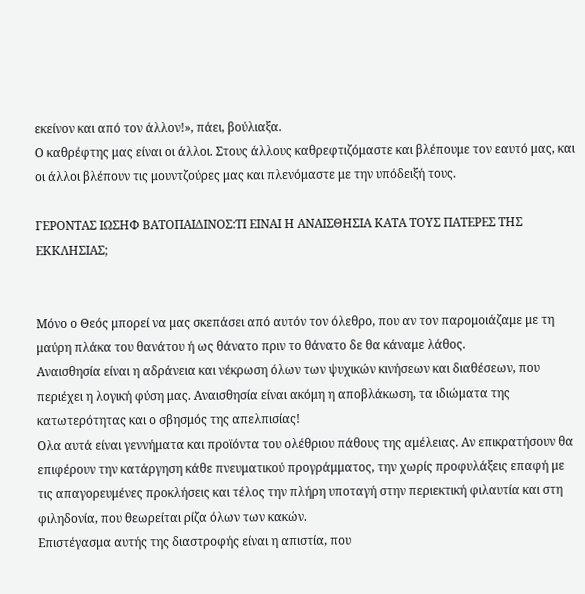εκείνον και από τον άλλον!», πάει, βούλιαξα.
Ο καθρέφτης μας είναι οι άλλοι. Στους άλλους καθρεφτιζόμαστε και βλέπουμε τον εαυτό μας, και οι άλλοι βλέπουν τις μουντζούρες μας και πλενόμαστε με την υπόδειξή τους.

ΓΕΡΟΝΤΑΣ ΙΩΣΗΦ ΒΑΤΟΠΑΙΔΙΝΟΣ:ΤΙ ΕΙΝΑΙ Η ΑΝΑΙΣΘΗΣΙΑ ΚΑΤΑ ΤΟΥΣ ΠΑΤΕΡΕΣ ΤΗΣ ΕΚΚΛΗΣΙΑΣ;


Μόνο ο Θεός μπορεί να μας σκεπάσει από αυτόν τον όλεθρο, που αν τον παρομοιάζαμε με τη μαύρη πλάκα του θανάτου ή ως θάνατο πριν το θάνατο δε θα κάναμε λάθος.
Aναισθησία είναι η αδράνεια και νέκρωση όλων των ψυχικών κινήσεων και διαθέσεων, που περιέχει η λογική φύση μας. Aναισθησία είναι ακόμη η αποβλάκωση, τα ιδιώματα της κατωτερότητας και ο σβησμός της απελπισίας!
Oλα αυτά είναι γεννήματα και προϊόντα του ολέθριου πάθους της αμέλειας. Aν επικρατήσουν θα επιφέρουν την κατάργηση κάθε πνευματικού προγράμματος, την χωρίς προφυλάξεις επαφή με τις απαγορευμένες προκλήσεις και τέλος την πλήρη υποταγή στην περιεκτική φιλαυτία και στη φιληδονία, που θεωρείται ρίζα όλων των κακών.
Eπιστέγασμα αυτής της διαστροφής είναι η απιστία, που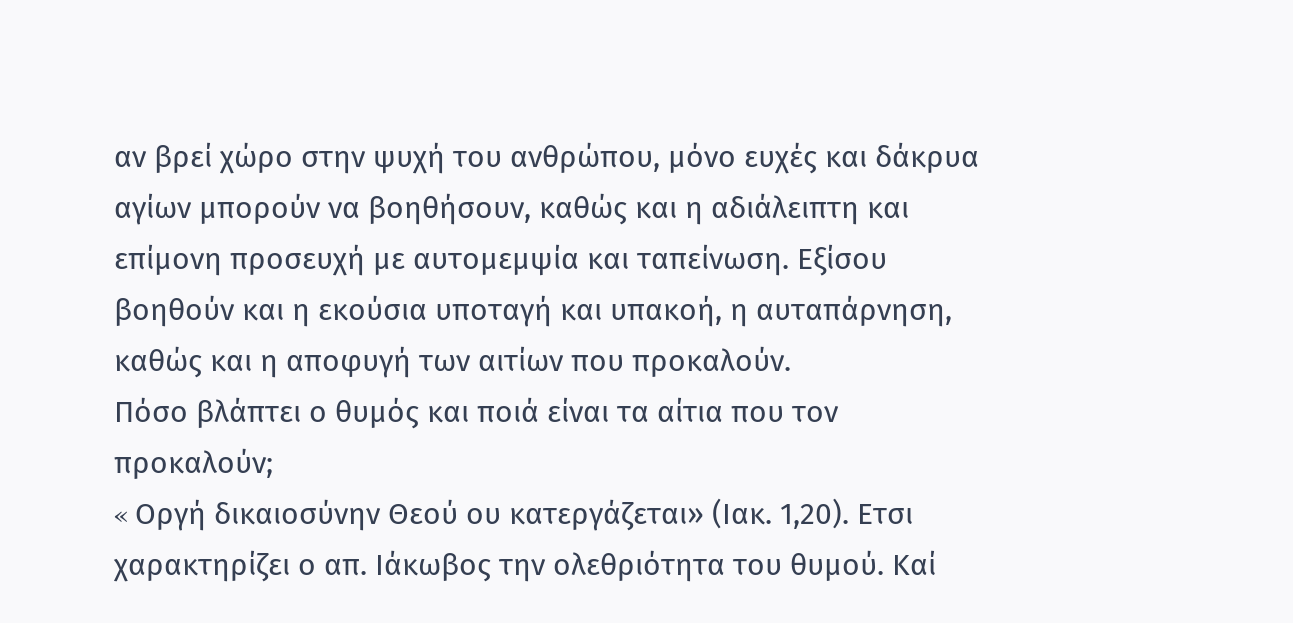αν βρεί χώρο στην ψυχή του ανθρώπου, μόνο ευχές και δάκρυα αγίων μπορούν να βοηθήσουν, καθώς και η αδιάλειπτη και επίμονη προσευχή με αυτομεμψία και ταπείνωση. Eξίσου βοηθούν και η εκούσια υποταγή και υπακοή, η αυταπάρνηση, καθώς και η αποφυγή των αιτίων που προκαλούν.
Πόσο βλάπτει ο θυμός και ποιά είναι τα αίτια που τον προκαλούν;
« Oργή δικαιοσύνην Θεού ου κατεργάζεται» (Ιακ. 1,20). Eτσι χαρακτηρίζει ο απ. Ιάκωβος την ολεθριότητα του θυμού. Kαί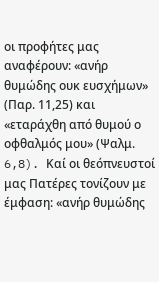οι προφήτες μας αναφέρουν: «ανήρ θυμώδης ουκ ευσχήμων» (Παρ. 11,25) και «εταράχθη από θυμού ο οφθαλμός μου» (Ψαλμ. 6,8). Kαί οι θεόπνευστοί μας Πατέρες τονίζουν με έμφαση: «ανήρ θυμώδης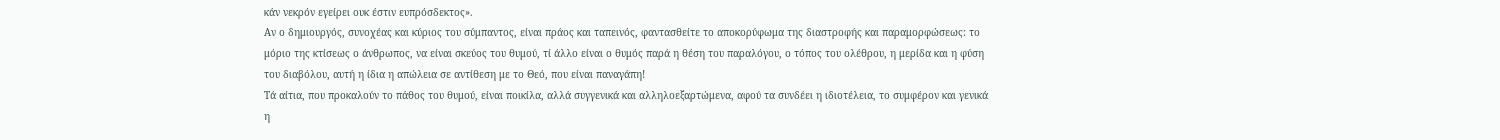κάν νεκρόν εγείρει ουκ έστιν ευπρόσδεκτος».
Aν ο δημιουργός, συνοχέας και κύριος του σύμπαντος, είναι πράος και ταπεινός, φαντασθείτε το αποκορύφωμα της διαστροφής και παραμορφώσεως: το μόριο της κτίσεως ο άνθρωπος, να είναι σκεύος του θυμού, τί άλλο είναι ο θυμός παρά η θέση του παραλόγου, ο τόπος του ολέθρου, η μερίδα και η φύση του διαβόλου, αυτή η ίδια η απώλεια σε αντίθεση με το Θεό, που είναι παναγάπη!
Τά αίτια, που προκαλούν το πάθος του θυμού, είναι ποικίλα, αλλά συγγενικά και αλληλοεξαρτώμενα, αφού τα συνδέει η ιδιοτέλεια, το συμφέρον και γενικά η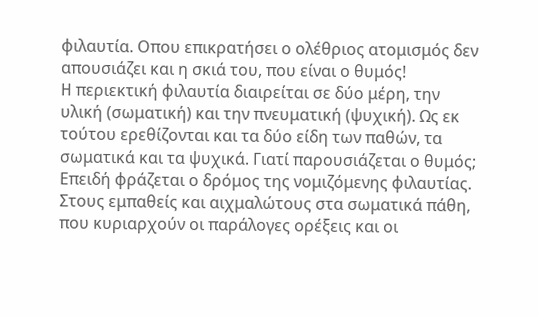φιλαυτία. Oπου επικρατήσει ο ολέθριος ατομισμός δεν απουσιάζει και η σκιά του, που είναι ο θυμός!
H περιεκτική φιλαυτία διαιρείται σε δύο μέρη, την υλική (σωματική) και την πνευματική (ψυχική). Ως εκ τούτου ερεθίζονται και τα δύο είδη των παθών, τα σωματικά και τα ψυχικά. Γιατί παρουσιάζεται ο θυμός; Eπειδή φράζεται ο δρόμος της νομιζόμενης φιλαυτίας. Στους εμπαθείς και αιχμαλώτους στα σωματικά πάθη, που κυριαρχούν οι παράλογες ορέξεις και οι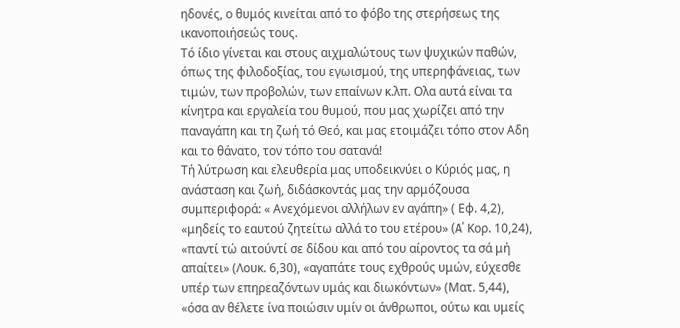ηδονές, ο θυμός κινείται από το φόβο της στερήσεως της ικανοποιήσεώς τους.
Τό ίδιο γίνεται και στους αιχμαλώτους των ψυχικών παθών, όπως της φιλοδοξίας, του εγωισμού, της υπερηφάνειας, των τιμών, των προβολών, των επαίνων κ.λπ. Oλα αυτά είναι τα κίνητρα και εργαλεία του θυμού, που μας χωρίζει από την παναγάπη και τη ζωή τό Θεό, και μας ετοιμάζει τόπο στον Aδη και το θάνατο, τον τόπο του σατανά!
Τή λύτρωση και ελευθερία μας υποδεικνύει ο Kύριός μας, η ανάσταση και ζωή, διδάσκοντάς μας την αρμόζουσα συμπεριφορά: « Aνεχόμενοι αλλήλων εν αγάπη» ( Eφ. 4,2), «μηδείς το εαυτού ζητείτω αλλά το του ετέρου» (A΄ Kορ. 10,24), «παντί τώ αιτούντί σε δίδου και από του αίροντος τα σά μή απαίτει» (Λουκ. 6,30), «αγαπάτε τους εχθρούς υμών, εύχεσθε υπέρ των επηρεαζόντων υμάς και διωκόντων» (Ματ. 5,44), «όσα αν θέλετε ίνα ποιώσιν υμίν οι άνθρωποι, ούτω και υμείς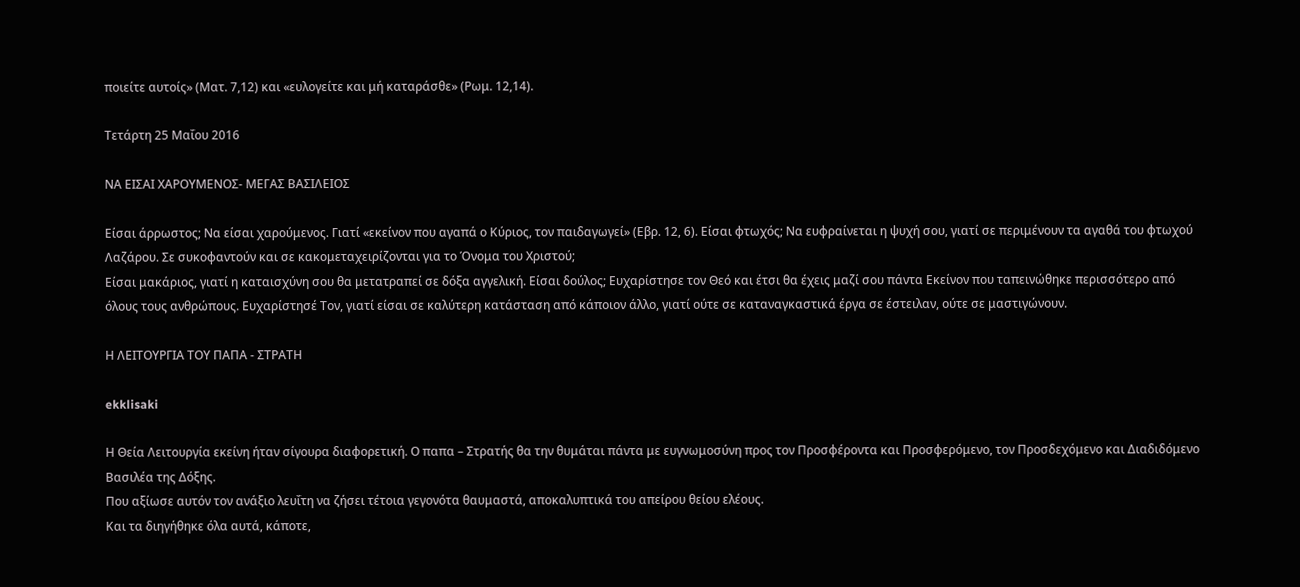ποιείτε αυτοίς» (Ματ. 7,12) και «ευλογείτε και μή καταράσθε» (Ρωμ. 12,14).

Τετάρτη 25 Μαΐου 2016

ΝΑ ΕΙΣΑΙ ΧΑΡΟΥΜΕΝΟΣ- ΜΕΓΑΣ ΒΑΣΙΛΕΙΟΣ

Είσαι άρρωστος; Να είσαι χαρούμενος. Γιατί «εκείνον που αγαπά ο Κύριος, τον παιδαγωγεί» (Εβρ. 12, 6). Είσαι φτωχός; Να ευφραίνεται η ψυχή σου, γιατί σε περιμένουν τα αγαθά του φτωχού Λαζάρου. Σε συκοφαντούν και σε κακομεταχειρίζονται για το Όνομα του Χριστού;
Είσαι μακάριος, γιατί η καταισχύνη σου θα μετατραπεί σε δόξα αγγελική. Είσαι δούλος; Ευχαρίστησε τον Θεό και έτσι θα έχεις μαζί σου πάντα Εκείνον που ταπεινώθηκε περισσότερο από όλους τους ανθρώπους. Ευχαρίστησέ Τον, γιατί είσαι σε καλύτερη κατάσταση από κάποιον άλλο, γιατί ούτε σε καταναγκαστικά έργα σε έστειλαν, ούτε σε μαστιγώνουν.

Η ΛΕΙΤΟΥΡΓΙΑ ΤΟΥ ΠΑΠΑ - ΣΤΡΑΤΗ

ekklisaki

Η Θεία Λειτουργία εκείνη ήταν σίγουρα διαφορετική. Ο παπα – Στρατής θα την θυμάται πάντα με ευγνωμοσύνη προς τον Προσφέροντα και Προσφερόμενο, τον Προσδεχόμενο και Διαδιδόμενο Βασιλέα της Δόξης.
Που αξίωσε αυτόν τον ανάξιο λευΐτη να ζήσει τέτοια γεγονότα θαυμαστά, αποκαλυπτικά του απείρου θείου ελέους.
Και τα διηγήθηκε όλα αυτά, κάποτε,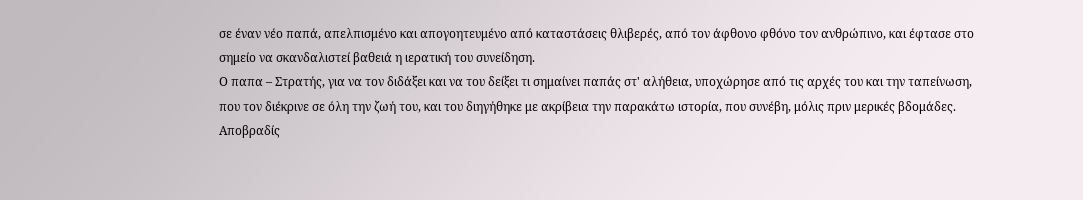σε έναν νέο παπά, απελπισμένο και απογοητευμένο από καταστάσεις θλιβερές, από τον άφθονο φθόνο τον ανθρώπινο, και έφτασε στο σημείο να σκανδαλιστεί βαθειά η ιερατική του συνείδηση.
Ο παπα – Στρατής, για να τον διδάξει και να του δείξει τι σημαίνει παπάς στ' αλήθεια, υποχώρησε από τις αρχές του και την ταπείνωση, που τον διέκρινε σε όλη την ζωή του, και του διηγήθηκε με ακρίβεια την παρακάτω ιστορία, που συνέβη, μόλις πριν μερικές βδομάδες.
Αποβραδίς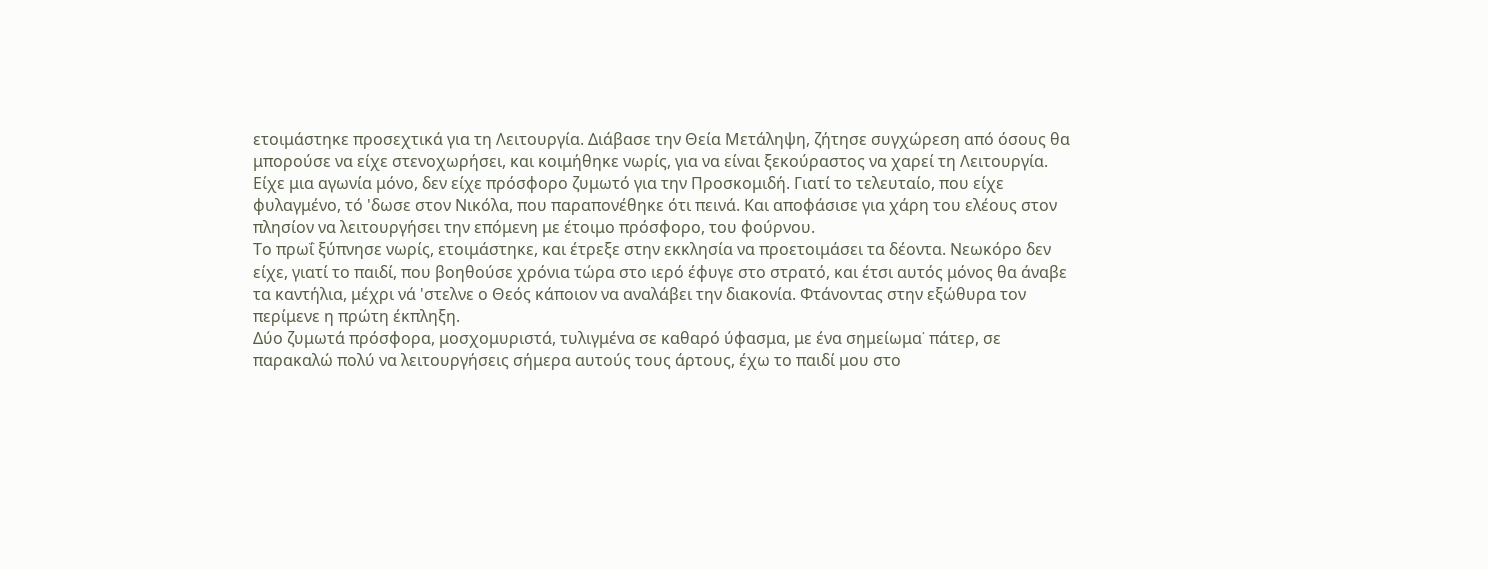ετοιμάστηκε προσεχτικά για τη Λειτουργία. Διάβασε την Θεία Μετάληψη, ζήτησε συγχώρεση από όσους θα μπορούσε να είχε στενοχωρήσει, και κοιμήθηκε νωρίς, για να είναι ξεκούραστος να χαρεί τη Λειτουργία.
Είχε μια αγωνία μόνο, δεν είχε πρόσφορο ζυμωτό για την Προσκομιδή. Γιατί το τελευταίο, που είχε φυλαγμένο, τό 'δωσε στον Νικόλα, που παραπονέθηκε ότι πεινά. Και αποφάσισε για χάρη του ελέους στον πλησίον να λειτουργήσει την επόμενη με έτοιμο πρόσφορο, του φούρνου.
Το πρωΐ ξύπνησε νωρίς, ετοιμάστηκε, και έτρεξε στην εκκλησία να προετοιμάσει τα δέοντα. Νεωκόρο δεν είχε, γιατί το παιδί, που βοηθούσε χρόνια τώρα στο ιερό έφυγε στο στρατό, και έτσι αυτός μόνος θα άναβε τα καντήλια, μέχρι νά 'στελνε ο Θεός κάποιον να αναλάβει την διακονία. Φτάνοντας στην εξώθυρα τον περίμενε η πρώτη έκπληξη.
Δύο ζυμωτά πρόσφορα, μοσχομυριστά, τυλιγμένα σε καθαρό ύφασμα, με ένα σημείωμα˙ πάτερ, σε παρακαλώ πολύ να λειτουργήσεις σήμερα αυτούς τους άρτους, έχω το παιδί μου στο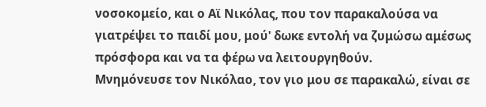νοσοκομείο, και ο Αϊ Νικόλας, που τον παρακαλούσα να γιατρέψει το παιδί μου, μού' δωκε εντολή να ζυμώσω αμέσως πρόσφορα και να τα φέρω να λειτουργηθούν.
Μνημόνευσε τον Νικόλαο, τον γιο μου σε παρακαλώ, είναι σε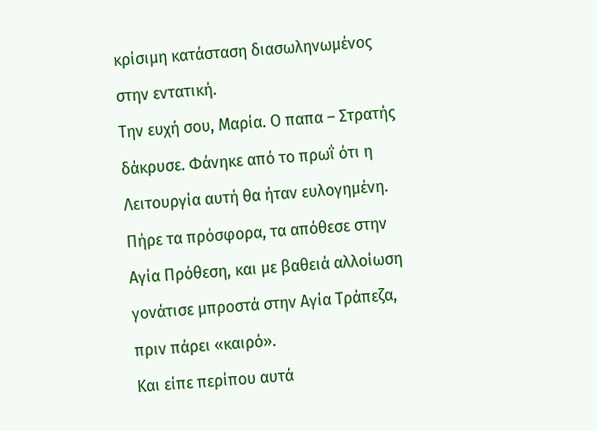κρίσιμη κατάσταση διασωληνωμένος στην εντατική.
Την ευχή σου, Μαρία. Ο παπα – Στρατής δάκρυσε. Φάνηκε από το πρωΐ ότι η Λειτουργία αυτή θα ήταν ευλογημένη.
Πήρε τα πρόσφορα, τα απόθεσε στην Αγία Πρόθεση, και με βαθειά αλλοίωση γονάτισε μπροστά στην Αγία Τράπεζα, πριν πάρει «καιρό».
Και είπε περίπου αυτά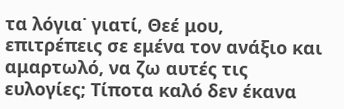τα λόγια˙ γιατί, Θεέ μου, επιτρέπεις σε εμένα τον ανάξιο και αμαρτωλό, να ζω αυτές τις ευλογίες; Τίποτα καλό δεν έκανα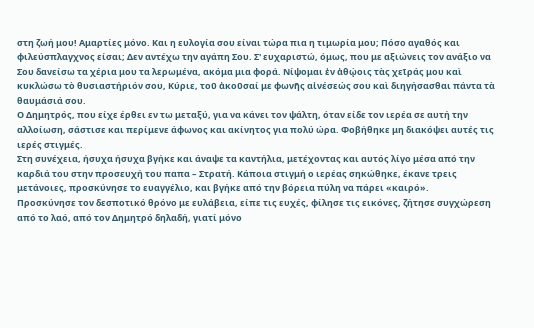στη ζωή μου! Αμαρτίες μόνο. Και η ευλογία σου είναι τώρα πια η τιμωρία μου; Πόσο αγαθός και φιλεύσπλαγχνος είσαι; Δεν αντέχω την αγάπη Σου. Σ' ευχαριστώ, όμως, που με αξιώνεις τον ανάξιο να Σου δανείσω τα χέρια μου τα λερωμένα, ακόμα μια φορά. Νίψομαι ἐν ἀθῴοις τὰς χεῖράς μου καὶ κυκλώσω τὸ θυσιαστήριόν σου, Κύριε, τοῦ ἀκοῦσαί με φωνῆς αἰνέσεώς σου καὶ διηγήσασθαι πάντα τὰ θαυμάσιά σου.
Ο Δημητρός, που είχε έρθει εν τω μεταξύ, για να κάνει τον ψάλτη, όταν είδε τον ιερέα σε αυτή την αλλοίωση, σάστισε και περίμενε άφωνος και ακίνητος για πολύ ώρα. Φοβήθηκε μη διακόψει αυτές τις ιερές στιγμές.
Στη συνέχεια, ήσυχα ήσυχα βγήκε και άναψε τα καντήλια, μετέχοντας και αυτός λίγο μέσα από την καρδιά του στην προσευχή του παπα – Στρατή. Κάποια στιγμή ο ιερέας σηκώθηκε, έκανε τρεις μετάνοιες, προσκύνησε το ευαγγέλιο, και βγήκε από την βόρεια πύλη να πάρει «καιρό».
Προσκύνησε τον δεσποτικό θρόνο με ευλάβεια, είπε τις ευχές, φίλησε τις εικόνες, ζήτησε συγχώρεση από το λαό, από τον Δημητρό δηλαδή, γιατί μόνο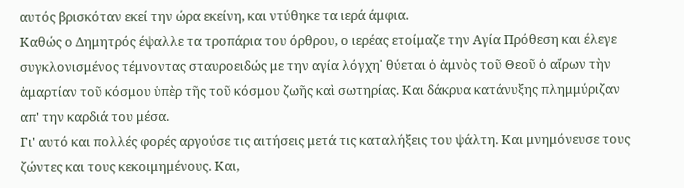αυτός βρισκόταν εκεί την ώρα εκείνη, και ντύθηκε τα ιερά άμφια.
Καθώς ο Δημητρός έψαλλε τα τροπάρια του όρθρου, ο ιερέας ετοίμαζε την Αγία Πρόθεση και έλεγε συγκλονισμένος τέμνοντας σταυροειδώς με την αγία λόγχη˙ θύεται ὁ ἀμνὸς τοῦ Θεοῦ ὁ αἴρων τὴν ἁμαρτίαν τοῦ κόσμου ὑπὲρ τῆς τοῦ κόσμου ζωῆς καὶ σωτηρίας. Και δάκρυα κατάνυξης πλημμύριζαν απ' την καρδιά του μέσα.
Γι' αυτό και πολλές φορές αργούσε τις αιτήσεις μετά τις καταλήξεις του ψάλτη. Και μνημόνευσε τους ζώντες και τους κεκοιμημένους. Και,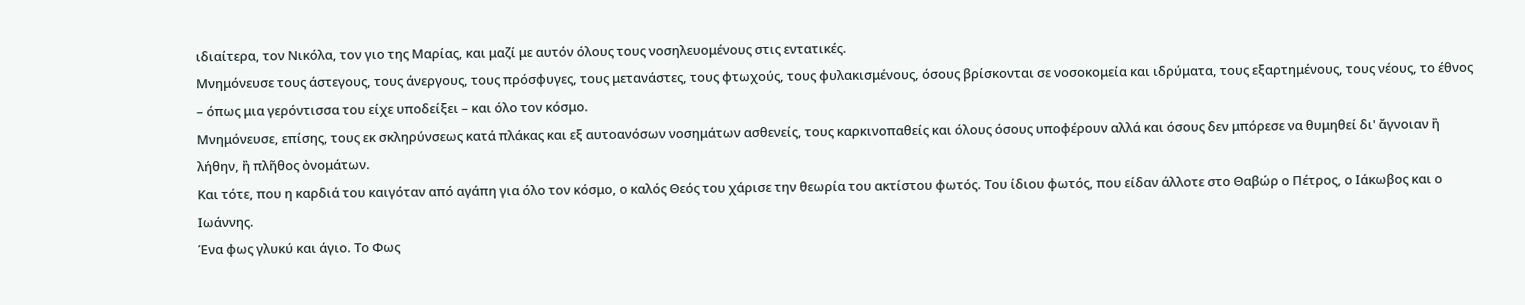ιδιαίτερα, τον Νικόλα, τον γιο της Μαρίας, και μαζί με αυτόν όλους τους νοσηλευομένους στις εντατικές.
Μνημόνευσε τους άστεγους, τους άνεργους, τους πρόσφυγες, τους μετανάστες, τους φτωχούς, τους φυλακισμένους, όσους βρίσκονται σε νοσοκομεία και ιδρύματα, τους εξαρτημένους, τους νέους, το έθνος – όπως μια γερόντισσα του είχε υποδείξει – και όλο τον κόσμο.
Μνημόνευσε, επίσης, τους εκ σκληρύνσεως κατά πλάκας και εξ αυτοανόσων νοσημάτων ασθενείς, τους καρκινοπαθείς και όλους όσους υποφέρουν αλλά και όσους δεν μπόρεσε να θυμηθεί δι' ἄγνοιαν ἢ λήθην, ἢ πλῆθος ὀνομάτων.
Και τότε, που η καρδιά του καιγόταν από αγάπη για όλο τον κόσμο, ο καλός Θεός του χάρισε την θεωρία του ακτίστου φωτός. Του ίδιου φωτός, που είδαν άλλοτε στο Θαβώρ ο Πέτρος, ο Ιάκωβος και ο Ιωάννης.
Ένα φως γλυκύ και άγιο. Το Φως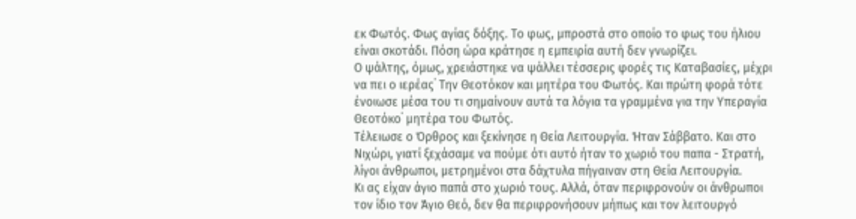εκ Φωτός. Φως αγίας δόξης. Το φως, μπροστά στο οποίο το φως του ήλιου είναι σκοτάδι. Πόση ώρα κράτησε η εμπειρία αυτή δεν γνωρίζει.
Ο ψάλτης, όμως, χρειάστηκε να ψάλλει τέσσερις φορές τις Καταβασίες, μέχρι να πει ο ιερέας˙ Την Θεοτόκον και μητέρα του Φωτός. Και πρώτη φορά τότε ένοιωσε μέσα του τι σημαίνουν αυτά τα λόγια τα γραμμένα για την Υπεραγία Θεοτόκο˙ μητέρα του Φωτός.
Τέλειωσε ο Όρθρος και ξεκίνησε η Θεία Λειτουργία. Ήταν Σάββατο. Και στο Νιχώρι, γιατί ξεχάσαμε να πούμε ότι αυτό ήταν το χωριό του παπα - Στρατή, λίγοι άνθρωποι, μετρημένοι στα δάχτυλα πήγαιναν στη Θεία Λειτουργία.
Κι ας είχαν άγιο παπά στο χωριό τους. Αλλά, όταν περιφρονούν οι άνθρωποι τον ίδιο τον Άγιο Θεό, δεν θα περιφρονήσουν μήπως και τον λειτουργό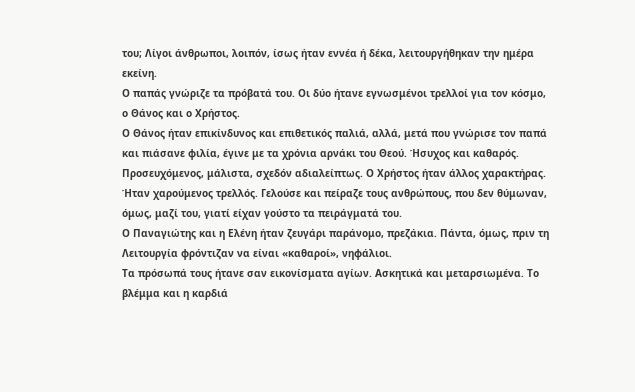του; Λίγοι άνθρωποι, λοιπόν, ίσως ήταν εννέα ή δέκα, λειτουργήθηκαν την ημέρα εκείνη.
Ο παπάς γνώριζε τα πρόβατά του. Οι δύο ήτανε εγνωσμένοι τρελλοί για τον κόσμο, ο Θάνος και ο Χρήστος.
Ο Θάνος ήταν επικίνδυνος και επιθετικός παλιά, αλλά, μετά που γνώρισε τον παπά και πιάσανε φιλία, έγινε με τα χρόνια αρνάκι του Θεού. Ήσυχος και καθαρός. Προσευχόμενος, μάλιστα, σχεδόν αδιαλείπτως. Ο Χρήστος ήταν άλλος χαρακτήρας.
Ήταν χαρούμενος τρελλός. Γελούσε και πείραζε τους ανθρώπους, που δεν θύμωναν, όμως, μαζί του, γιατί είχαν γούστο τα πειράγματά του.
Ο Παναγιώτης και η Ελένη ήταν ζευγάρι παράνομο, πρεζάκια. Πάντα, όμως, πριν τη Λειτουργία φρόντιζαν να είναι «καθαροί», νηφάλιοι.
Τα πρόσωπά τους ήτανε σαν εικονίσματα αγίων. Ασκητικά και μεταρσιωμένα. Το βλέμμα και η καρδιά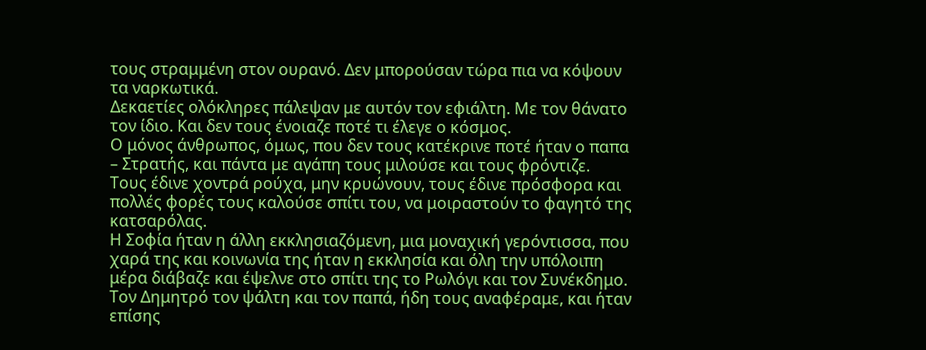τους στραμμένη στον ουρανό. Δεν μπορούσαν τώρα πια να κόψουν τα ναρκωτικά.
Δεκαετίες ολόκληρες πάλεψαν με αυτόν τον εφιάλτη. Με τον θάνατο τον ίδιο. Και δεν τους ένοιαζε ποτέ τι έλεγε ο κόσμος.
Ο μόνος άνθρωπος, όμως, που δεν τους κατέκρινε ποτέ ήταν ο παπα – Στρατής, και πάντα με αγάπη τους μιλούσε και τους φρόντιζε.
Τους έδινε χοντρά ρούχα, μην κρυώνουν, τους έδινε πρόσφορα και πολλές φορές τους καλούσε σπίτι του, να μοιραστούν το φαγητό της κατσαρόλας.
Η Σοφία ήταν η άλλη εκκλησιαζόμενη, μια μοναχική γερόντισσα, που χαρά της και κοινωνία της ήταν η εκκλησία και όλη την υπόλοιπη μέρα διάβαζε και έψελνε στο σπίτι της το Ρωλόγι και τον Συνέκδημο.
Τον Δημητρό τον ψάλτη και τον παπά, ήδη τους αναφέραμε, και ήταν επίσης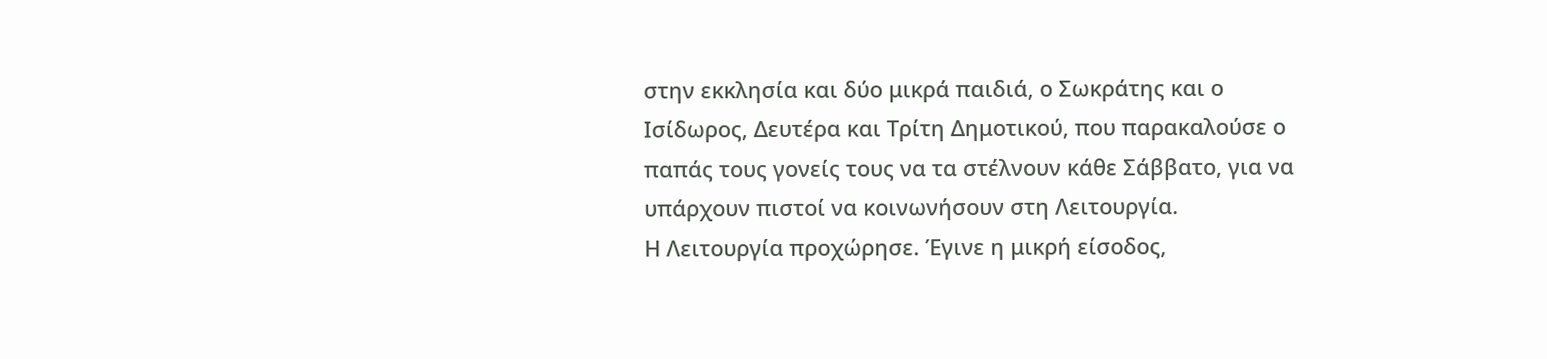στην εκκλησία και δύο μικρά παιδιά, ο Σωκράτης και ο Ισίδωρος, Δευτέρα και Τρίτη Δημοτικού, που παρακαλούσε ο παπάς τους γονείς τους να τα στέλνουν κάθε Σάββατο, για να υπάρχουν πιστοί να κοινωνήσουν στη Λειτουργία.
Η Λειτουργία προχώρησε. Έγινε η μικρή είσοδος,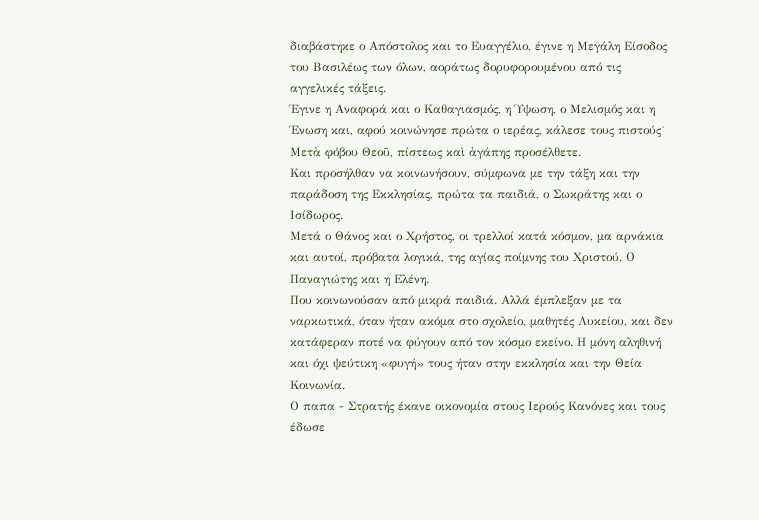διαβάστηκε ο Απόστολος και το Ευαγγέλιο, έγινε η Μεγάλη Είσοδος του Βασιλέως των όλων, αοράτως δορυφορουμένου από τις αγγελικές τάξεις.
Έγινε η Αναφορά και ο Καθαγιασμός, η Ύψωση, ο Μελισμός και η Ένωση και, αφού κοινώνησε πρώτα ο ιερέας, κάλεσε τους πιστούς˙ Μετὰ φόβου Θεοῦ, πίστεως καὶ ἀγάπης προσέλθετε.
Και προσήλθαν να κοινωνήσουν, σύμφωνα με την τάξη και την παράδοση της Εκκλησίας, πρώτα τα παιδιά, ο Σωκράτης και ο Ισίδωρος.
Μετά ο Θάνος και ο Χρήστος, οι τρελλοί κατά κόσμον, μα αρνάκια και αυτοί, πρόβατα λογικά, της αγίας ποίμνης του Χριστού. Ο Παναγιώτης και η Ελένη.
Που κοινωνούσαν από μικρά παιδιά. Αλλά έμπλεξαν με τα ναρκωτικά, όταν ήταν ακόμα στο σχολείο, μαθητές Λυκείου, και δεν κατάφεραν ποτέ να φύγουν από τον κόσμο εκείνο. Η μόνη αληθινή και όχι ψεύτικη «φυγή» τους ήταν στην εκκλησία και την Θεία Κοινωνία.
Ο παπα - Στρατής έκανε οικονομία στους Ιερούς Κανόνες και τους έδωσε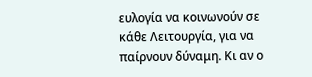ευλογία να κοινωνούν σε κάθε Λειτουργία, για να παίρνουν δύναμη. Κι αν ο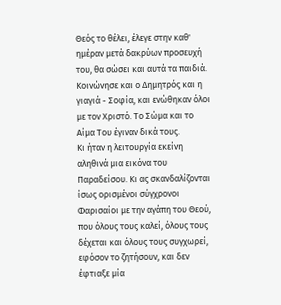Θεός το θέλει, έλεγε στην καθ' ημέραν μετά δακρύων προσευχή του, θα σώσει και αυτά τα παιδιά.
Κοινώνησε και ο Δημητρός και η γιαγιά - Σοφία, και ενώθηκαν όλοι με τον Χριστό. Το Σώμα και το Αίμα Του έγιναν δικά τους.
Κι ήταν η λειτουργία εκείνη αληθινά μια εικόνα του Παραδείσου. Κι ας σκανδαλίζονται ίσως ορισμένοι σύγχρονοι Φαρισαίοι με την αγάπη του Θεού, που όλους τους καλεί, όλους τους δέχεται και όλους τους συγχωρεί, εφόσον το ζητήσουν, και δεν έφτιαξε μία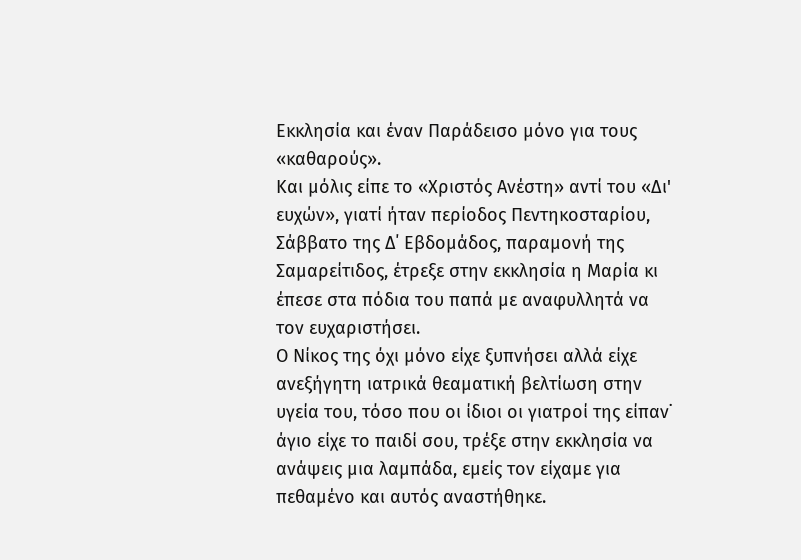Εκκλησία και έναν Παράδεισο μόνο για τους «καθαρούς».
Και μόλις είπε το «Χριστός Ανέστη» αντί του «Δι' ευχών», γιατί ήταν περίοδος Πεντηκοσταρίου, Σάββατο της Δ΄ Εβδομάδος, παραμονή της Σαμαρείτιδος, έτρεξε στην εκκλησία η Μαρία κι έπεσε στα πόδια του παπά με αναφυλλητά να τον ευχαριστήσει.
Ο Νίκος της όχι μόνο είχε ξυπνήσει αλλά είχε ανεξήγητη ιατρικά θεαματική βελτίωση στην υγεία του, τόσο που οι ίδιοι οι γιατροί της είπαν˙ άγιο είχε το παιδί σου, τρέξε στην εκκλησία να ανάψεις μια λαμπάδα, εμείς τον είχαμε για πεθαμένο και αυτός αναστήθηκε.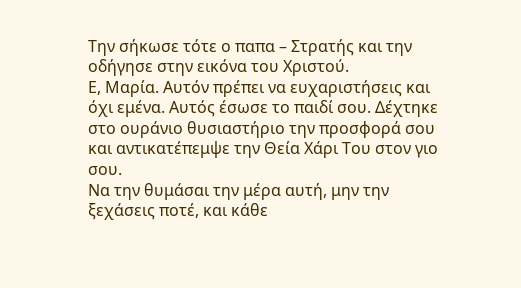Την σήκωσε τότε ο παπα – Στρατής και την οδήγησε στην εικόνα του Χριστού.
Ε, Μαρία. Αυτόν πρέπει να ευχαριστήσεις και όχι εμένα. Αυτός έσωσε το παιδί σου. Δέχτηκε στο ουράνιο θυσιαστήριο την προσφορά σου και αντικατέπεμψε την Θεία Χάρι Του στον γιο σου.
Να την θυμάσαι την μέρα αυτή, μην την ξεχάσεις ποτέ, και κάθε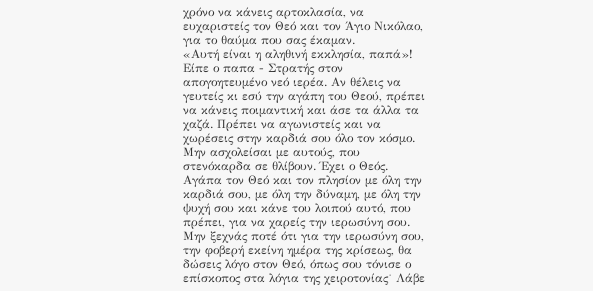χρόνο να κάνεις αρτοκλασία, να ευχαριστείς τον Θεό και τον Άγιο Νικόλαο, για το θαύμα που σας έκαμαν.
«Αυτή είναι η αληθινή εκκλησία, παπά»! Είπε ο παπα - Στρατής στον απογοητευμένο νεό ιερέα. Αν θέλεις να γευτείς κι εσύ την αγάπη του Θεού, πρέπει να κάνεις ποιμαντική και άσε τα άλλα τα χαζά. Πρέπει να αγωνιστείς και να χωρέσεις στην καρδιά σου όλο τον κόσμο.
Μην ασχολείσαι με αυτούς, που στενόκαρδα σε θλίβουν. Έχει ο Θεός. Αγάπα τον Θεό και τον πλησίον με όλη την καρδιά σου, με όλη την δύναμη, με όλη την ψυχή σου και κάνε του λοιπού αυτό, που πρέπει, για να χαρείς την ιερωσύνη σου.
Μην ξεχνάς ποτέ ότι για την ιερωσύνη σου, την φοβερή εκείνη ημέρα της κρίσεως, θα δώσεις λόγο στον Θεό, όπως σου τόνισε ο επίσκοπος στα λόγια της χειροτονίας˙ Λάβε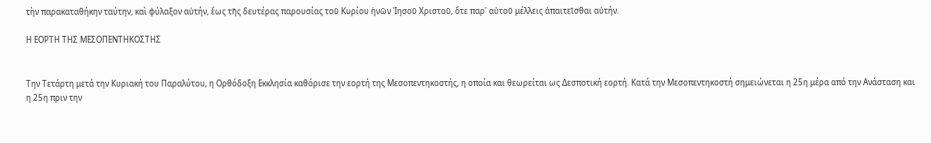τὴν παρακαταθήκην ταύτην, καὶ φύλαξον αὐτήν, ἕως τῆς δευτέρας παρουσίας τοῦ Κυρίου ἡνῶν Ἰησοῦ Χριστοῦ, ὅτε παρ' αὐτοῦ μέλλεις ἀπαιτεῖσθαι αὐτήν.

Η ΕΟΡΤΗ ΤΗΣ ΜΕΣΟΠΕΝΤΗΚΟΣΤΗΣ


Την Τετάρτη μετά την Κυριακή του Παραλύτου, η Ορθόδοξη Εκκλησία καθόρισε την εορτή της Μεσοπεντηκοστής, η οποία και θεωρείται ως Δεσποτική εορτή. Κατά την Μεσοπεντηκοστή σημειώνεται η 25η μέρα από την Ανάσταση και η 25η πριν την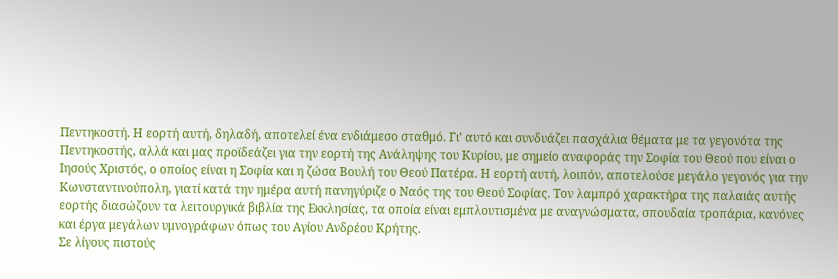Πεντηκοστή. Η εορτή αυτή, δηλαδή, αποτελεί ένα ενδιάμεσο σταθμό. Γι’ αυτό και συνδυάζει πασχάλια θέματα με τα γεγονότα της Πεντηκοστής, αλλά και μας προϊδεάζει για την εορτή της Ανάληψης του Κυρίου, με σημείο αναφοράς την Σοφία του Θεού που είναι ο Ιησούς Χριστός, ο οποίος είναι η Σοφία και η ζώσα Βουλή του Θεού Πατέρα. Η εορτή αυτή, λοιπόν, αποτελούσε μεγάλο γεγονός για την Κωνσταντινούπολη, γιατί κατά την ημέρα αυτή πανηγύριζε ο Ναός της του Θεού Σοφίας. Τον λαμπρό χαρακτήρα της παλαιάς αυτής εορτής διασώζουν τα λειτουργικά βιβλία της Εκκλησίας, τα οποία είναι εμπλουτισμένα με αναγνώσματα, σπουδαία τροπάρια, κανόνες και έργα μεγάλων υμνογράφων όπως του Αγίου Ανδρέου Κρήτης.
Σε λίγους πιστούς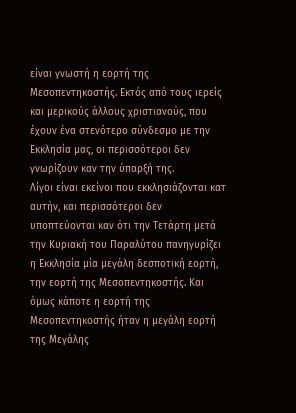είναι γνωστή η εορτή της Μεσοπεντηκοστής. Εκτός από τους ιερείς και μερικούς άλλους χριστιανούς, που έχουν ένα στενότερο σύνδεσμο με την Εκκλησία μας, οι περισσότεροι δεν γνωρίζουν καν την ύπαρξή της.
Λίγοι είναι εκείνοι που εκκλησιάζονται κατ αυτήν, και περισσότεροι δεν υποπτεύονται καν ότι την Τετάρτη μετά την Κυριακή του Παραλύτου πανηγυρίζει η Εκκλησία μία μεγάλη δεσποτική εορτή, την εορτή της Μεσοπεντηκοστής. Και όμως κάποτε η εορτή της Μεσοπεντηκοστής ήταν η μεγάλη εορτή της Μεγάλης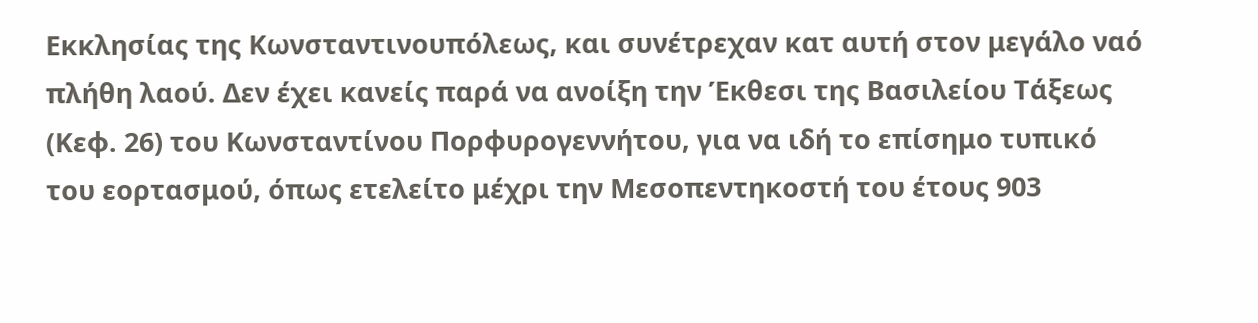Εκκλησίας της Κωνσταντινουπόλεως, και συνέτρεχαν κατ αυτή στον μεγάλο ναό πλήθη λαού. Δεν έχει κανείς παρά να ανοίξη την Έκθεσι της Βασιλείου Τάξεως (Κεφ. 26) του Κωνσταντίνου Πορφυρογεννήτου, για να ιδή το επίσημο τυπικό του εορτασμού, όπως ετελείτο μέχρι την Μεσοπεντηκοστή του έτους 903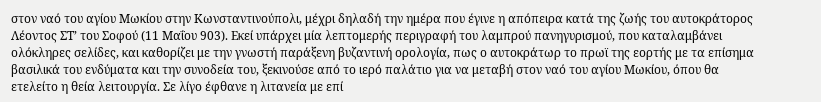στον ναό του αγίου Μωκίου στην Κωνσταντινούπολι, μέχρι δηλαδή την ημέρα που έγινε η απόπειρα κατά της ζωής του αυτοκράτορος Λέοντος ΣΤ’ του Σοφού (11 Μαΐου 903). Εκεί υπάρχει μία λεπτομερής περιγραφή του λαμπρού πανηγυρισμού, που καταλαμβάνει ολόκληρες σελίδες, και καθορίζει με την γνωστή παράξενη βυζαντινή ορολογία, πως ο αυτοκράτωρ το πρωϊ της εορτής με τα επίσημα βασιλικά του ενδύματα και την συνοδεία του, ξεκινούσε από το ιερό παλάτιο για να μεταβή στον ναό του αγίου Μωκίου, όπου θα ετελείτο η θεία λειτουργία. Σε λίγο έφθανε η λιτανεία με επί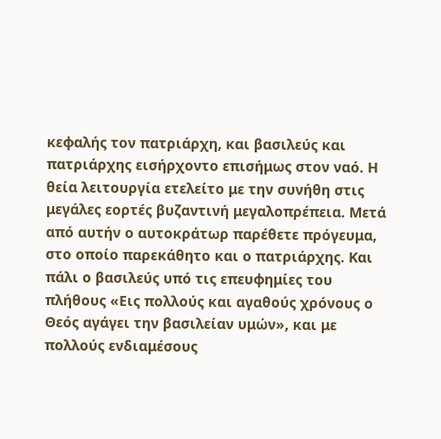κεφαλής τον πατριάρχη, και βασιλεύς και πατριάρχης εισήρχοντο επισήμως στον ναό. Η θεία λειτουργία ετελείτο με την συνήθη στις μεγάλες εορτές βυζαντινή μεγαλοπρέπεια. Μετά από αυτήν ο αυτοκράτωρ παρέθετε πρόγευμα, στο οποίο παρεκάθητο και ο πατριάρχης. Και πάλι ο βασιλεύς υπό τις επευφημίες του πλήθους «Εις πολλούς και αγαθούς χρόνους ο Θεός αγάγει την βασιλείαν υμών», και με πολλούς ενδιαμέσους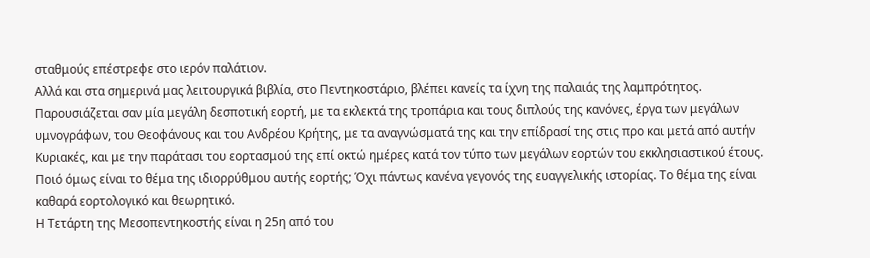σταθμούς επέστρεφε στο ιερόν παλάτιον.
Αλλά και στα σημερινά μας λειτουργικά βιβλία, στο Πεντηκοστάριο, βλέπει κανείς τα ίχνη της παλαιάς της λαμπρότητος. Παρουσιάζεται σαν μία μεγάλη δεσποτική εορτή, με τα εκλεκτά της τροπάρια και τους διπλούς της κανόνες, έργα των μεγάλων υμνογράφων, του Θεοφάνους και του Ανδρέου Κρήτης, με τα αναγνώσματά της και την επίδρασί της στις προ και μετά από αυτήν Κυριακές, και με την παράτασι του εορτασμού της επί οκτώ ημέρες κατά τον τύπο των μεγάλων εορτών του εκκλησιαστικού έτους.
Ποιό όμως είναι το θέμα της ιδιορρύθμου αυτής εορτής; Όχι πάντως κανένα γεγονός της ευαγγελικής ιστορίας. Το θέμα της είναι καθαρά εορτολογικό και θεωρητικό.
Η Τετάρτη της Μεσοπεντηκοστής είναι η 25η από του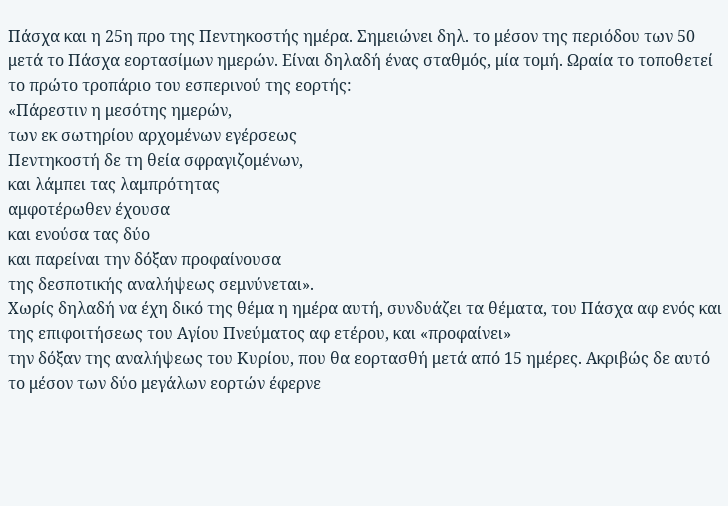Πάσχα και η 25η προ της Πεντηκοστής ημέρα. Σημειώνει δηλ. το μέσον της περιόδου των 50 μετά το Πάσχα εορτασίμων ημερών. Είναι δηλαδή ένας σταθμός, μία τομή. Ωραία το τοποθετεί το πρώτο τροπάριο του εσπερινού της εορτής:
«Πάρεστιν η μεσότης ημερών,
των εκ σωτηρίου αρχομένων εγέρσεως
Πεντηκοστή δε τη θεία σφραγιζομένων,
και λάμπει τας λαμπρότητας
αμφοτέρωθεν έχουσα
και ενούσα τας δύο
και παρείναι την δόξαν προφαίνουσα
της δεσποτικής αναλήψεως σεμνύνεται».
Χωρίς δηλαδή να έχη δικό της θέμα η ημέρα αυτή, συνδυάζει τα θέματα, του Πάσχα αφ ενός και της επιφοιτήσεως του Αγίου Πνεύματος αφ ετέρου, και «προφαίνει»
την δόξαν της αναλήψεως του Κυρίου, που θα εορτασθή μετά από 15 ημέρες. Ακριβώς δε αυτό το μέσον των δύο μεγάλων εορτών έφερνε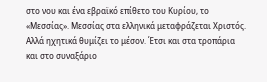στο νου και ένα εβραϊκό επίθετο του Κυρίου, το «Μεσσίας». Μεσσίας στα ελληνικά μεταφράζεται Χριστός. Αλλά ηχητικά θυμίζει το μέσον. Έτσι και στα τροπάρια και στο συναξάριο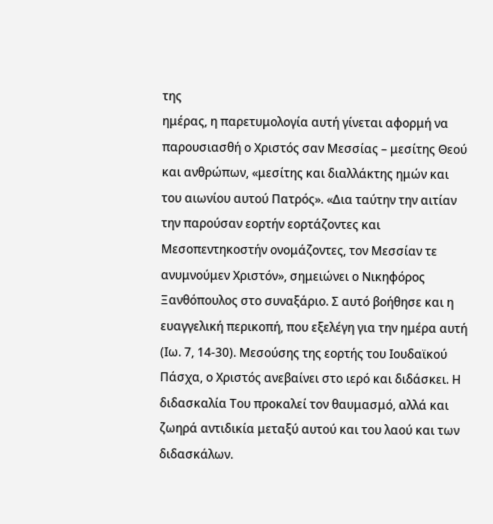της
ημέρας, η παρετυμολογία αυτή γίνεται αφορμή να παρουσιασθή ο Χριστός σαν Μεσσίας – μεσίτης Θεού και ανθρώπων, «μεσίτης και διαλλάκτης ημών και του αιωνίου αυτού Πατρός». «Δια ταύτην την αιτίαν την παρούσαν εορτήν εορτάζοντες και Μεσοπεντηκοστήν ονομάζοντες, τον Μεσσίαν τε ανυμνούμεν Χριστόν», σημειώνει ο Νικηφόρος Ξανθόπουλος στο συναξάριο. Σ αυτό βοήθησε και η ευαγγελική περικοπή, που εξελέγη για την ημέρα αυτή (Ιω. 7, 14-30). Μεσούσης της εορτής του Ιουδαϊκού Πάσχα, ο Χριστός ανεβαίνει στο ιερό και διδάσκει. Η διδασκαλία Του προκαλεί τον θαυμασμό, αλλά και ζωηρά αντιδικία μεταξύ αυτού και του λαού και των διδασκάλων.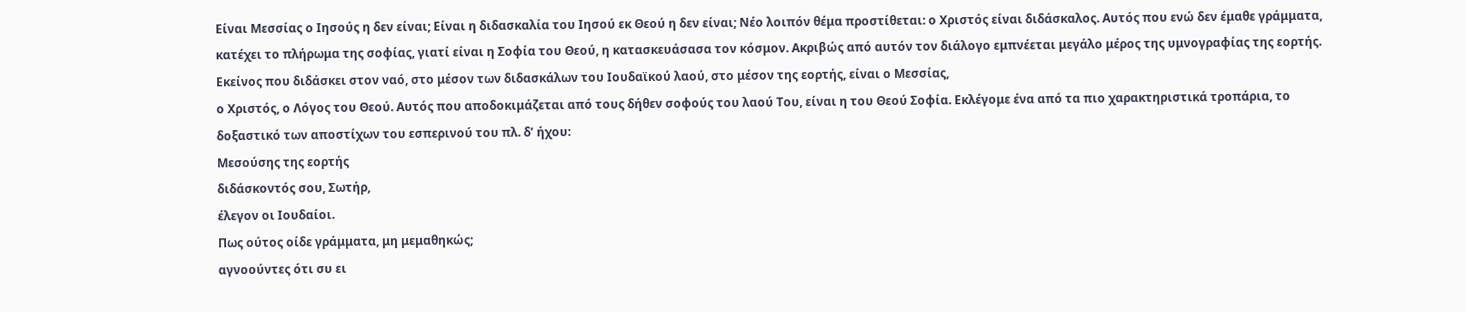Είναι Μεσσίας ο Ιησούς η δεν είναι; Είναι η διδασκαλία του Ιησού εκ Θεού η δεν είναι; Νέο λοιπόν θέμα προστίθεται: ο Χριστός είναι διδάσκαλος. Αυτός που ενώ δεν έμαθε γράμματα, κατέχει το πλήρωμα της σοφίας, γιατί είναι η Σοφία του Θεού, η κατασκευάσασα τον κόσμον. Ακριβώς από αυτόν τον διάλογο εμπνέεται μεγάλο μέρος της υμνογραφίας της εορτής. Εκείνος που διδάσκει στον ναό, στο μέσον των διδασκάλων του Ιουδαϊκού λαού, στο μέσον της εορτής, είναι ο Μεσσίας,
ο Χριστός, ο Λόγος του Θεού. Αυτός που αποδοκιμάζεται από τους δήθεν σοφούς του λαού Του, είναι η του Θεού Σοφία. Εκλέγομε ένα από τα πιο χαρακτηριστικά τροπάρια, το δοξαστικό των αποστίχων του εσπερινού του πλ. δ’ ήχου:
Μεσούσης της εορτής
διδάσκοντός σου, Σωτήρ,
έλεγον οι Ιουδαίοι.
Πως ούτος οίδε γράμματα, μη μεμαθηκώς;
αγνοούντες ότι συ ει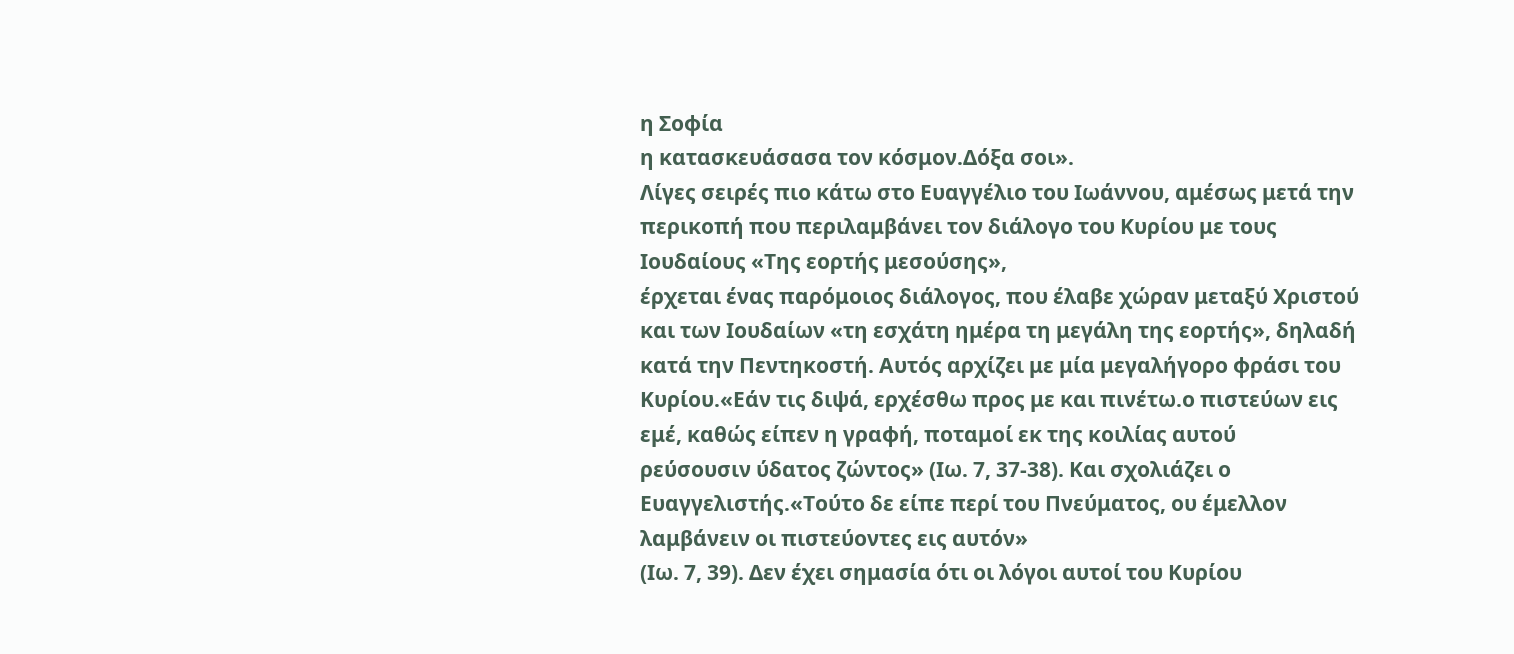η Σοφία
η κατασκευάσασα τον κόσμον.Δόξα σοι».
Λίγες σειρές πιο κάτω στο Ευαγγέλιο του Ιωάννου, αμέσως μετά την περικοπή που περιλαμβάνει τον διάλογο του Κυρίου με τους Ιουδαίους «Της εορτής μεσούσης»,
έρχεται ένας παρόμοιος διάλογος, που έλαβε χώραν μεταξύ Χριστού και των Ιουδαίων «τη εσχάτη ημέρα τη μεγάλη της εορτής», δηλαδή κατά την Πεντηκοστή. Αυτός αρχίζει με μία μεγαλήγορο φράσι του Κυρίου.«Εάν τις διψά, ερχέσθω προς με και πινέτω.ο πιστεύων εις εμέ, καθώς είπεν η γραφή, ποταμοί εκ της κοιλίας αυτού
ρεύσουσιν ύδατος ζώντος» (Ιω. 7, 37-38). Και σχολιάζει ο Ευαγγελιστής.«Τούτο δε είπε περί του Πνεύματος, ου έμελλον λαμβάνειν οι πιστεύοντες εις αυτόν»
(Ιω. 7, 39). Δεν έχει σημασία ότι οι λόγοι αυτοί του Κυρίου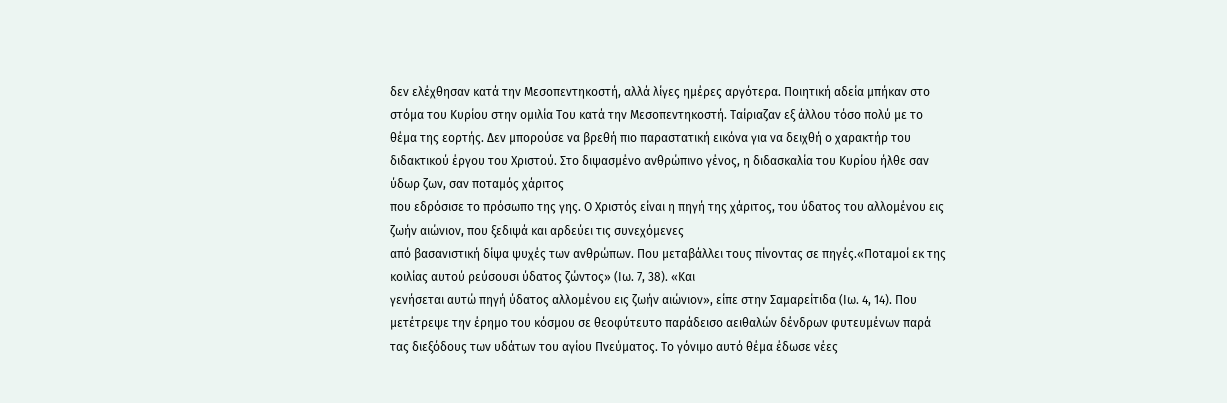δεν ελέχθησαν κατά την Μεσοπεντηκοστή, αλλά λίγες ημέρες αργότερα. Ποιητική αδεία μπήκαν στο στόμα του Κυρίου στην ομιλία Του κατά την Μεσοπεντηκοστή. Ταίριαζαν εξ άλλου τόσο πολύ με το θέμα της εορτής. Δεν μπορούσε να βρεθή πιο παραστατική εικόνα για να δειχθή ο χαρακτήρ του διδακτικού έργου του Χριστού. Στο διψασμένο ανθρώπινο γένος, η διδασκαλία του Κυρίου ήλθε σαν ύδωρ ζων, σαν ποταμός χάριτος
που εδρόσισε το πρόσωπο της γης. Ο Χριστός είναι η πηγή της χάριτος, του ύδατος του αλλομένου εις ζωήν αιώνιον, που ξεδιψά και αρδεύει τις συνεχόμενες
από βασανιστική δίψα ψυχές των ανθρώπων. Που μεταβάλλει τους πίνοντας σε πηγές.«Ποταμοί εκ της κοιλίας αυτού ρεύσουσι ύδατος ζώντος» (Ιω. 7, 38). «Και
γενήσεται αυτώ πηγή ύδατος αλλομένου εις ζωήν αιώνιον», είπε στην Σαμαρείτιδα (Ιω. 4, 14). Που μετέτρεψε την έρημο του κόσμου σε θεοφύτευτο παράδεισο αειθαλών δένδρων φυτευμένων παρά τας διεξόδους των υδάτων του αγίου Πνεύματος. Το γόνιμο αυτό θέμα έδωσε νέες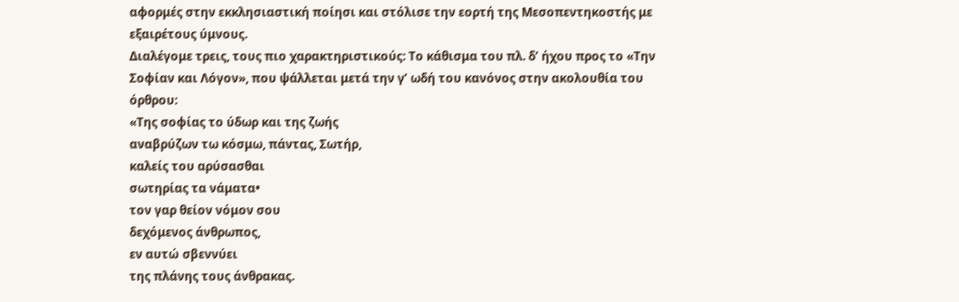αφορμές στην εκκλησιαστική ποίησι και στόλισε την εορτή της Μεσοπεντηκοστής με εξαιρέτους ύμνους.
Διαλέγομε τρεις, τους πιο χαρακτηριστικούς: Το κάθισμα του πλ. δ’ ήχου προς το «Την Σοφίαν και Λόγον», που ψάλλεται μετά την γ’ ωδή του κανόνος στην ακολουθία του όρθρου:
«Της σοφίας το ύδωρ και της ζωής
αναβρύζων τω κόσμω, πάντας, Σωτήρ,
καλείς του αρύσασθαι
σωτηρίας τα νάματα•
τον γαρ θείον νόμον σου
δεχόμενος άνθρωπος,
εν αυτώ σβεννύει
της πλάνης τους άνθρακας.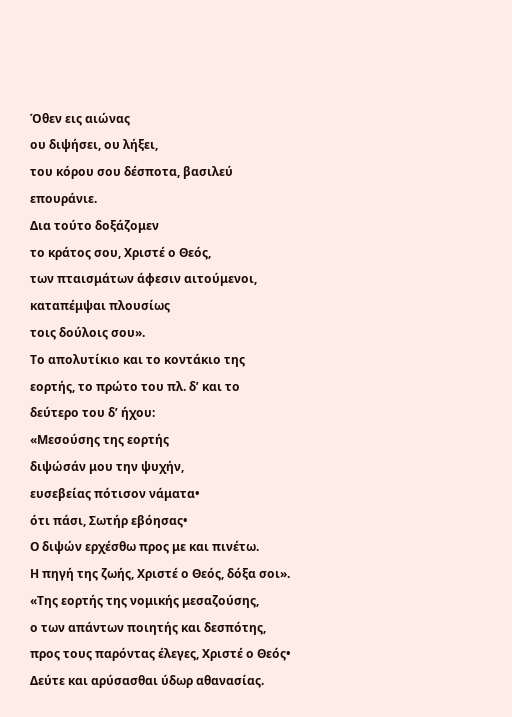Όθεν εις αιώνας
ου διψήσει, ου λήξει,
του κόρου σου δέσποτα, βασιλεύ επουράνιε.
Δια τούτο δοξάζομεν
το κράτος σου, Χριστέ ο Θεός,
των πταισμάτων άφεσιν αιτούμενοι,
καταπέμψαι πλουσίως
τοις δούλοις σου».
Το απολυτίκιο και το κοντάκιο της εορτής, το πρώτο του πλ. δ’ και το δεύτερο του δ’ ήχου:
«Μεσούσης της εορτής
διψώσάν μου την ψυχήν,
ευσεβείας πότισον νάματα•
ότι πάσι, Σωτήρ εβόησας•
Ο διψών ερχέσθω προς με και πινέτω.
Η πηγή της ζωής, Χριστέ ο Θεός, δόξα σοι».
«Της εορτής της νομικής μεσαζούσης,
ο των απάντων ποιητής και δεσπότης,
προς τους παρόντας έλεγες, Χριστέ ο Θεός•
Δεύτε και αρύσασθαι ύδωρ αθανασίας.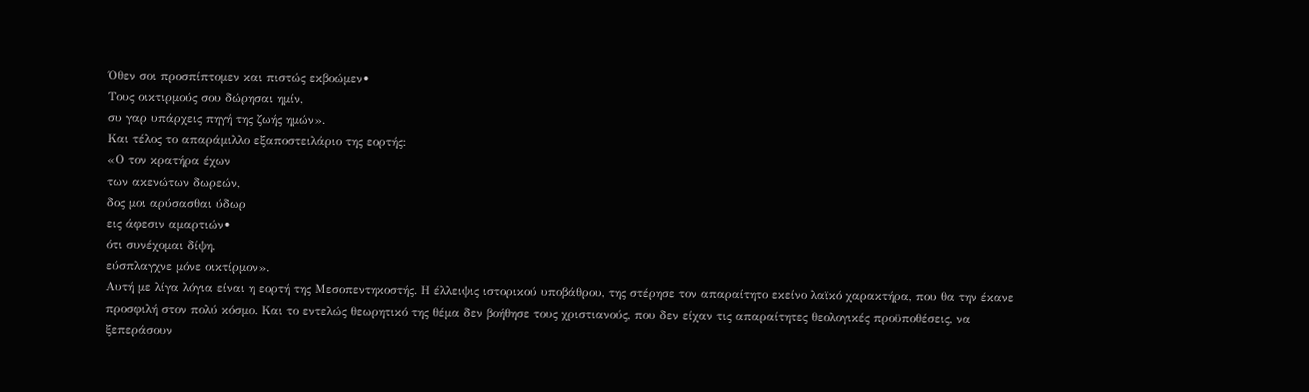Όθεν σοι προσπίπτομεν και πιστώς εκβοώμεν•
Τους οικτιρμούς σου δώρησαι ημίν,
συ γαρ υπάρχεις πηγή της ζωής ημών».
Και τέλος το απαράμιλλο εξαποστειλάριο της εορτής:
«Ο τον κρατήρα έχων
των ακενώτων δωρεών,
δος μοι αρύσασθαι ύδωρ
εις άφεσιν αμαρτιών•
ότι συνέχομαι δίψη,
εύσπλαγχνε μόνε οικτίρμον».
Αυτή με λίγα λόγια είναι η εορτή της Μεσοπεντηκοστής. Η έλλειψις ιστορικού υποβάθρου, της στέρησε τον απαραίτητο εκείνο λαϊκό χαρακτήρα, που θα την έκανε προσφιλή στον πολύ κόσμο. Και το εντελώς θεωρητικό της θέμα δεν βοήθησε τους χριστιανούς, που δεν είχαν τις απαραίτητες θεολογικές προϋποθέσεις, να ξεπεράσουν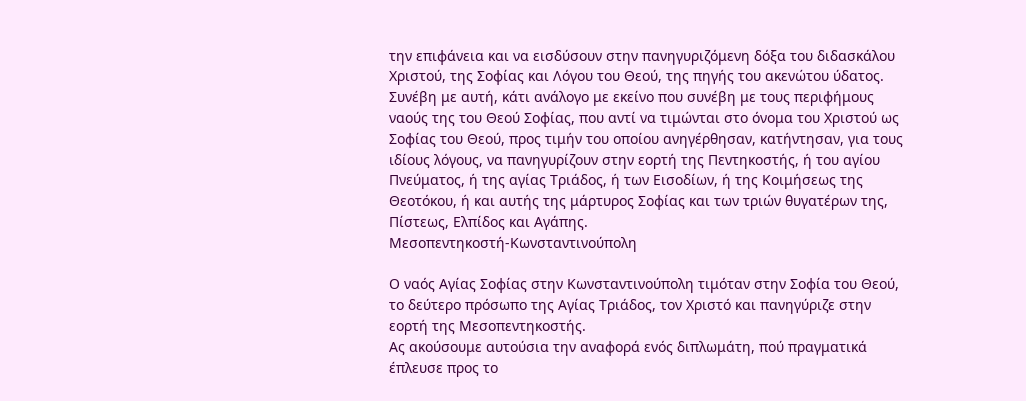την επιφάνεια και να εισδύσουν στην πανηγυριζόμενη δόξα του διδασκάλου Χριστού, της Σοφίας και Λόγου του Θεού, της πηγής του ακενώτου ύδατος. Συνέβη με αυτή, κάτι ανάλογο με εκείνο που συνέβη με τους περιφήμους ναούς της του Θεού Σοφίας, που αντί να τιμώνται στο όνομα του Χριστού ως Σοφίας του Θεού, προς τιμήν του οποίου ανηγέρθησαν, κατήντησαν, για τους ιδίους λόγους, να πανηγυρίζουν στην εορτή της Πεντηκοστής, ή του αγίου Πνεύματος, ή της αγίας Τριάδος, ή των Εισοδίων, ή της Κοιμήσεως της Θεοτόκου, ή και αυτής της μάρτυρος Σοφίας και των τριών θυγατέρων της, Πίστεως, Ελπίδος και Αγάπης.
Μεσοπεντηκοστή-Κωνσταντινούπολη

Ο ναός Αγίας Σοφίας στην Κωνσταντινούπολη τιμόταν στην Σοφία του Θεού, το δεύτερο πρόσωπο της Αγίας Τριάδος, τον Χριστό και πανηγύριζε στην εορτή της Μεσοπεντηκοστής.
Ας ακούσουμε αυτούσια την αναφορά ενός διπλωμάτη, πού πραγματικά έπλευσε προς το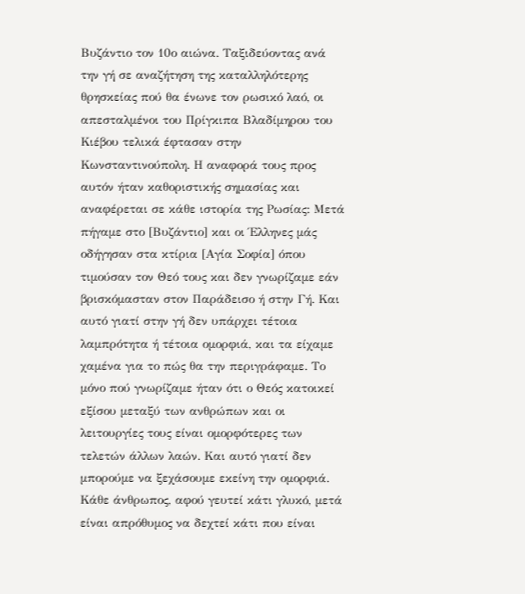Βυζάντιο τον 10ο αιώνα. Ταξιδεύοντας ανά την γή σε αναζήτηση της καταλληλότερης θρησκείας πού θα ένωνε τον ρωσικό λαό, οι απεσταλμένοι του Πρίγκιπα Βλαδίμηρου του Κιέβου τελικά έφτασαν στην Κωνσταντινούπολη. Η αναφορά τους προς αυτόν ήταν καθοριστικής σημασίας και αναφέρεται σε κάθε ιστορία της Ρωσίας: Μετά πήγαμε στο [Βυζάντιο] και οι Έλληνες μάς οδήγησαν στα κτίρια [Αγία Σοφία] όπου τιμούσαν τον Θεό τους και δεν γνωρίζαμε εάν βρισκόμασταν στον Παράδεισο ή στην Γή. Και αυτό γιατί στην γή δεν υπάρχει τέτοια λαμπρότητα ή τέτοια ομορφιά, και τα είχαμε χαμένα για το πώς θα την περιγράφαμε. Το μόνο πού γνωρίζαμε ήταν ότι ο Θεός κατοικεί εξίσου μεταξύ των ανθρώπων και οι λειτουργίες τους είναι ομορφότερες των τελετών άλλων λαών. Και αυτό γιατί δεν μπορούμε να ξεχάσουμε εκείνη την ομορφιά. Κάθε άνθρωπος, αφού γευτεί κάτι γλυκό, μετά είναι απρόθυμος να δεχτεί κάτι που είναι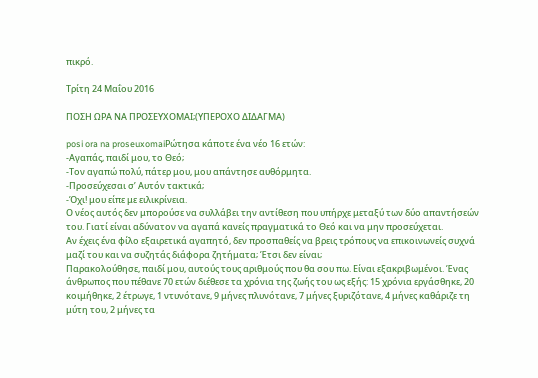πικρό.

Τρίτη 24 Μαΐου 2016

ΠΟΣΗ ΩΡΑ ΝΑ ΠΡΟΣΕΥΧΟΜΑΙ;(ΥΠΕΡΟΧΟ ΔΙΔΑΓΜΑ)

posi ora na proseuxomaiΡώτησα κάποτε ένα νέο 16 ετών:
-Αγαπάς, παιδί μου, το Θεό;
-Τον αγαπώ πολύ, πάτερ μου, μου απάντησε αυθόρμητα.
-Προσεύχεσαι σ’ Αυτόν τακτικά;
-Όχι! μου είπε με ειλικρίνεια.
Ο νέος αυτός δεν μπορούσε να συλλάβει την αντίθεση που υπήρχε μεταξύ των δύο απαντήσεών του. Γιατί είναι αδύνατον να αγαπά κανείς πραγματικά το Θεό και να μην προσεύχεται.
Αν έχεις ένα φίλο εξαιρετικά αγαπητό, δεν προσπαθείς να βρεις τρόπους να επικοινωνείς συχνά μαζί του και να συζητάς διάφορα ζητήματα; Έτσι δεν είναι;
Παρακολούθησε, παιδί μου, αυτούς τους αριθμούς που θα σου πω. Είναι εξακριβωμένοι. Ένας άνθρωπος που πέθανε 70 ετών διέθεσε τα χρόνια της ζωής του ως εξής: 15 χρόνια εργάσθηκε, 20 κοιμήθηκε, 2 έτρωγε, 1 ντυνότανε, 9 μήνες πλυνότανε, 7 μήνες ξυριζότανε, 4 μήνες καθάριζε τη μύτη του, 2 μήνες τα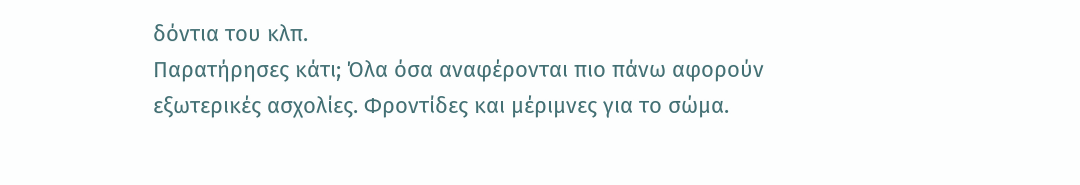δόντια του κλπ.
Παρατήρησες κάτι; Όλα όσα αναφέρονται πιο πάνω αφορούν εξωτερικές ασχολίες. Φροντίδες και μέριμνες για το σώμα.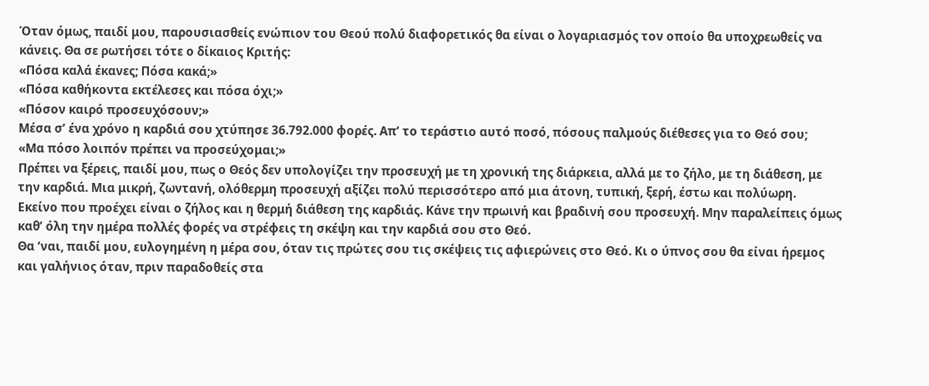Όταν όμως, παιδί μου, παρουσιασθείς ενώπιον του Θεού πολύ διαφορετικός θα είναι ο λογαριασμός τον οποίο θα υποχρεωθείς να κάνεις. Θα σε ρωτήσει τότε ο δίκαιος Κριτής:
«Πόσα καλά έκανες; Πόσα κακά;»
«Πόσα καθήκοντα εκτέλεσες και πόσα όχι;»
«Πόσον καιρό προσευχόσουν;»
Μέσα σ’ ένα χρόνο η καρδιά σου χτύπησε 36.792.000 φορές. Απ’ το τεράστιο αυτό ποσό, πόσους παλμούς διέθεσες για το Θεό σου;
«Μα πόσο λοιπόν πρέπει να προσεύχομαι;»
Πρέπει να ξέρεις, παιδί μου, πως ο Θεός δεν υπολογίζει την προσευχή με τη χρονική της διάρκεια, αλλά με το ζήλο, με τη διάθεση, με την καρδιά. Μια μικρή, ζωντανή, ολόθερμη προσευχή αξίζει πολύ περισσότερο από μια άτονη, τυπική, ξερή, έστω και πολύωρη.
Εκείνο που προέχει είναι ο ζήλος και η θερμή διάθεση της καρδιάς. Κάνε την πρωινή και βραδινή σου προσευχή. Μην παραλείπεις όμως καθ’ όλη την ημέρα πολλές φορές να στρέφεις τη σκέψη και την καρδιά σου στο Θεό.
Θα ‘ναι, παιδί μου, ευλογημένη η μέρα σου, όταν τις πρώτες σου τις σκέψεις τις αφιερώνεις στο Θεό. Κι ο ύπνος σου θα είναι ήρεμος και γαλήνιος όταν, πριν παραδοθείς στα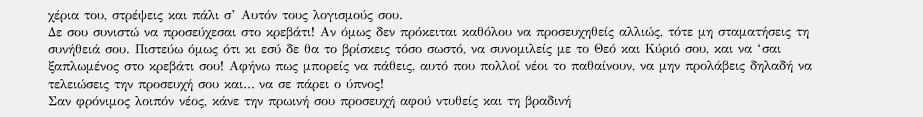χέρια του, στρέψεις και πάλι σ’ Αυτόν τους λογισμούς σου.
Δε σου συνιστώ να προσεύχεσαι στο κρεβάτι! Αν όμως δεν πρόκειται καθόλου να προσευχηθείς αλλιώς, τότε μη σταματήσεις τη συνήθειά σου. Πιστεύω όμως ότι κι εσύ δε θα το βρίσκεις τόσο σωστό, να συνομιλείς με το Θεό και Κύριό σου, και να ‘σαι ξαπλωμένος στο κρεβάτι σου! Αφήνω πως μπορείς να πάθεις, αυτό που πολλοί νέοι το παθαίνουν, να μην προλάβεις δηλαδή να τελειώσεις την προσευχή σου και… να σε πάρει ο ύπνος!
Σαν φρόνιμος λοιπόν νέος, κάνε την πρωινή σου προσευχή αφού ντυθείς και τη βραδινή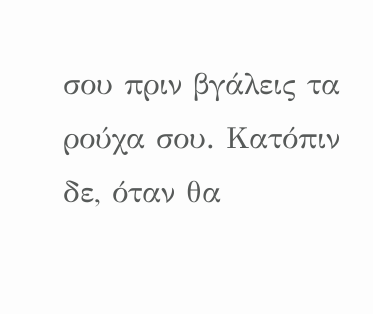σου πριν βγάλεις τα ρούχα σου. Κατόπιν δε, όταν θα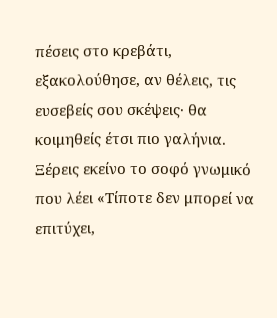πέσεις στο κρεβάτι, εξακολούθησε, αν θέλεις, τις ευσεβείς σου σκέψεις· θα κοιμηθείς έτσι πιο γαλήνια.
Ξέρεις εκείνο το σοφό γνωμικό που λέει «Τίποτε δεν μπορεί να επιτύχει,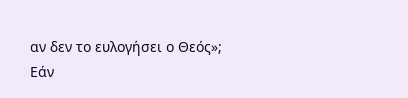αν δεν το ευλογήσει ο Θεός»;
Εάν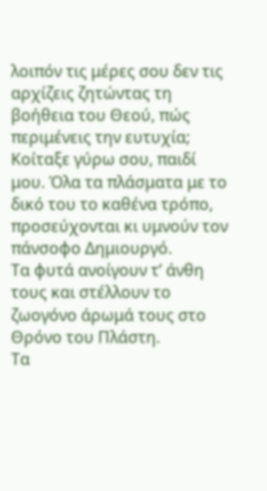λοιπόν τις μέρες σου δεν τις αρχίζεις ζητώντας τη βοήθεια του Θεού, πώς περιμένεις την ευτυχία;
Κοίταξε γύρω σου, παιδί μου. Όλα τα πλάσματα με το δικό του το καθένα τρόπο, προσεύχονται κι υμνούν τον πάνσοφο Δημιουργό.
Τα φυτά ανοίγουν τ’ άνθη τους και στέλλουν το ζωογόνο άρωμά τους στο Θρόνο του Πλάστη.
Τα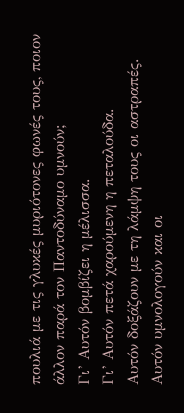πουλιά με τις γλυκές μυριότονες φωνές τους, ποιον άλλον παρά τον Παντοδύναμο υμνούν;
Γι’ Αυτόν βομβίζει η μέλισσα.
Γι’ Αυτόν πετά χαρούμενη η πεταλούδα.
Αυτόν δοξάζουν με τη λάμψη τους οι αστραπές.
Αυτόν υμνολογούν και οι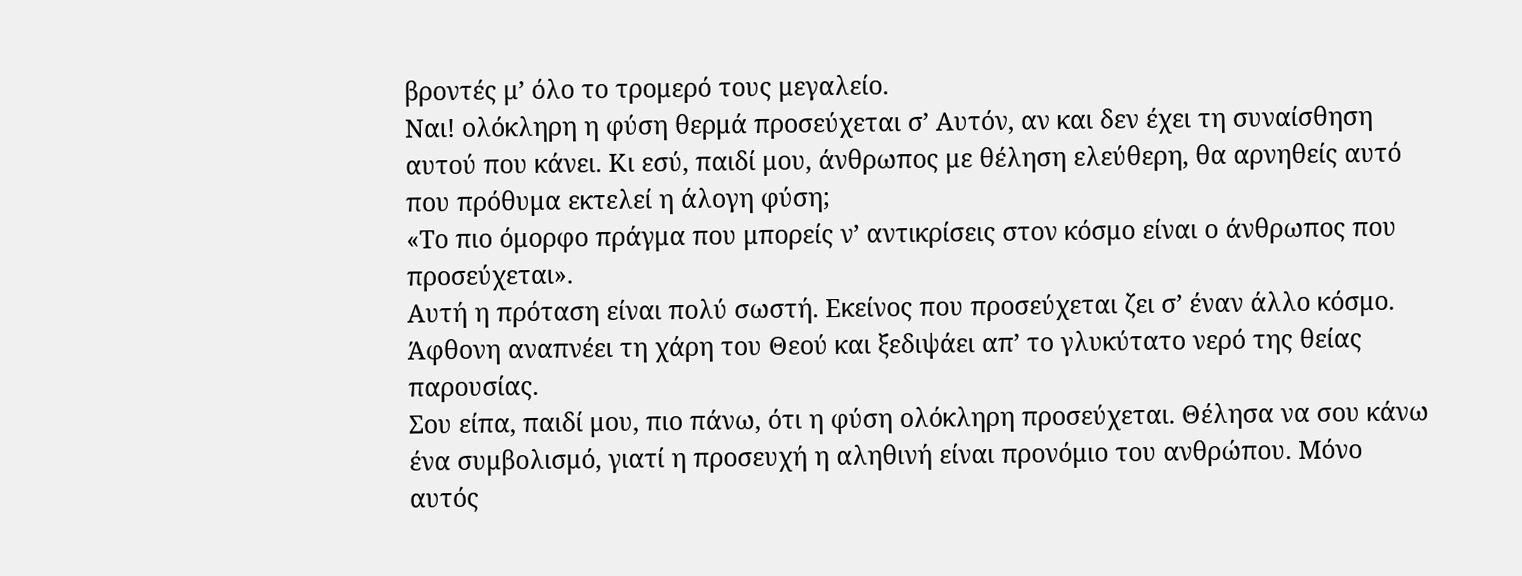βροντές μ’ όλο το τρομερό τους μεγαλείο.
Ναι! ολόκληρη η φύση θερμά προσεύχεται σ’ Αυτόν, αν και δεν έχει τη συναίσθηση αυτού που κάνει. Κι εσύ, παιδί μου, άνθρωπος με θέληση ελεύθερη, θα αρνηθείς αυτό που πρόθυμα εκτελεί η άλογη φύση;
«Το πιο όμορφο πράγμα που μπορείς ν’ αντικρίσεις στον κόσμο είναι ο άνθρωπος που προσεύχεται».
Αυτή η πρόταση είναι πολύ σωστή. Εκείνος που προσεύχεται ζει σ’ έναν άλλο κόσμο. Άφθονη αναπνέει τη χάρη του Θεού και ξεδιψάει απ’ το γλυκύτατο νερό της θείας παρουσίας.
Σου είπα, παιδί μου, πιο πάνω, ότι η φύση ολόκληρη προσεύχεται. Θέλησα να σου κάνω ένα συμβολισμό, γιατί η προσευχή η αληθινή είναι προνόμιο του ανθρώπου. Μόνο αυτός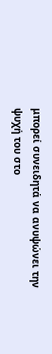μπορεί συνειδητά να ανυψώνει την ψυχή του στο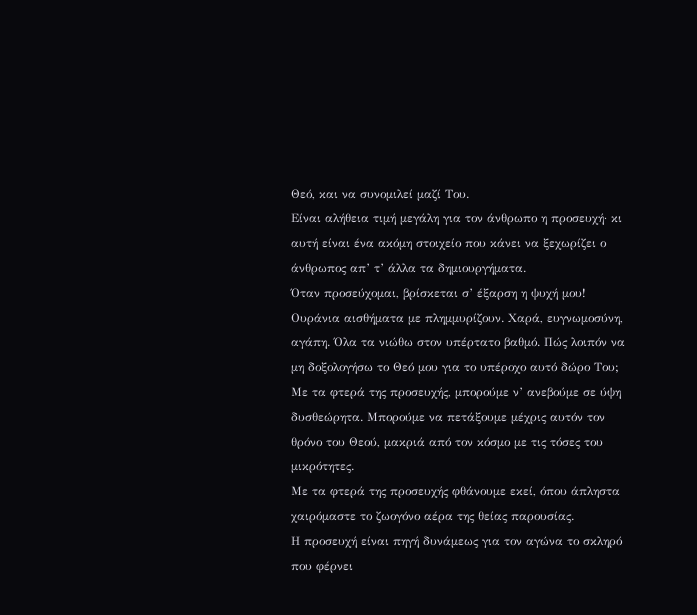Θεό, και να συνομιλεί μαζί Του.
Είναι αλήθεια τιμή μεγάλη για τον άνθρωπο η προσευχή· κι αυτή είναι ένα ακόμη στοιχείο που κάνει να ξεχωρίζει ο άνθρωπος απ’ τ’ άλλα τα δημιουργήματα.
Όταν προσεύχομαι, βρίσκεται σ’ έξαρση η ψυχή μου! Ουράνια αισθήματα με πλημμυρίζουν. Χαρά, ευγνωμοσύνη, αγάπη. Όλα τα νιώθω στον υπέρτατο βαθμό. Πώς λοιπόν να μη δοξολογήσω το Θεό μου για το υπέροχο αυτό δώρο Του;
Με τα φτερά της προσευχής, μπορούμε ν’ ανεβούμε σε ύψη δυσθεώρητα. Μπορούμε να πετάξουμε μέχρις αυτόν τον θρόνο του Θεού, μακριά από τον κόσμο με τις τόσες του μικρότητες.
Με τα φτερά της προσευχής φθάνουμε εκεί, όπου άπληστα χαιρόμαστε το ζωογόνο αέρα της θείας παρουσίας.
Η προσευχή είναι πηγή δυνάμεως για τον αγώνα το σκληρό που φέρνει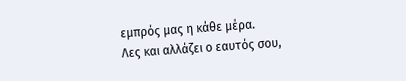εμπρός μας η κάθε μέρα.
Λες και αλλάζει ο εαυτός σου,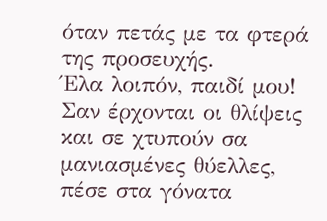όταν πετάς με τα φτερά της προσευχής.
Έλα λοιπόν, παιδί μου!
Σαν έρχονται οι θλίψεις και σε χτυπούν σα μανιασμένες θύελλες, πέσε στα γόνατα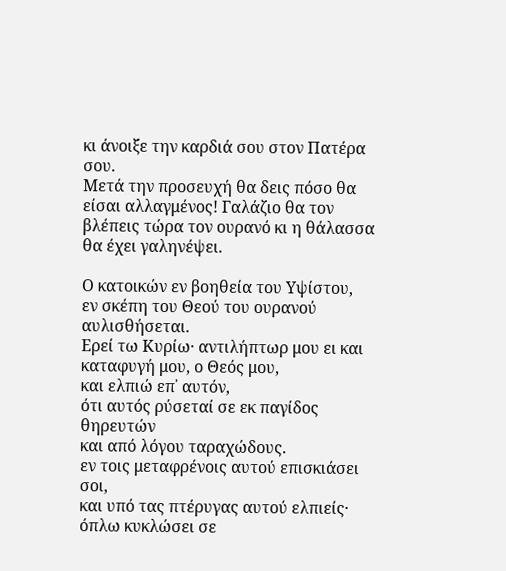κι άνοιξε την καρδιά σου στον Πατέρα σου.
Μετά την προσευχή θα δεις πόσο θα είσαι αλλαγμένος! Γαλάζιο θα τον βλέπεις τώρα τον ουρανό κι η θάλασσα θα έχει γαληνέψει.

Ο κατοικών εν βοηθεία του Υψίστου,
εν σκέπη του Θεού του ουρανού αυλισθήσεται.
Ερεί τω Κυρίω· αντιλήπτωρ μου ει και καταφυγή μου, ο Θεός μου,
και ελπιώ επ᾿ αυτόν,
ότι αυτός ρύσεταί σε εκ παγίδος θηρευτών
και από λόγου ταραχώδους.
εν τοις μεταφρένοις αυτού επισκιάσει σοι,
και υπό τας πτέρυγας αυτού ελπιείς·
όπλω κυκλώσει σε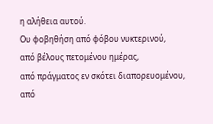η αλήθεια αυτού.
Ου φοβηθήση από φόβου νυκτερινού,
από βέλους πετομένου ημέρας,
από πράγματος εν σκότει διαπορευομένου,
από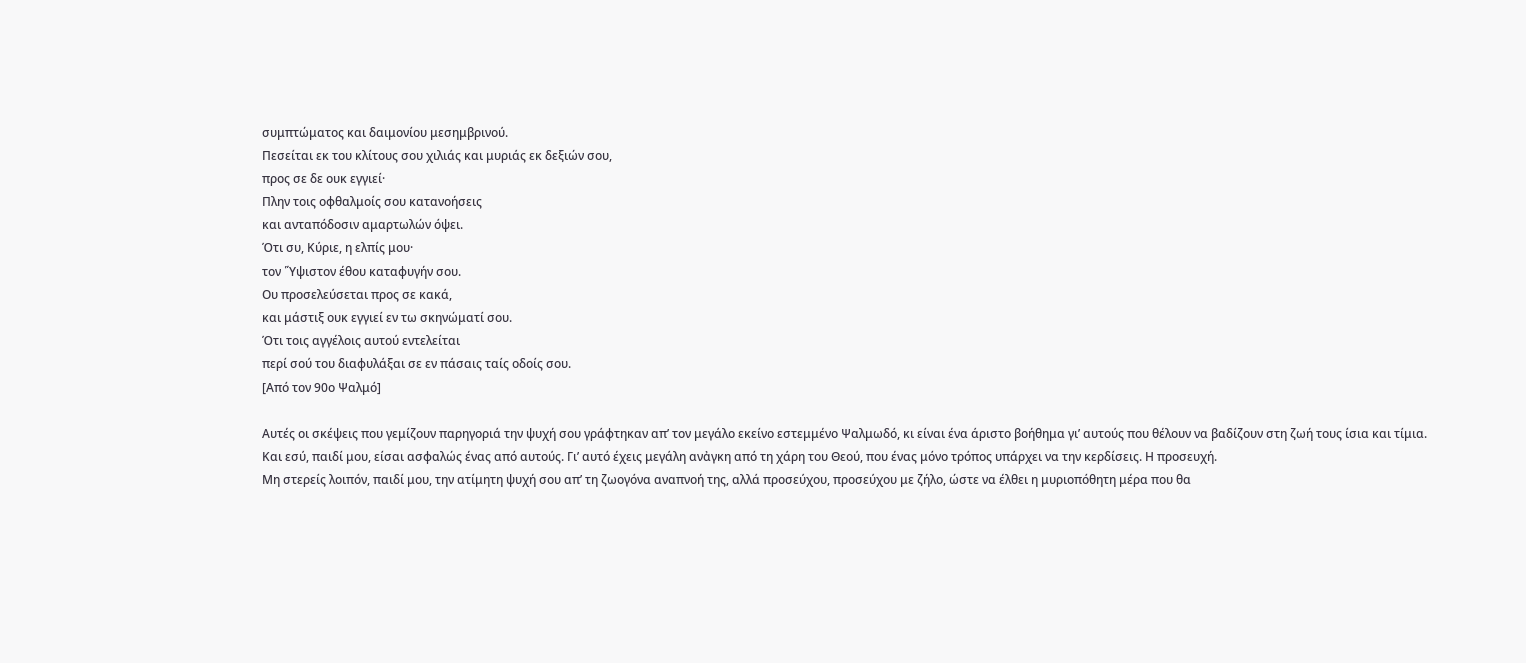συμπτώματος και δαιμονίου μεσημβρινού.
Πεσείται εκ του κλίτους σου χιλιάς και μυριάς εκ δεξιών σου,
προς σε δε ουκ εγγιεί·
Πλην τοις οφθαλμοίς σου κατανοήσεις
και ανταπόδοσιν αμαρτωλών όψει.
Ότι συ, Κύριε, η ελπίς μου·
τον ῞Υψιστον έθου καταφυγήν σου.
Ου προσελεύσεται προς σε κακά,
και μάστιξ ουκ εγγιεί εν τω σκηνώματί σου.
Ότι τοις αγγέλοις αυτού εντελείται
περί σού του διαφυλάξαι σε εν πάσαις ταίς οδοίς σου.
[Από τον 90ο Ψαλμό]

Αυτές οι σκέψεις που γεμίζουν παρηγοριά την ψυχή σου γράφτηκαν απ’ τον μεγάλο εκείνο εστεμμένο Ψαλμωδό, κι είναι ένα άριστο βοήθημα γι’ αυτούς που θέλουν να βαδίζουν στη ζωή τους ίσια και τίμια.
Και εσύ, παιδί μου, είσαι ασφαλώς ένας από αυτούς. Γι’ αυτό έχεις μεγάλη ανἀγκη από τη χάρη του Θεού, που ένας μόνο τρόπος υπάρχει να την κερδίσεις. Η προσευχή.
Μη στερείς λοιπόν, παιδί μου, την ατίμητη ψυχή σου απ’ τη ζωογόνα αναπνοή της, αλλά προσεύχου, προσεύχου με ζήλο, ώστε να έλθει η μυριοπόθητη μέρα που θα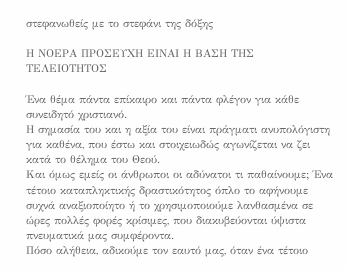στεφανωθείς με το στεφάνι της δόξης

Η ΝΟΕΡΑ ΠΡΟΣΕΥΧΗ ΕΙΝΑΙ Η ΒΑΣΗ ΤΗΣ ΤΕΛΕΙΟΤΗΤΟΣ

Ένα θέμα πάντα επίκαιρο και πάντα φλέγον για κάθε συνειδητό χριστιανό.
Η σημασία του και η αξία του είναι πράγματι ανυπολόγιστη για καθένα, που έστω και στοιχειωδώς αγωνίζεται να ζει κατά το θέλημα του Θεού.
Και όμως εμείς οι άνθρωποι οι αδύνατοι τι παθαίνουμε; Ένα τέτοιο καταπληκτικής δραστικότητος όπλο το αφήνουμε συχνά αναξιοποίητο ή το χρησιμοποιούμε λανθασμένα σε ώρες πολλές φορές κρίσιμες, που διακυβεύονται ύψιστα πνευματικά μας συμφέροντα.
Πόσο αλήθεια, αδικούμε τον εαυτό μας, όταν ένα τέτοιο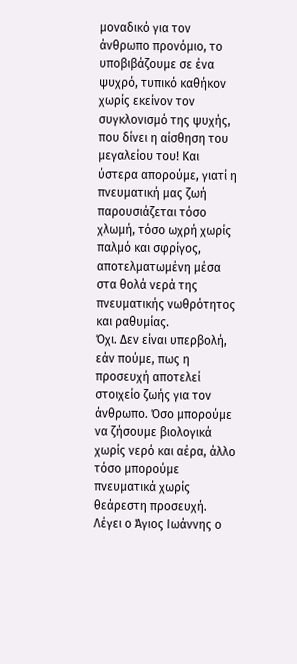μοναδικό για τον άνθρωπο προνόμιο, το υποβιβάζουμε σε ένα ψυχρό, τυπικό καθήκον χωρίς εκείνον τον συγκλονισμό της ψυχής, που δίνει η αίσθηση του μεγαλείου του! Και ύστερα απορούμε, γιατί η πνευματική μας ζωή παρουσιάζεται τόσο χλωμή, τόσο ωχρή χωρίς παλμό και σφρίγος, αποτελματωμένη μέσα στα θολά νερά της πνευματικής νωθρότητος και ραθυμίας.
Όχι. Δεν είναι υπερβολή, εάν πούμε, πως η προσευχή αποτελεί στοιχείο ζωής για τον άνθρωπο. Όσο μπορούμε να ζήσουμε βιολογικά χωρίς νερό και αέρα, άλλο τόσο μπορούμε πνευματικά χωρίς θεάρεστη προσευχή.
Λέγει ο Άγιος Ιωάννης ο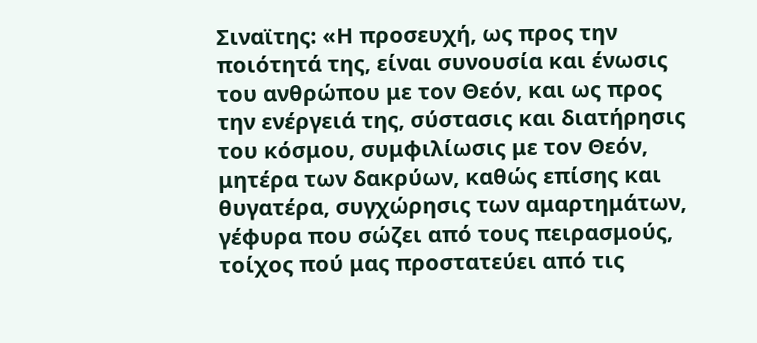Σιναϊτης: «Η προσευχή, ως προς την ποιότητά της, είναι συνουσία και ένωσις του ανθρώπου με τον Θεόν, και ως προς την ενέργειά της, σύστασις και διατήρησις του κόσμου, συμφιλίωσις με τον Θεόν, μητέρα των δακρύων, καθώς επίσης και θυγατέρα, συγχώρησις των αμαρτημάτων, γέφυρα που σώζει από τους πειρασμούς, τοίχος πού μας προστατεύει από τις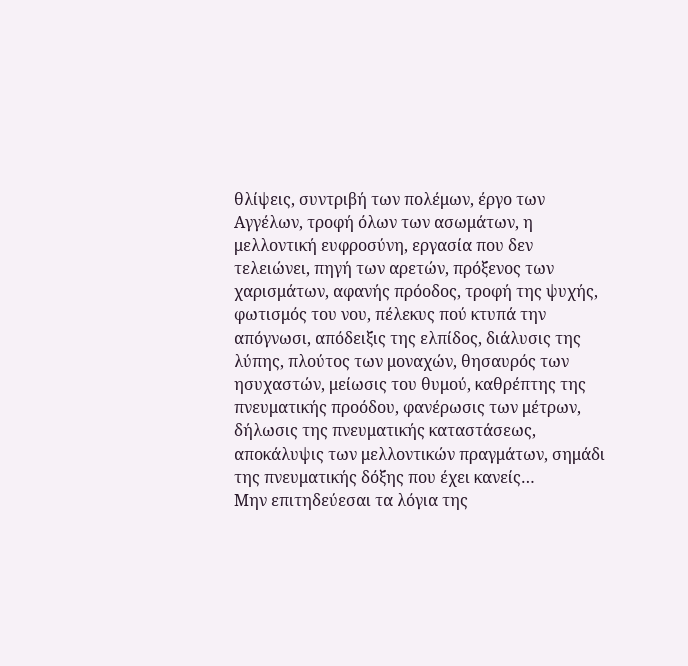θλίψεις, συντριβή των πολέμων, έργο των Αγγέλων, τροφή όλων των ασωμάτων, η μελλοντική ευφροσύνη, εργασία που δεν τελειώνει, πηγή των αρετών, πρόξενος των χαρισμάτων, αφανής πρόοδος, τροφή της ψυχής, φωτισμός του νου, πέλεκυς πού κτυπά την απόγνωσι, απόδειξις της ελπίδος, διάλυσις της λύπης, πλούτος των μοναχών, θησαυρός των ησυχαστών, μείωσις του θυμού, καθρέπτης της πνευματικής προόδου, φανέρωσις των μέτρων, δήλωσις της πνευματικής καταστάσεως, αποκάλυψις των μελλοντικών πραγμάτων, σημάδι της πνευματικής δόξης που έχει κανείς…
Μην επιτηδεύεσαι τα λόγια της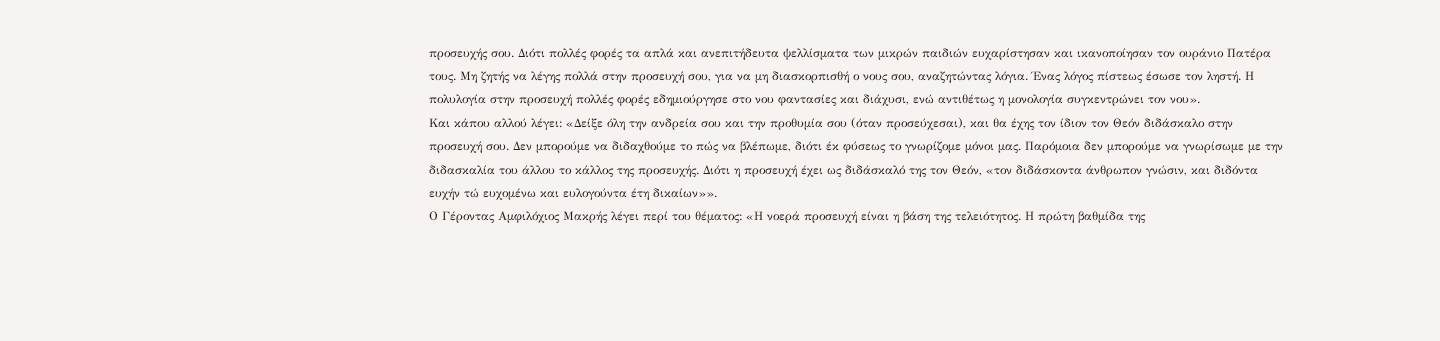προσευχής σου. Διότι πολλές φορές τα απλά και ανεπιτήδευτα ψελλίσματα των μικρών παιδιών ευχαρίστησαν και ικανοποίησαν τον ουράνιο Πατέρα τους. Μη ζητής να λέγης πολλά στην προσευχή σου, για να μη διασκορπισθή ο νους σου, αναζητώντας λόγια. Ένας λόγος πίστεως έσωσε τον ληστή. Η πολυλογία στην προσευχή πολλές φορές εδημιούργησε στο νου φαντασίες και διάχυσι, ενώ αντιθέτως η μονολογία συγκεντρώνει τον νου».
Και κάπου αλλού λέγει: «Δείξε όλη την ανδρεία σου και την προθυμία σου (όταν προσεύχεσαι), και θα έχης τον ίδιον τον Θεόν διδάσκαλο στην προσευχή σου. Δεν μπορούμε να διδαχθούμε το πώς να βλέπωμε, διότι έκ φύσεως το γνωρίζομε μόνοι μας. Παρόμοια δεν μπορούμε να γνωρίσωμε με την διδασκαλία του άλλου το κάλλος της προσευχής. Διότι η προσευχή έχει ως διδάσκαλό της τον Θεόν, «τον διδάσκοντα άνθρωπον γνώσιν, και διδόντα ευχήν τώ ευχομένω και ευλογούντα έτη δικαίων»».
Ο Γέροντας Αμφιλόχιος Μακρής λέγει περί του θέματος: «Η νοερά προσευχή είναι η βάση της τελειότητος. Η πρώτη βαθμίδα της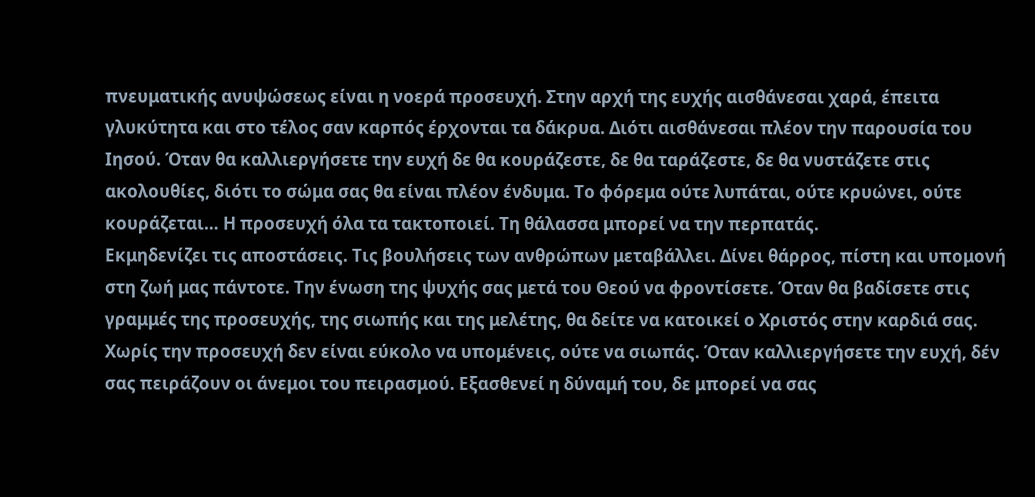πνευματικής ανυψώσεως είναι η νοερά προσευχή. Στην αρχή της ευχής αισθάνεσαι χαρά, έπειτα γλυκύτητα και στο τέλος σαν καρπός έρχονται τα δάκρυα. Διότι αισθάνεσαι πλέον την παρουσία του Ιησού. Όταν θα καλλιεργήσετε την ευχή δε θα κουράζεστε, δε θα ταράζεστε, δε θα νυστάζετε στις ακολουθίες, διότι το σώμα σας θα είναι πλέον ένδυμα. Το φόρεμα ούτε λυπάται, ούτε κρυώνει, ούτε κουράζεται… Η προσευχή όλα τα τακτοποιεί. Τη θάλασσα μπορεί να την περπατάς.
Εκμηδενίζει τις αποστάσεις. Τις βουλήσεις των ανθρώπων μεταβάλλει. Δίνει θάρρος, πίστη και υπομονή στη ζωή μας πάντοτε. Την ένωση της ψυχής σας μετά του Θεού να φροντίσετε. Όταν θα βαδίσετε στις γραμμές της προσευχής, της σιωπής και της μελέτης, θα δείτε να κατοικεί ο Χριστός στην καρδιά σας. Χωρίς την προσευχή δεν είναι εύκολο να υπομένεις, ούτε να σιωπάς. Όταν καλλιεργήσετε την ευχή, δέν σας πειράζουν οι άνεμοι του πειρασμού. Εξασθενεί η δύναμή του, δε μπορεί να σας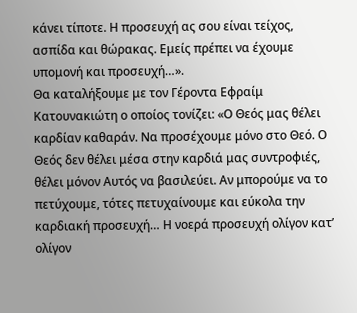κάνει τίποτε. Η προσευχή ας σου είναι τείχος, ασπίδα και θώρακας. Εμείς πρέπει να έχουμε υπομονή και προσευχή…».
Θα καταλήξουμε με τον Γέροντα Εφραίμ Κατουνακιώτη ο οποίος τονίζει: «Ο Θεός μας θέλει καρδίαν καθαράν. Να προσέχουμε μόνο στο Θεό. Ο Θεός δεν θέλει μέσα στην καρδιά μας συντροφιές, θέλει μόνον Αυτός να βασιλεύει. Αν μπορούμε να το πετύχουμε, τότες πετυχαίνουμε και εύκολα την καρδιακή προσευχή… Η νοερά προσευχή ολίγον κατ’ ολίγον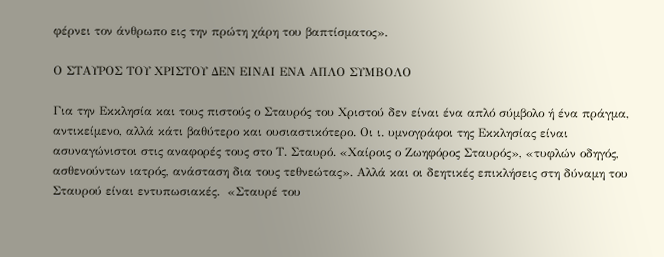φέρνει τον άνθρωπο εις την πρώτη χάρη του βαπτίσματος».

Ο ΣΤΑΥΡΟΣ ΤΟΥ ΧΡΙΣΤΟΥ ΔΕΝ ΕΙΝΑΙ ΕΝΑ ΑΠΛΟ ΣΥΜΒΟΛΟ

Για την Εκκλησία και τους πιστούς ο Σταυρός του Χριστού δεν είναι ένα απλό σύμβολο ή ένα πράγμα, αντικείμενο, αλλά κάτι βαθύτερο και ουσιαστικότερο. Οι ι. υμνογράφοι της Εκκλησίας είναι ασυναγώνιστοι στις αναφορές τους στο Τ. Σταυρό. «Χαίροις ο Ζωηφόρος Σταυρός», «τυφλών οδηγός, ασθενούντων ιατρός, ανάσταση δια τους τεθνεώτας». Αλλά και οι δεητικές επικλήσεις στη δύναμη του Σταυρού είναι εντυπωσιακές.  «Σταυρέ του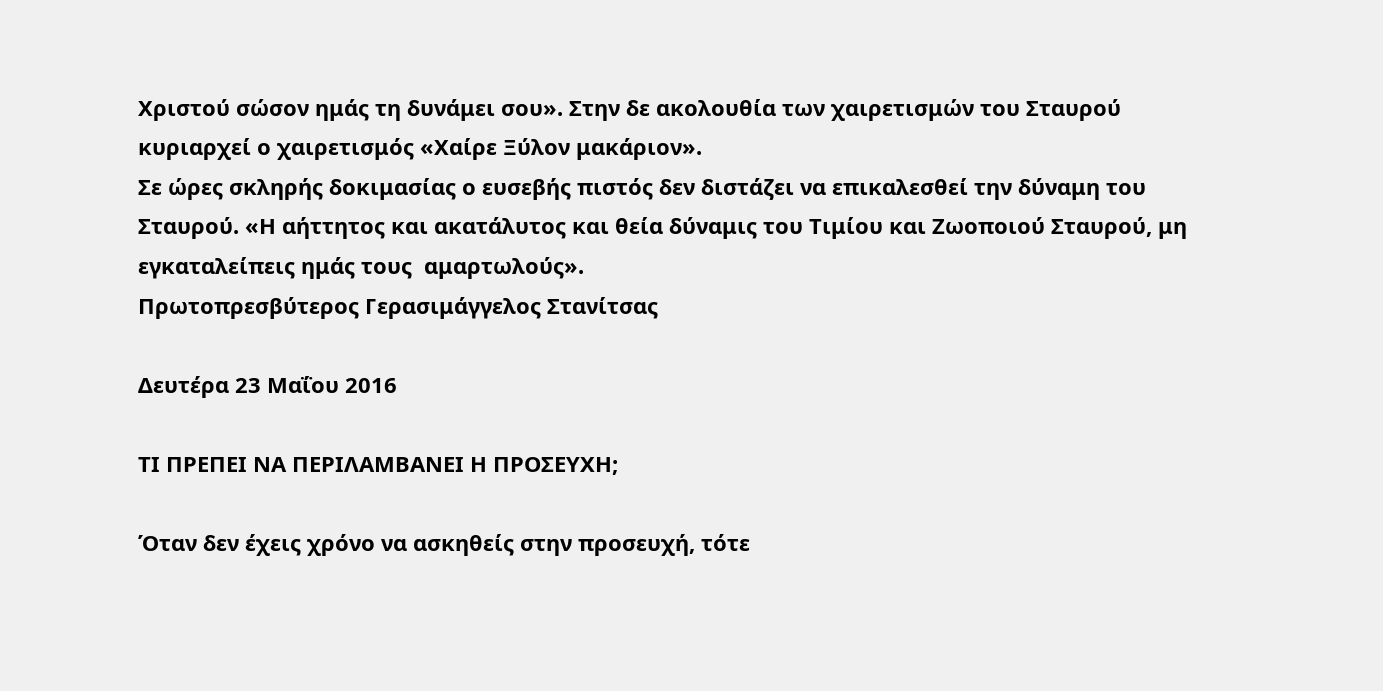Χριστού σώσον ημάς τη δυνάμει σου». Στην δε ακολουθία των χαιρετισμών του Σταυρού κυριαρχεί ο χαιρετισμός «Χαίρε Ξύλον μακάριον».
Σε ώρες σκληρής δοκιμασίας ο ευσεβής πιστός δεν διστάζει να επικαλεσθεί την δύναμη του Σταυρού. «Η αήττητος και ακατάλυτος και θεία δύναμις του Τιμίου και Ζωοποιού Σταυρού, μη εγκαταλείπεις ημάς τους  αμαρτωλούς».
Πρωτοπρεσβύτερος Γερασιμάγγελος Στανίτσας

Δευτέρα 23 Μαΐου 2016

ΤΙ ΠΡΕΠΕΙ ΝΑ ΠΕΡΙΛΑΜΒΑΝΕΙ Η ΠΡΟΣΕΥΧΗ;

Όταν δεν έχεις χρόνο να ασκηθείς στην προσευχή, τότε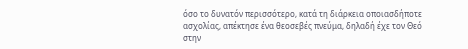όσο το δυνατόν περισσότερο, κατά τη διάρκεια οποιασδήποτε ασχολίας, απέκτησε ένα θεοσεβές πνεύμα, δηλαδή έχε τον Θεό στην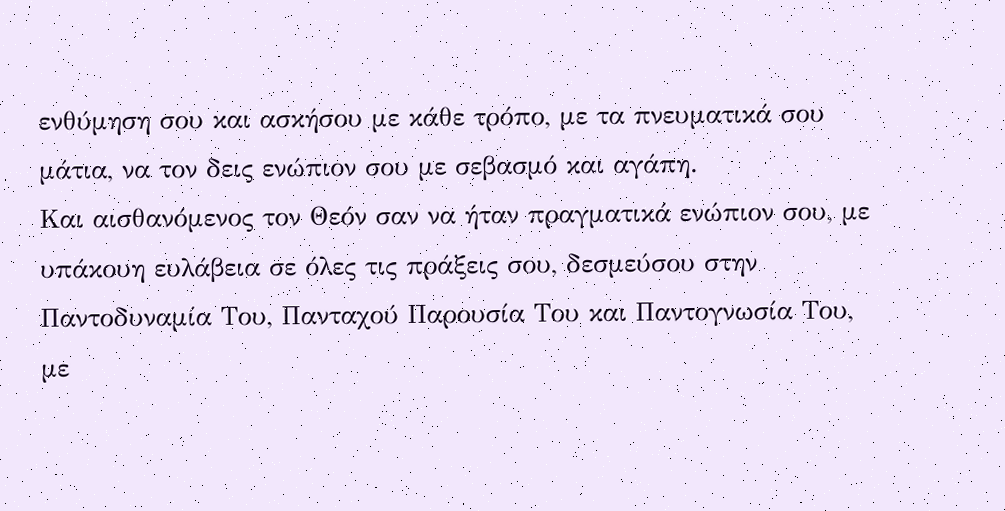ενθύμηση σου και ασκήσου με κάθε τρόπο, με τα πνευματικά σου μάτια, να τον δεις ενώπιον σου με σεβασμό και αγάπη.
Και αισθανόμενος τον Θεόν σαν να ήταν πραγματικά ενώπιον σου, με υπάκουη ευλάβεια σε όλες τις πράξεις σου, δεσμεύσου στην Παντοδυναμία Του, Πανταχού Παρουσία Του και Παντογνωσία Του, με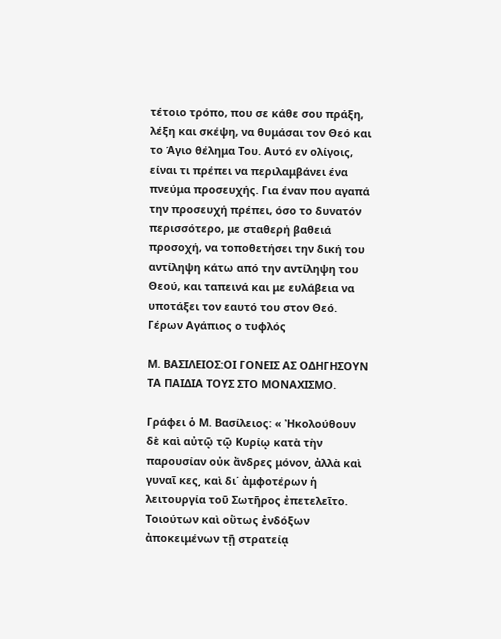τέτοιο τρόπο, που σε κάθε σου πράξη, λέξη και σκέψη, να θυμάσαι τον Θεό και το Άγιο θέλημα Του. Αυτό εν ολίγοις, είναι τι πρέπει να περιλαμβάνει ένα πνεύμα προσευχής. Για έναν που αγαπά την προσευχή πρέπει, όσο το δυνατόν περισσότερο, με σταθερή βαθειά προσοχή, να τοποθετήσει την δική του αντίληψη κάτω από την αντίληψη του Θεού, και ταπεινά και με ευλάβεια να υποτάξει τον εαυτό του στον Θεό.
Γέρων Αγάπιος ο τυφλός

Μ. ΒΑΣΙΛΕΙΟΣ:ΟΙ ΓΟΝΕΙΣ ΑΣ ΟΔΗΓΗΣΟΥΝ ΤΑ ΠΑΙΔΙΑ ΤΟΥΣ ΣΤΟ ΜΟΝΑΧΙΣΜΟ.

Γράφει ὁ Μ. Βασίλειος: « Ἠκολούθουν δὲ καὶ αὐτῷ τῷ Κυρίῳ κατὰ τὴν παρουσίαν οὐκ ἄνδρες μόνον͵ ἀλλὰ καὶ γυναῖ κες͵ καὶ δι΄ ἀμφοτέρων ἡ λειτουργία τοῦ Σωτῆρος ἐπετελεῖτο. Τοιούτων καὶ οὕτως ἐνδόξων ἀποκειμένων τῇ στρατείᾳ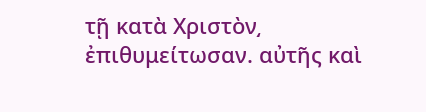τῇ κατὰ Χριστὸν͵ ἐπιθυμείτωσαν. αὐτῆς καὶ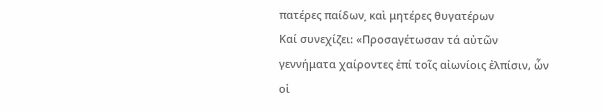πατέρες παίδων͵ καὶ μητέρες θυγατέρων
Καί συνεχίζει: «Προσαγέτωσαν τά αὐτῶν γεννήματα χαίροντες ἐπί τοῖς αἰωνίοις ἐλπίσιν, ὧν οἱ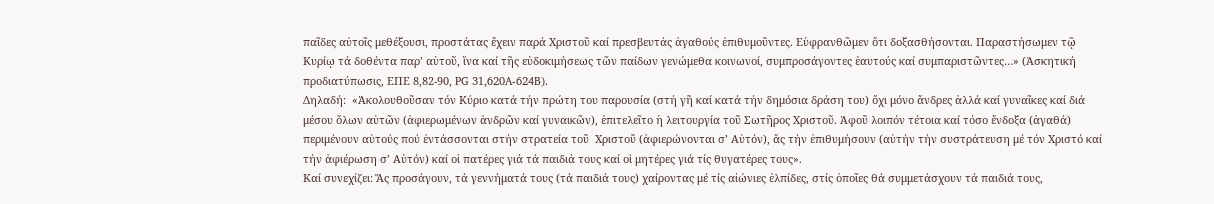παῖδες αὐτοῖς μεθέξουσι, προστάτας ἔχειν παρά Χριστοῦ καί πρεσβευτάς ἀγαθούς ἐπιθυμοῦντες. Εὐφρανθῶμεν ὅτι δοξασθήσονται. Παραστήσωμεν τῷ Κυρίῳ τά δοθέντα παρ’ αὐτοῦ, ἵνα καί τῆς εὐδοκιμήσεως τῶν παίδων γενώμεθα κοινωνοί, συμπροσάγοντες ἑαυτούς καί συμπαριστῶντες…» (Ἀσκητική προδιατύπωσις, ΕΠΕ 8,82-90, PG 31,620A-624B).
Δηλαδή:  «Ἀκολουθοῦσαν τόν Κύριο κατά τήν πρώτη του παρουσία (στή γῆ καί κατά τήν δημόσια δράση του) ὄχι μόνο ἄνδρες ἀλλά καί γυναῖκες καί διά μέσου ὅλων αὐτῶν (ἀφιερωμένων ἀνδρῶν καί γυναικῶν), ἐπιτελεῖτο ἡ λειτουργία τοῦ Σωτῆρος Χριστοῦ. Ἀφοῦ λοιπόν τέτοια καί τόσο ἔνδοξα (ἀγαθά) περιμένουν αὐτούς πού ἐντάσσονται στήν στρατεία τοῦ  Χριστοῦ (ἀφιερώνονται σ’ Αὐτόν), ἄς τήν ἐπιθυμήσουν (αὐτήν τήν συστράτευση μέ τόν Χριστό καί τήν ἀφιέρωση σ’ Αὐτόν) καί οἱ πατέρες γιά τά παιδιά τους καί οἱ μητέρες γιά τίς θυγατέρες τους».
Καί συνεχίζει: Ἄς προσάγουν, τά γεννήματά τους (τά παιδιά τους) χαίροντας μέ τίς αἰώνιες ἐλπίδες, στίς ὁποῖες θά συμμετάσχουν τά παιδιά τους,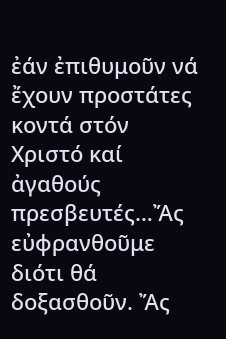ἐάν ἐπιθυμοῦν νά ἔχουν προστάτες κοντά στόν Χριστό καί ἀγαθούς πρεσβευτές…Ἄς εὐφρανθοῦμε διότι θά δοξασθοῦν. Ἄς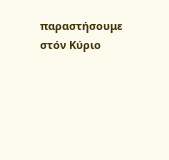παραστήσουμε στόν Κύριο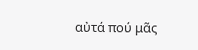αὐτά πού μᾶς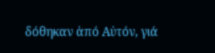δόθηκαν ἀπό Αὐτόν, γιά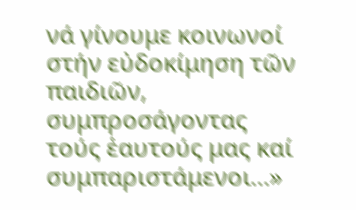νά γίνουμε κοινωνοί στήν εὐδοκίμηση τῶν παιδιῶν, συμπροσάγοντας τούς ἑαυτούς μας καί συμπαριστάμενοι…»